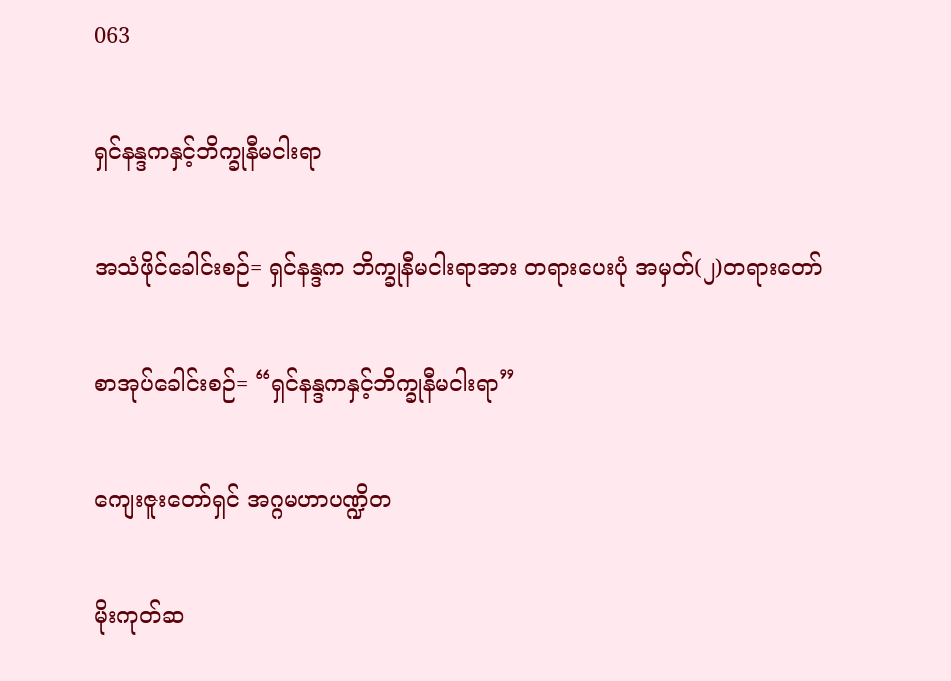063

ရှင်နန္ဒကနှင့်ဘိက္ခုနီမငါးရာ

အသံဖိုင်ခေါင်းစဉ်= ရှင်နန္ဒက ဘိက္ခုနီမငါးရာအား တရားပေးပုံ အမှတ်(၂)တရားတော်

စာအုပ်ခေါင်းစဉ်= “ရှင်နန္ဒကနှင့်ဘိက္ခုနီမငါးရာ”

ကျေးဇူးတော်ရှင် အဂ္ဂမဟာပဏ္ဍိတ

မိုးကုတ်ဆ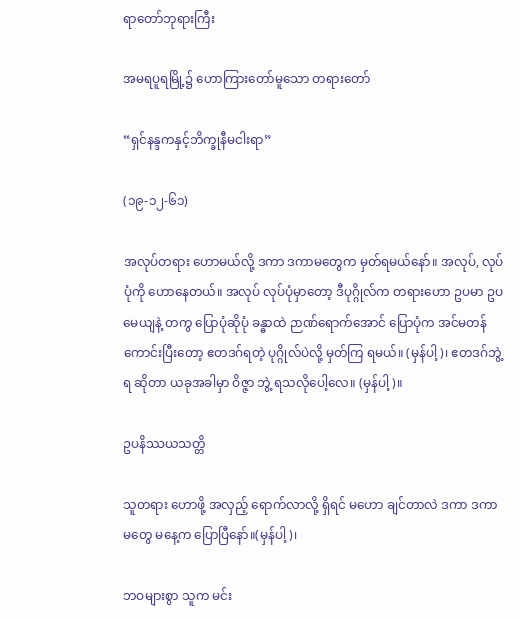ရာတော်ဘုရားကြီး

အမရပူရမြို့၌ ဟောကြားတော်မူသော တရားတော်

“ရှင်နန္ဒကနှင့်ဘိက္ခုနီမငါးရာ”

(၁၉-၁၂-၆၁)

အလုပ်တရား ဟောမယ်လို့ ဒကာ ဒကာမတွေက မှတ်ရမယ်နော်။ အလုပ်, လုပ်ပုံကို ဟောနေတယ်။ အလုပ် လုပ်ပုံမှာတော့ ဒီပုဂ္ဂိုလ်က တရားဟော ဥပမာ ဥပမေယျနဲ့ တကွ ပြောပုံဆိုပုံ ခန္ဓာထဲ ဉာဏ်ရောက်အောင် ပြောပုံက အင်မတန် ကောင်းပြီးတော့ ဧတဒဂ်ရတဲ့ ပုဂ္ဂိုလ်ပဲလို့ မှတ်ကြ ရမယ်။ (မှန်ပါ့)၊ ဧတဒဂ်ဘွဲ့ရ ဆိုတာ ယခုအခါမှာ ဝိဇ္ဇာ ဘွဲ့ ရသလိုပေါ့လေ။ (မှန်ပါ့)။

ဥပနိဿယသတ္တိ

သူတရား ဟောဖို့ အလှည့် ရောက်လာလို့ ရှိရင် မဟော ချင်တာလဲ ဒကာ ဒကာမတွေ မနေ့က ပြောပြီနော်။(မှန်ပါ့)၊

ဘဝများစွာ သူက မင်း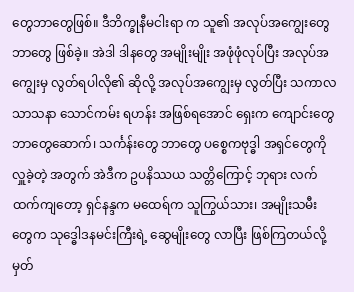တွေဘာတွေဖြစ်။ ဒီဘိက္ခုနီမငါးရာ က သူ၏ အလုပ်အကျွေးတွေ ဘာတွေ ဖြစ်ခဲ့။ အဲဒါ ဒါနတွေ အမျိုးမျိုး အဖုံဖုံလုပ်ပြီး အလုပ်အကျွေးမှ လွတ်ရပါလို၏ ဆိုလို့ အလုပ်အကျွေးမှ လွတ်ပြီး သကာလ သာသနာ သောင်ကမ်း ရဟန်း အဖြစ်ရအောင် ရှေးက ကျောင်းတွေ ဘာတွေဆောက်၊ သင်္ကန်းတွေ ဘာတွေ ပစ္စေကဗုဒ္ဓါ အရှင်တွေကို လှူခဲ့တဲ့ အတွက် အဲဒီက ဥပနိဿယ သတ္တိကြောင့် ဘုရား လက်ထက်ကျတော့ ရှင်နန္ဒက မထေရ်က သူကြွယ်သား၊ အမျိုးသမီးတွေက သုဒ္ဓေါဒနမင်းကြီးရဲ့ ဆွေမျိုးတွေ လာပြီး ဖြစ်ကြတယ်လို့ မှတ်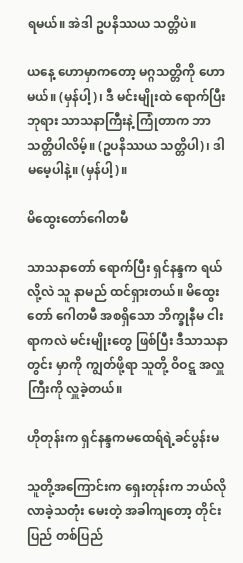ရမယ်။ အဲဒါ ဥပနိဿယ သတ္တိပဲ။

ယနေ့ ဟောမှာကတော့ မဂ္ဂသတ္တိကို ဟောမယ်။ (မှန်ပါ့)၊ ဒီ မင်းမျိုးထဲ ရောက်ပြီး ဘုရား သာသနာကြီးနဲ့ ကြုံတာက ဘာသတ္တိပါလိမ့်။ (ဥပနိဿယ သတ္တိပါ)၊ ဒါ မမေ့ပါနဲ့။ (မှန်ပါ့)။

မိထွေးတော်ဂေါတမီ

သာသနာတော် ရောက်ပြီး ရှင်နန္ဒက ရယ်လို့လဲ သူ နာမည် ထင်ရှားတယ်။ မိထွေးတော် ဂေါတမီ အစရှိသော ဘိက္ခုနီမ ငါးရာကလဲ မင်းမျိုးတွေ ဖြစ်ပြီး ဒီသာသနာတွင်း မှာကို ကျွတ်ဖို့ရာ သူတို့ ဝိဝဋ္ဋ အလှူကြီးကို လှူခဲ့တယ်။

ဟိုတုန်းက ရှင်နန္ဒကမထေရ်ရဲ့ခင်ပွန်းမ

သူတို့အကြောင်းက ရှေးတုန်းက ဘယ်လိုလာခဲ့သတုံး မေးတဲ့ အခါကျတော့ တိုင်းပြည် တစ်ပြည်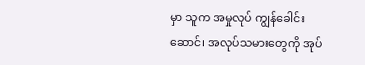မှာ သူက အမှုလုပ် ကျွန်ခေါင်းဆောင်၊ အလုပ်သမားတွေကို အုပ်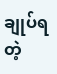ချုပ်ရတဲ့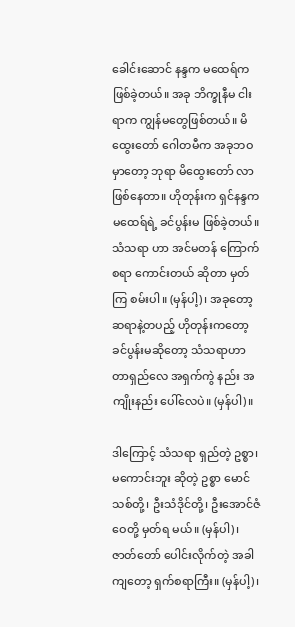ခေါင်းဆောင် နန္ဒက မထေရ်က ဖြစ်ခဲ့တယ်။ အခု ဘိက္ခုနီမ ငါးရာက ကျွန်မတွေဖြစ်တယ်။ မိထွေးတော် ဂေါတမီက အခုဘဝမှာတော့ ဘုရာ မိထွေးတော် လာဖြစ်နေတာ။ ဟိုတုန်းက ရှင်နန္ဒက မထေရ်ရဲ့ ခင်ပွန်းမ ဖြစ်ခဲ့တယ်။ သံသရာ ဟာ အင်မတန် ကြောက်စရာ ကောင်းတယ် ဆိုတာ မှတ်ကြ စမ်းပါ။ (မှန်ပါ့)၊ အခုတော့ ဆရာနဲ့တပည့် ဟိုတုန်းကတော့ ခင်ပွန်းမဆိုတော့ သံသရာဟာ တာရှည်လေ အရှက်ကွဲ နည်း အကျိုးနည်း ပေါ်လေပဲ။ (မှန်ပါ)။

ဒါကြောင့် သံသရာ ရှည်တဲ့ ဥစ္စာ၊ မကောင်းဘူး ဆိုတဲ့ ဥစ္စာ မောင်သစ်တို့၊ ဦးသံဒိုင်တို့၊ ဦးအောင်ဇံဝေတို့ မှတ်ရ မယ်။ (မှန်ပါ)၊ ဇာတ်တော် ပေါင်းလိုက်တဲ့ အခါကျတော့ ရှက်စရာကြီး။ (မှန်ပါ့)၊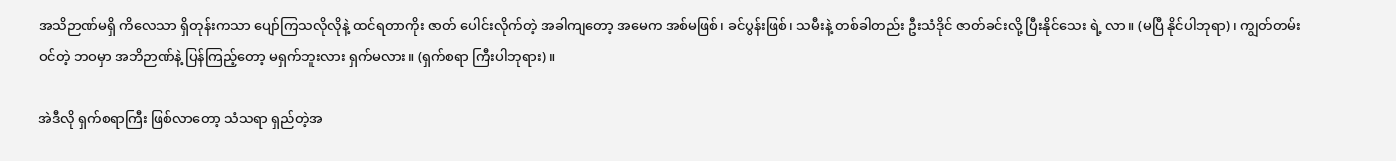အသိဉာဏ်မရှိ ကိလေသာ ရှိတုန်းကသာ ပျော်ကြသလိုလိုနဲ့ ထင်ရတာကိုး ဇာတ် ပေါင်းလိုက်တဲ့ အခါကျတော့ အမေက အစ်မဖြစ်၊ ခင်ပွန်းဖြစ်၊ သမီးနဲ့ တစ်ခါတည်း ဦးသံဒိုင် ဇာတ်ခင်းလို့ ပြီးနိုင်သေး ရဲ့ လာ။ (မပြီ နိုင်ပါဘုရာ)၊ ကျွတ်တမ်းဝင်တဲ့ ဘဝမှာ အဘိဉာဏ်နဲ့ ပြန်ကြည့်တော့ မရှက်ဘူးလား ရှက်မလား။ (ရှက်စရာ ကြီးပါဘုရား)။

အဲဒီလို ရှက်စရာကြီး ဖြစ်လာတော့ သံသရာ ရှည်တဲ့အ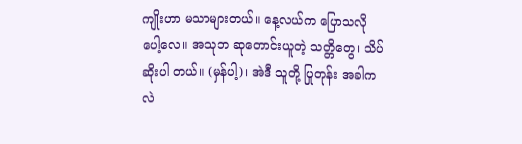ကျိုးဟာ မသာများတယ်။ နေ့လယ်က ပြောသလို ပေါ့လေ။ အသုဘ ဆုတောင်းယူတဲ့ သတ္တိတွေ၊ သိပ်ဆိုးပါ တယ်။ (မှန်ပါ့)၊ အဲဒီ သူတို့ ပြုတုန်း အခါကလဲ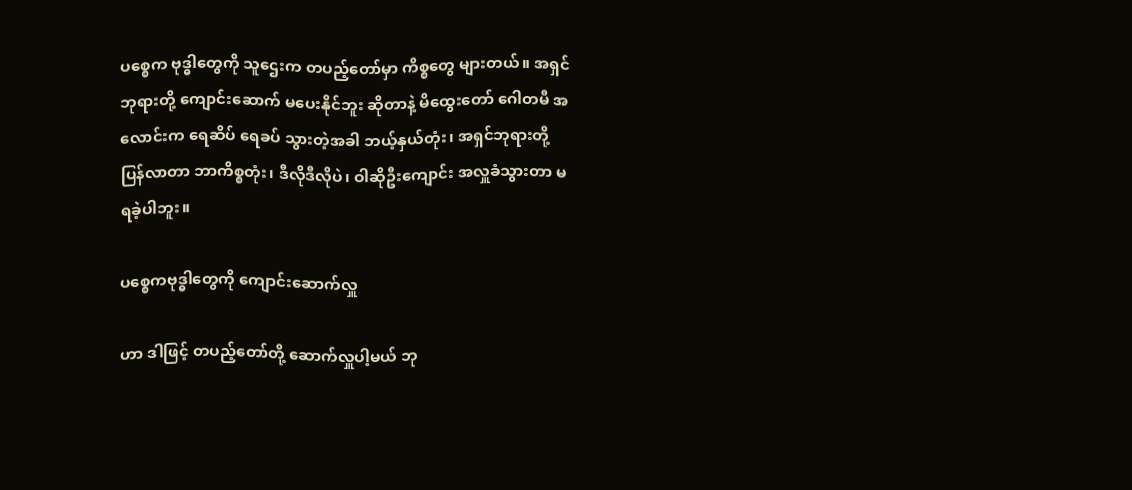ပစ္စေက ဗုဒ္ဓါတွေကို သူဌေးက တပည့်တော်မှာ ကိစ္စတွေ များတယ်။ အရှင် ဘုရားတို့ ကျောင်းဆောက် မပေးနိုင်ဘူး ဆိုတာနဲ့ မိထွေးတော် ဂေါတမီ အလောင်းက ရေဆိပ် ရေခပ် သွားတဲ့အခါ ဘယ့်နှယ်တုံး၊ အရှင်ဘုရားတို့ ပြန်လာတာ ဘာကိစ္စတုံး၊ ဒီလိုဒီလိုပဲ၊ ဝါဆိုဦးကျောင်း အလှူခံသွားတာ မရခဲ့ပါဘူး။

ပစ္စေကဗုဒ္ဓါတွေကို ကျောင်းဆောက်လှူ

ဟာ ဒါဖြင့် တပည့်တော်တို့ ဆောက်လှူပါ့မယ် ဘု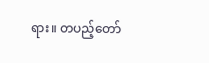ရား။ တပည့်တော်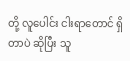တို့ လူပေါင်း ငါးရာတောင် ရှိတာပဲ ဆိုပြီး သူ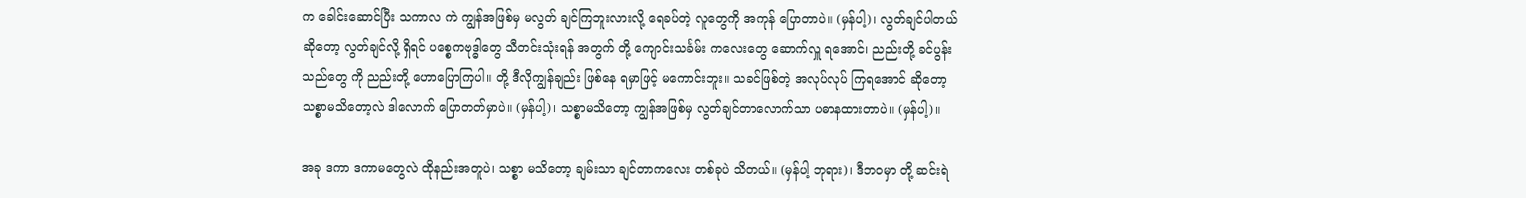က ခေါင်းဆောင်ပြီး သကာလ ကဲ ကျွန်အဖြစ်မှ မလွတ် ချင်ကြဘူးလားလို့ ရေခပ်တဲ့ လူတွေကို အကုန် ပြောတာပဲ။ (မှန်ပါ့)၊ လွတ်ချင်ပါတယ် ဆိုတော့ လွတ်ချင်လို့ ရှိရင် ပစ္စေကဗုဒ္ဓါတွေ သီတင်းသုံးရန် အတွက် တို့ ကျောင်းသင်္ခမ်း ကလေးတွေ ဆောက်လှူ ရအောင်၊ ညည်းတို့ ခင်ပွန်း သည်တွေ ကို ညည်းတို့ ဟောပြောကြပါ။ တို့ ဒီလိုကျွန်ချည်း ဖြစ်နေ ရမှာဖြင့် မကောင်းဘူး။ သခင်ဖြစ်တဲ့ အလုပ်လုပ် ကြရအောင် ဆိုတော့ သစ္စာမသိတော့လဲ ဒါလောက် ပြောတတ်မှာပဲ။ (မှန်ပါ့)၊ သစ္စာမသိတော့ ကျွန်အဖြစ်မှ လွတ်ချင်တာလောက်သာ ပဓာနထားတာပဲ။ (မှန်ပါ့)။

အခု ဒကာ ဒကာမတွေလဲ ထိုနည်းအတူပဲ၊ သစ္စာ မသိတော့ ချမ်းသာ ချင်တာကလေး တစ်ခုပဲ သိတယ်။ (မှန်ပါ့ ဘုရား)၊ ဒီဘဝမှာ တို့ ဆင်းရဲ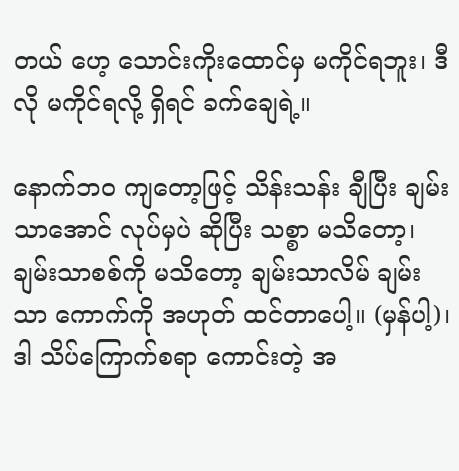တယ် ဟေ့ သောင်းကိုးထောင်မှ မကိုင်ရဘူး၊ ဒီလို မကိုင်ရလို့ ရှိရင် ခက်ချေရဲ့။

နောက်ဘဝ ကျတော့ဖြင့် သိန်းသန်း ချီပြီး ချမ်းသာအောင် လုပ်မှပဲ ဆိုပြီး သစ္စာ မသိတော့၊ ချမ်းသာစစ်ကို မသိတော့ ချမ်းသာလိမ် ချမ်းသာ ကောက်ကို အဟုတ် ထင်တာပေါ့။ (မှန်ပါ့)၊ ဒါ သိပ်ကြောက်စရာ ကောင်းတဲ့ အ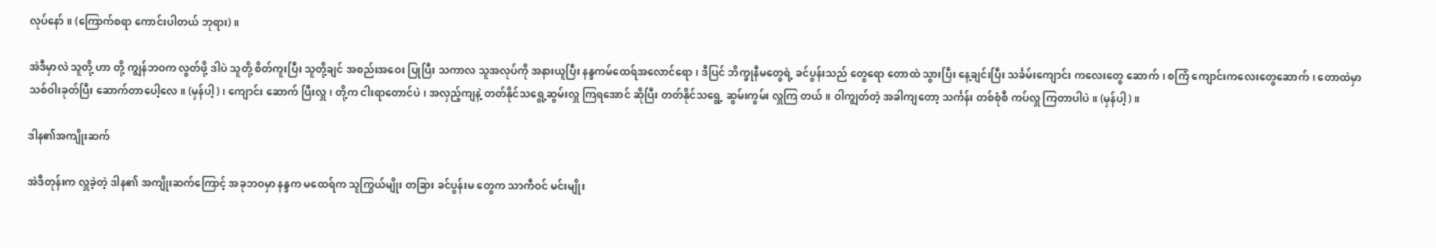လုပ်နော်။ (ကြောက်စရာ ကောင်းပါတယ် ဘုရား)။

အဲဒီမှာလဲ သူတို့ ဟာ တို့ ကျွန်ဘဝက လွတ်ဖို့ ဒါပဲ သူတို့ စိတ်ကူးပြီး သူတို့ချင် အစည်းအဝေး ပြုပြီး သကာလ သူအလုပ်ကို အနားယူပြီး နန္ဒကမ်ထေရ်အလောင်ရော၊ ဒီပြင် ဘိက္ခုနီမတွေရဲ့ ခင်ပွန်းသည် တွေရော တောထဲ သွားပြီး နေ့ချင်းပြီး သင်္ခမ်းကျောင်း ကလေးတွေ ဆောက်၊ စကြံ ကျောင်းကလေးတွေဆောက်၊ တောထဲမှာ သစ်ဝါးခုတ်ပြီး ဆောက်တာပေါ့လေ။ (မှန်ပါ့)၊ ကျောင်း ဆောက် ပြီးလှူ၊ တို့က ငါးရာတောင်ပဲ၊ အလှည့်ကျနဲ့ တတ်နိုင်သရွေ့ဆွမ်းလှူ ကြရအောင် ဆိုပြီး တတ်နိုင်သရွေ့ ဆွမ်းကွမ်း လှူကြ တယ်။ ဝါကျွတ်တဲ့ အခါကျတော့ သင်္ကန်း တစ်စုံစီ ကပ်လှူ ကြတာပါပဲ။ (မှန်ပါ့)။

ဒါန၏အကျိုးဆက်

အဲဒီတုန်းက လှူခဲ့တဲ့ ဒါန၏ အကျိုးဆက်ကြောင့် အခုဘဝမှာ နန္ဒက မထေရ်က သူကြွယ်မျိုး တခြား ခင်ပွန်းမ တွေက သာကီဝင် မင်းမျိုး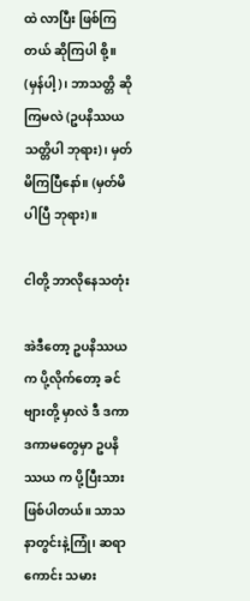ထဲ လာပြီး ဖြစ်ကြတယ် ဆိုကြပါ စို့။ (မှန်ပါ့)၊ ဘာသတ္တိ ဆိုကြမလဲ (ဥပနိဿယ သတ္တိပါ ဘုရား)၊ မှတ်မိကြပြီနော်။ (မှတ်မိပါပြီ ဘုရား)။

ငါတို့ ဘာလိုနေသတုံး

အဲဒီတော့ ဥပနိဿယက ပို့လိုက်တော့ ခင်ဗျားတို့ မှာလဲ ဒီ ဒကာ ဒကာမတွေမှာ ဥပနိဿယ က ပို့ပြီးသား ဖြစ်ပါတယ်။ သာသနာတွင်းနဲ့ကြုံ၊ ဆရာကောင်း သမား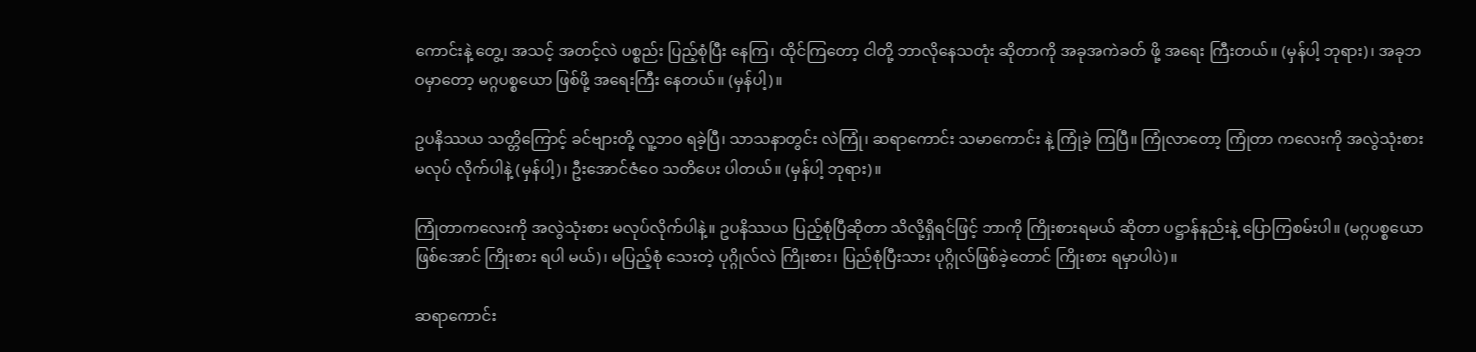ကောင်းနဲ့ တွေ့၊ အသင့် အတင့်လဲ ပစ္စည်း ပြည့်စုံပြီး နေကြ၊ ထိုင်ကြတော့ ငါတို့ ဘာလိုနေသတုံး ဆိုတာကို အခုအကဲခတ် ဖို့ အရေး ကြီးတယ်။ (မှန်ပါ့ ဘုရား)၊ အခုဘဝမှာတော့ မဂ္ဂပစ္စယော ဖြစ်ဖို့ အရေးကြီး နေတယ်။ (မှန်ပါ့)။

ဥပနိဿယ သတ္တိကြောင့် ခင်ဗျားတို့ လူ့ဘဝ ရခဲ့ပြီ၊ သာသနာတွင်း လဲကြုံ၊ ဆရာကောင်း သမာကောင်း နဲ့ ကြုံခဲ့ ကြပြီ။ ကြုံလာတော့ ကြုံတာ ကလေးကို အလွဲသုံးစား မလုပ် လိုက်ပါနဲ့ (မှန်ပါ့)၊ ဦးအောင်ဇံဝေ သတိပေး ပါတယ်။ (မှန်ပါ့ ဘုရား)။

ကြုံတာကလေးကို အလွဲသုံးစား မလုပ်လိုက်ပါနဲ့။ ဥပနိဿယ ပြည့်စုံပြီဆိုတာ သိလို့ရှိရင်ဖြင့် ဘာကို ကြိုးစားရမယ် ဆိုတာ ပဋ္ဌာန်နည်းနဲ့ ပြောကြစမ်းပါ။ (မဂ္ဂပစ္စယော ဖြစ်အောင် ကြိုးစား ရပါ မယ်)၊ မပြည့်စုံ သေးတဲ့ ပုဂ္ဂိုလ်လဲ ကြိုးစား၊ ပြည်စုံပြီးသား ပုဂ္ဂိုလ်ဖြစ်ခဲ့တောင် ကြိုးစား ရမှာပါပဲ)။

ဆရာကောင်း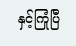နှင့်ကြုံပြီ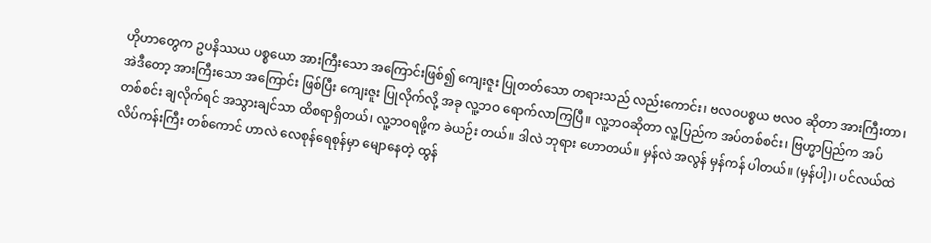ဟိုဟာတွေက ဥပနိဿယ ပစ္စယော အားကြီးသော အကြောင်းဖြစ်၍ ကျေးဇူး ပြုတတ်သော တရားသည် လည်းကောင်း၊ ဗလဝပစ္စယ ဗလဝ ဆိုတာ အားကြီးတာ၊ အဲဒီတော့ အားကြီးသော အကြောင်း ဖြစ်ပြီး ကျေးဇူး ပြုလိုက်လို့ အခု လူ့ဘဝ ရောက်လာကြပြီ။ လူ့ဘဝဆိုတာ လူ့ပြည်က အပ်တစ်စင်း၊ ဗြဟ္မာပြည်က အပ်တစ်စင်း ချလိုက်ရင် အသွားချင်သာ ထိစရာရှိတယ်၊ လူ့ဘဝရဖို့က ခဲယဉ်း တယ်။ ဒါလဲ ဘုရား ဟောတယ်။ မှန်လဲ အလွန် မှန်ကန် ပါတယ်။ (မှန်ပါ့)၊ ပင်လယ်ထဲ လိပ်ကန်းကြီး တစ်ကောင် ဟာလဲ လေစုန်ရေစုန်မှာ မျောနေတဲ့ ထွန်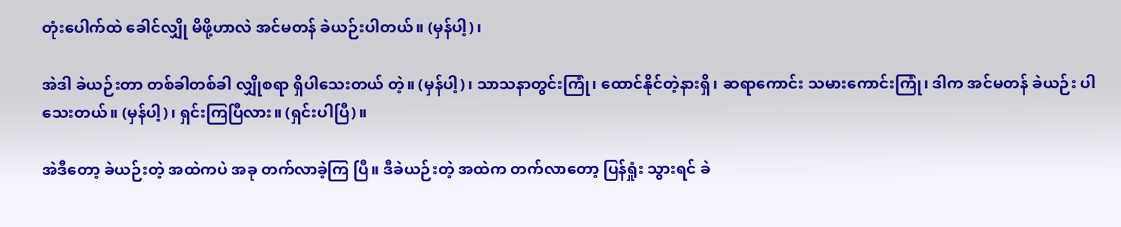တုံးပေါက်ထဲ ခေါင်လျှို မိဖို့ဟာလဲ အင်မတန် ခဲယဉ်းပါတယ်။ (မှန်ပါ့)၊

အဲဒါ ခဲယဉ်းတာ တစ်ခါတစ်ခါ လျှိုစရာ ရှိပါသေးတယ် တဲ့။ (မှန်ပါ့)၊ သာသနာတွင်းကြုံ၊ ထောင်နိုင်တဲ့နားရှိ၊ ဆရာကောင်း သမားကောင်းကြုံ၊ ဒါက အင်မတန် ခဲယဉ်း ပါသေးတယ်။ (မှန်ပါ့)၊ ရှင်းကြပြီလား။ (ရှင်းပါပြီ)။

အဲဒီတော့ ခဲယဉ်းတဲ့ အထဲကပဲ အခု တက်လာခဲ့ကြ ပြီ။ ဒီခဲယဉ်းတဲ့ အထဲက တက်လာတော့ ပြန်ရှုံး သွားရင် ခဲ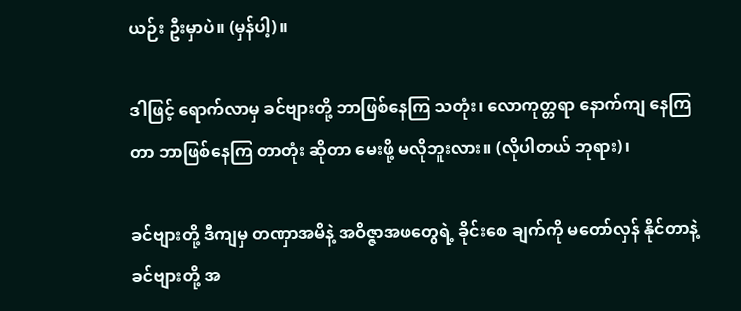ယဉ်း ဦးမှာပဲ။ (မှန်ပါ့)။

ဒါဖြင့် ရောက်လာမှ ခင်ဗျားတို့ ဘာဖြစ်နေကြ သတုံး၊ လောကုတ္တရာ နောက်ကျ နေကြတာ ဘာဖြစ်နေကြ တာတုံး ဆိုတာ မေးဖို့ မလိုဘူးလား။ (လိုပါတယ် ဘုရား)၊

ခင်ဗျားတို့ ဒီကျမှ တဏှာအမိနဲ့ အဝိဇ္ဇာအဖတွေရဲ့ ခိုင်းစေ ချက်ကို မတော်လှန် နိုင်တာနဲ့ ခင်ဗျားတို့ အ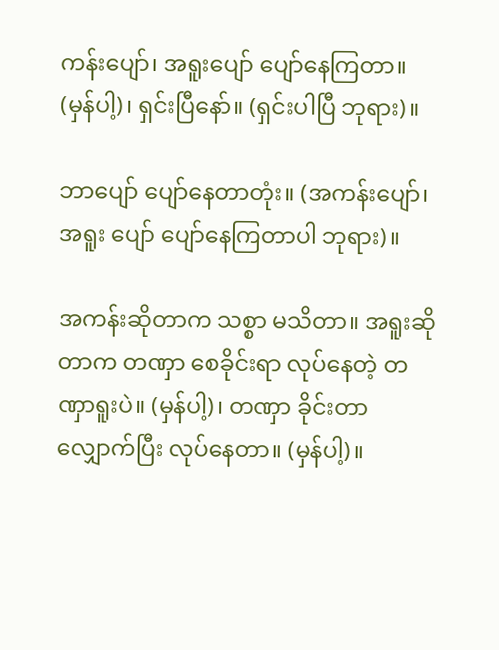ကန်းပျော်၊ အရူးပျော် ပျော်နေကြတာ။ (မှန်ပါ့)၊ ရှင်းပြီနော်။ (ရှင်းပါပြီ ဘုရား)။

ဘာပျော် ပျော်နေတာတုံး။ (အကန်းပျော်၊ အရူး ပျော် ပျော်နေကြတာပါ ဘုရား)။

အကန်းဆိုတာက သစ္စာ မသိတာ။ အရူးဆိုတာက တဏှာ စေခိုင်းရာ လုပ်နေတဲ့ တဏှာရူးပဲ။ (မှန်ပါ့)၊ တဏှာ ခိုင်းတာ လျှောက်ပြီး လုပ်နေတာ။ (မှန်ပါ့)။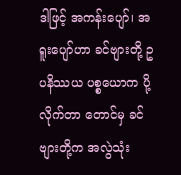ဒါဖြင့် အကန်းပျော်၊ အရူးပျော်ဟာ ခင်ဗျားတို့ ဥပနိဿယ ပစ္စယောက ပို့လိုက်တာ တောင်မှ ခင်ဗျားတို့က အလွဲသုံး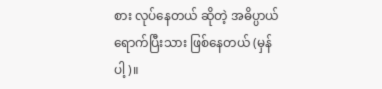စား လုပ်နေတယ် ဆိုတဲ့ အဓိပ္ပာယ် ရောက်ပြီးသား ဖြစ်နေတယ် (မှန်ပါ့)။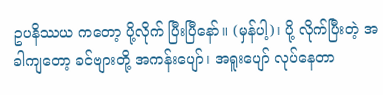ဥပနိဿယ ကတော့ ပို့လိုက် ပြီးပြီနော်။ (မှန်ပါ့)၊ ပို့ လိုက်ပြီးတဲ့ အခါကျတော့ ခင်ဗျားတို့ အကန်းပျော်၊ အရူးပျော် လုပ်နေတာ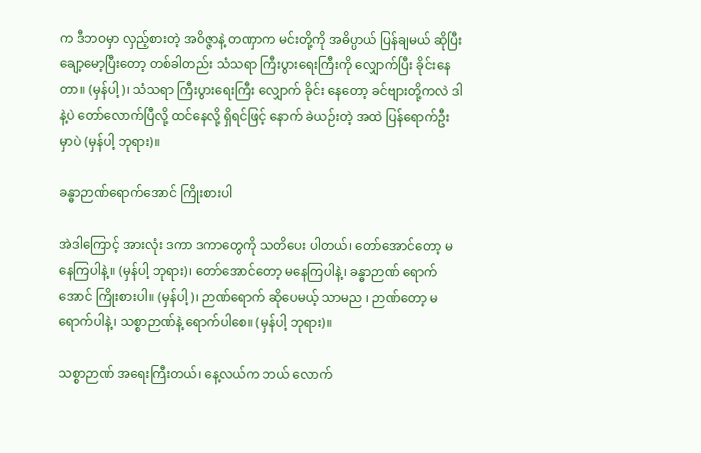က ဒီဘဝမှာ လှည့်စားတဲ့ အဝိဇ္ဇာနဲ့ တဏှာက မင်းတို့ကို အဓိပ္ပာယ် ပြန်ချမယ် ဆိုပြီး ချော့မော့ပြီးတော့ တစ်ခါတည်း သံသရာ ကြီးပွားရေးကြီးကို လျှောက်ပြီး ခိုင်းနေတာ။ (မှန်ပါ့)၊ သံသရာ ကြီးပွားရေးကြီး လျှောက် ခိုင်း နေတော့ ခင်ဗျားတို့ကလဲ ဒါနဲ့ပဲ တော်လောက်ပြီလို့ ထင်နေလို့ ရှိရင်ဖြင့် နောက် ခဲယဉ်းတဲ့ အထဲ ပြန်ရောက်ဦး မှာပဲ (မှန်ပါ့ ဘုရား)။

ခန္ဓာဉာဏ်ရောက်အောင် ကြိုးစားပါ

အဲဒါကြောင့် အားလုံး ဒကာ ဒကာတွေကို သတိပေး ပါတယ်၊ တော်အောင်တော့ မနေကြပါနဲ့။ (မှန်ပါ့ ဘုရား)၊ တော်အောင်တော့ မနေကြပါနဲ့၊ ခန္ဓာဉာဏ် ရောက်အောင် ကြိုးစားပါ။ (မှန်ပါ့)၊ ဉာဏ်ရောက် ဆိုပေမယ့် သာမည ၊ ဉာဏ်တော့ မရောက်ပါနဲ့၊ သစ္စာဉာဏ်နဲ့ ရောက်ပါစေ။ (မှန်ပါ့ ဘုရား)။

သစ္စာဉာဏ် အရေးကြီးတယ်၊ နေ့လယ်က ဘယ် လောက်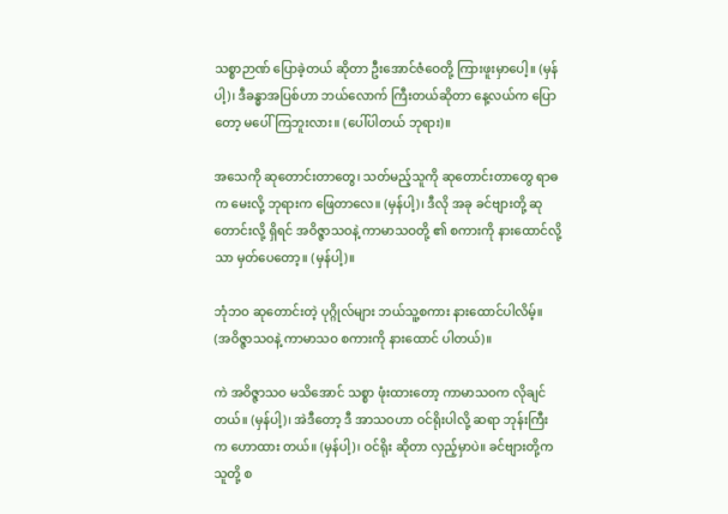သစ္စာဉာဏ် ပြောခဲ့တယ် ဆိုတာ ဦးအောင်ဇံဝေတို့ ကြားဖူးမှာပေါ့။ (မှန်ပါ့)၊ ဒီခန္ဓာအပြစ်ဟာ ဘယ်လောက် ကြီးတယ်ဆိုတာ နေ့လယ်က ပြောတော့ မပေါ်ကြဘူးလား။ (ပေါ်ပါတယ် ဘုရား)။

အသေကို ဆုတောင်းတာတွေ၊ သတ်မည့်သူကို ဆုတောင်းတာတွေ ရာဓက မေးလို့ ဘုရားက ဖြေတာလေ။ (မှန်ပါ့)၊ ဒီလို အခု ခင်ဗျားတို့ ဆုတောင်းလို့ ရှိရင် အဝိဇ္ဇာသဝနဲ့ ကာမာသဝတို့ ၏ စကားကို နားထောင်လို့သာ မှတ်ပေတော့။ (မှန်ပါ့)။

ဘုံဘဝ ဆုတောင်းတဲ့ ပုဂ္ဂိုလ်များ ဘယ်သူ့စကား နားထောင်ပါလိမ့်။ (အဝိဇ္ဇာသဝနဲ့ ကာမာသဝ စကားကို နားထောင် ပါတယ်)။

ကဲ အဝိဇ္ဇာသဝ မသိအောင် သစ္စာ ဖုံးထားတော့ ကာမာသဝက လိုချင်တယ်။ (မှန်ပါ့)၊ အဲဒီတော့ ဒီ အာသဝဟာ ဝင်ရိုးပါလို့ ဆရာ ဘုန်းကြီးက ဟောထား တယ်။ (မှန်ပါ့)၊ ဝင်ရိုး ဆိုတာ လှည့်မှာပဲ။ ခင်ဗျားတို့က သူတို့ စ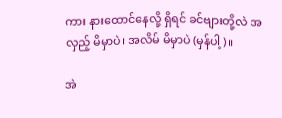ကား နားထောင်နေလို့ ရှိရင် ခင်ဗျားတို့လဲ အလှည့် မိမှာပဲ၊ အလိမ် မိမှာပဲ (မှန်ပါ့)။

အဲ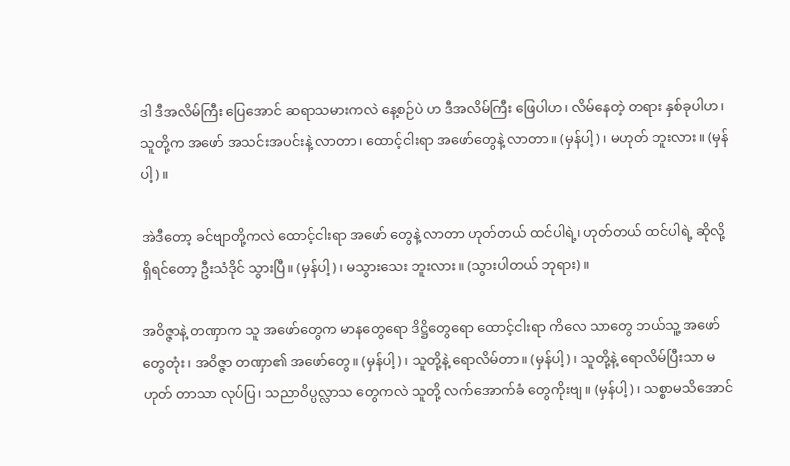ဒါ ဒီအလိမ်ကြီး ပြေအောင် ဆရာသမားကလဲ နေ့စဉ်ပဲ ဟ ဒီအလိမ်ကြီး ဖြေပါဟ၊ လိမ်နေတဲ့ တရား နှစ်ခုပါဟ၊ သူတို့က အဖော် အသင်းအပင်းနဲ့ လာတာ၊ ထောင့်ငါးရာ အဖော်တွေနဲ့ လာတာ။ (မှန်ပါ့)၊ မဟုတ် ဘူးလား။ (မှန်ပါ့)။

အဲဒီတော့ ခင်ဗျာတို့ကလဲ ထောင့်ငါးရာ အဖော် တွေနဲ့ လာတာ ဟုတ်တယ် ထင်ပါရဲ့၊ ဟုတ်တယ် ထင်ပါရဲ့ ဆိုလို့ ရှိရင်တော့ ဦးသံဒိုင် သွားပြီ။ (မှန်ပါ့)၊ မသွားသေး ဘူးလား။ (သွားပါတယ် ဘုရား)။

အဝိဇ္ဇာနဲ့ တဏှာက သူ အဖော်တွေက မာနတွေရော ဒိဋ္ဌိတွေရော ထောင့်ငါးရာ ကိလေ သာတွေ ဘယ်သူ့ အဖော် တွေတုံး၊ အဝိဇ္ဇာ တဏှာ၏ အဖော်တွေ။ (မှန်ပါ့)၊ သူတို့နဲ့ ရောလိမ်တာ။ (မှန်ပါ့)၊ သူတို့နဲ့ ရောလိမ်ပြီးသာ မဟုတ် တာသာ လုပ်ပြ၊ သညာဝိပ္ပလ္လာသ တွေကလဲ သူတို့ လက်အောက်ခံ တွေကိုးဗျ။ (မှန်ပါ့)၊ သစ္စာမသိအောင်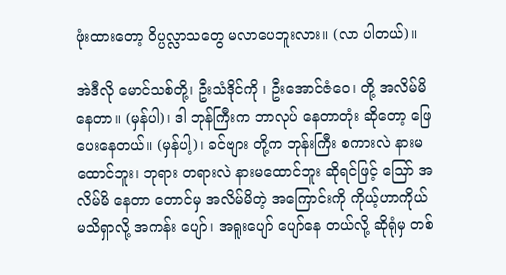ဖုံးထားတော့ ဝိပ္ပလ္လာသတွေ မလာပေဘူးလား။ (လာ ပါတယ်)။

အဲဒီလို မောင်သစ်တို့၊ ဦးသံဒိုင်ကို ၊ ဦးအောင်ဇံဝေ၊ တို့ အလိမ်မိ နေတာ။ (မှန်ပါ)၊ ဒါ ဘုန်ကြီးက ဘာလုပ် နေတာတုံး ဆိုတော့ ဖြေပေးနေတယ်။ (မှန်ပါ့)၊ ခင်ဗျား တို့က ဘုန်းကြီး စကားလဲ နားမထောင်ဘူး၊ ဘုရား တရားလဲ နားမထောင်ဘူး ဆိုရင်ဖြင့် သြော် အလိမ်မိ နေတာ တောင်မှ အလိမ်မိတဲ့ အကြောင်းကို ကိုယ့်ဟာကိုယ် မသိရှာလို့ အကန်း ပျော်၊ အရူးပျော် ပျော်နေ တယ်လို့ ဆိုရုံမှ တစ်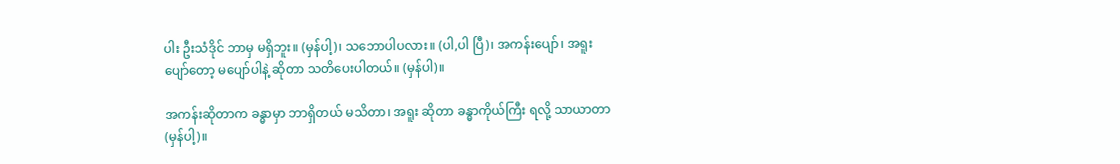ပါး ဦးသံဒိုင် ဘာမှ မရှိဘူး။ (မှန်ပါ့)၊ သဘောပါပလား။ (ပါ,ပါ ပြီ)၊ အကန်းပျော်၊ အရူး ပျော်တော့ မပျော်ပါနဲ့ ဆိုတာ သတိပေးပါတယ်။ (မှန်ပါ)။

အကန်းဆိုတာက ခန္ဓာမှာ ဘာရှိတယ် မသိတာ၊ အရူး ဆိုတာ ခန္ဓာကိုယ်ကြီး ရလို့ သာယာတာ (မှန်ပါ့)။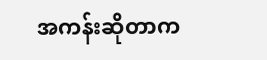အကန်းဆိုတာက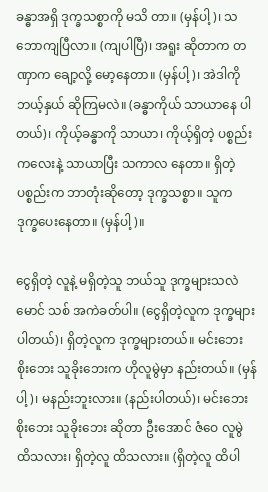ခန္ဓာအရှိ ဒုက္ခသစ္စာကို မသိ တာ။ (မှန်ပါ့)၊ သဘောကျပြီလာ။ (ကျပါပြီ)၊ အရူး ဆိုတာက တဏှာက ချော့လို့ မော့နေတာ။ (မှန်ပါ့)၊ အဲဒါကို ဘယ့်နှယ် ဆိုကြမလဲ။ (ခန္ဓာကိုယ် သာယာနေ ပါတယ်)၊ ကိုယ့်ခန္ဓာကို သာယာ၊ ကိုယ့်ရှိတဲ့ ပစ္စည်းကလေးနဲ့ သာယာပြီး သကာလ နေတာ။ ရှိတဲ့ ပစ္စည်းက ဘာတုံးဆိုတော့ ဒုက္ခသစ္စာ။ သူက ဒုက္ခပေးနေတာ။ (မှန်ပါ့)။

ငွေရှိတဲ့ လူနဲ့ မရှိတဲ့သူ ဘယ်သူ ဒုက္ခများသလဲ မောင် သစ် အကဲခတ်ပါ။ (ငွေရှိတဲ့လူက ဒုက္ခများ ပါတယ်)၊ ရှိတဲ့လူက ဒုက္ခများတယ်။ မင်းဘေး စိုးဘေး သူခိုးဘေးက ဟိုလူမွဲမှာ နည်းတယ်။ (မှန်ပါ့)၊ မနည်းဘူးလား။ (နည်းပါတယ်)၊ မင်းဘေး စိုးဘေး သူခိုးဘေး ဆိုတာ ဦးအောင် ဇံဝေ လူမွဲ ထိသလား၊ ရှိတဲ့လူ ထိသလား။ (ရှိတဲ့လူ ထိပါ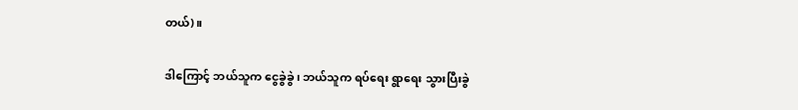တယ်)။

ဒါကြောင့် ဘယ်သူက ငွေခွဲခွဲ၊ ဘယ်သူက ရပ်ရေး ရွာရေး သွားပြီးခွဲ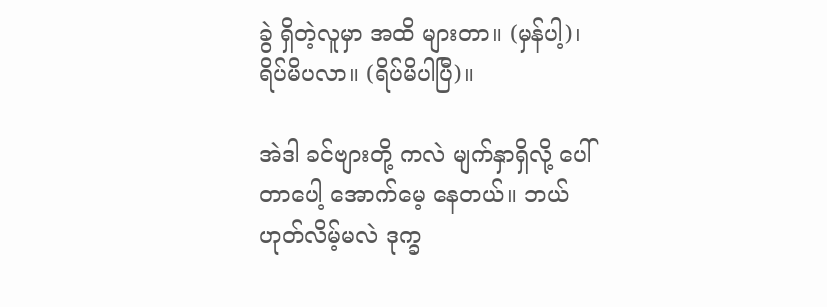ခွဲ ရှိတဲ့လူမှာ အထိ များတာ။ (မှန်ပါ့)၊ ရိပ်မိပလာ။ (ရိပ်မိပါပြီ)။

အဲဒါ ခင်ဗျားတို့ ကလဲ မျက်နှာရှိလို့ ပေါ်တာပေါ့ အောက်မေ့ နေတယ်။ ဘယ်ဟုတ်လိမ့်မလဲ ဒုက္ခ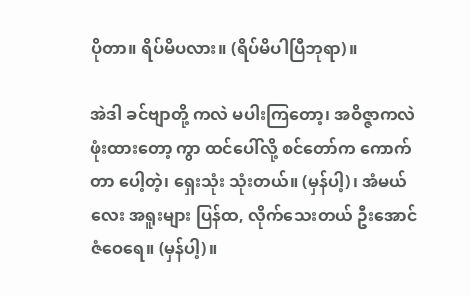ပိုတာ။ ရိပ်မိပလား။ (ရိပ်မိပါပြီဘုရာ)။

အဲဒါ ခင်ဗျာတို့ ကလဲ မပါးကြတော့၊ အဝိဇ္ဇာကလဲ ဖုံးထားတော့ ကွာ ထင်ပေါ်လို့ စင်တော်က ကောက်တာ ပေါ့တဲ့၊ ရှေးသုံး သုံးတယ်။ (မှန်ပါ့)၊ အံမယ်လေး အရူးများ ပြန်ထ, လိုက်သေးတယ် ဦးအောင်ဇံဝေရေ။ (မှန်ပါ့)။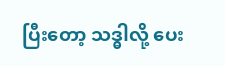ပြီးတော့ သဒ္ဓါလို့ ပေး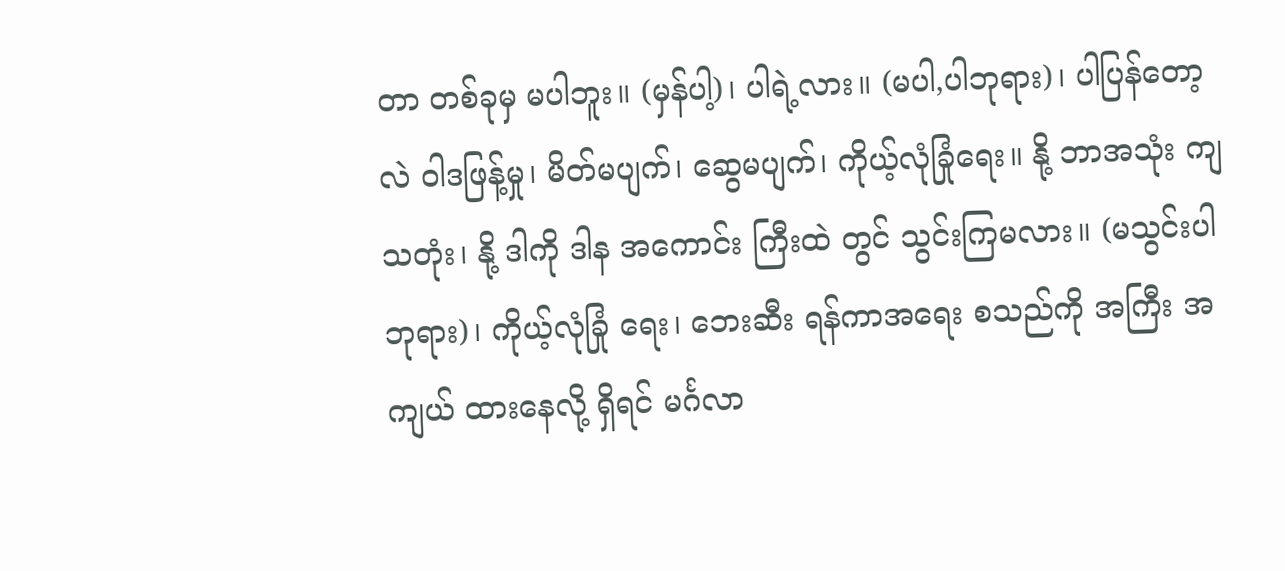တာ တစ်ခုမှ မပါဘူး။ (မှန်ပါ့)၊ ပါရဲ့လား။ (မပါ,ပါဘုရား)၊ ပါပြန်တော့လဲ ဝါဒဖြန့်မှု၊ မိတ်မပျက်၊ ဆွေမပျက်၊ ကိုယ့်လုံခြုံရေး။ နို့ ဘာအသုံး ကျသတုံး၊ နို့ ဒါကို ဒါန အကောင်း ကြီးထဲ တွင် သွင်းကြမလား။ (မသွင်းပါ ဘုရား)၊ ကိုယ့်လုံခြုံ ရေး၊ ဘေးဆီး ရန်ကာအရေး စသည်ကို အကြီး အကျယ် ထားနေလို့ ရှိရင် မင်္ဂလာ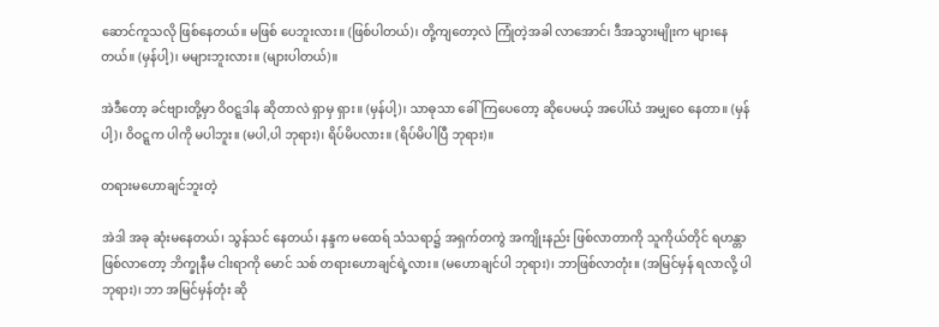ဆောင်ကူသလို ဖြစ်နေတယ်။ မဖြစ် ပေဘူးလား။ (ဖြစ်ပါတယ်)၊ တို့ကျတော့လဲ ကြုံတဲ့အခါ လာအောင်၊ ဒီအသွားမျိုးက များနေတယ်။ (မှန်ပါ့)၊ မများဘူးလား။ (များပါတယ်)။

အဲဒီတော့ ခင်ဗျားတို့မှာ ဝိဝဋ္ဋဒါန ဆိုတာလဲ ရှာမှ ရှား။ (မှန်ပါ့)၊ သာဓုသာ ခေါ်ကြပေတော့ ဆိုပေမယ့် အပေါ်ယံ အမျှဝေ နေတာ။ (မှန်ပါ့)၊ ဝိဝဋ္ဋက ပါကို မပါဘူး။ (မပါ,ပါ ဘုရား)၊ ရိပ်မိပလား။ (ရိပ်မိပါပြီ ဘုရား)။

တရားမဟောချင်ဘူးတဲ့

အဲဒါ အခု ဆုံးမနေတယ်၊ သွန်သင် နေတယ်၊ နန္ဒက မထေရ် သံသရာ၌ အရှက်တကွဲ အကျိုးနည်း ဖြစ်လာတာကို သူကိုယ်တိုင် ရဟန္တာ ဖြစ်လာတော့ ဘိက္ခုနီမ ငါးရာကို မောင် သစ် တရားဟောချင်ရဲ့လား။ (မဟောချင်ပါ ဘုရား)၊ ဘာဖြစ်လာတုံး။ (အမြင်မှန် ရလာလို့ ပါဘုရား)၊ ဘာ အမြင်မှန်တုံး ဆို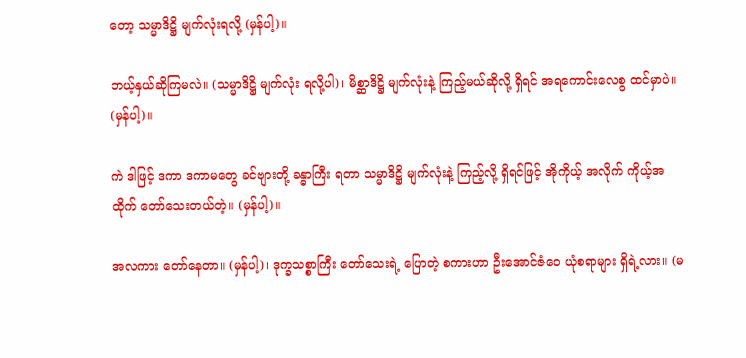တော့ သမ္မာဒိဋ္ဌိ မျက်လုံးရလို့ (မှန်ပါ့)။

ဘယ့်နှယ်ဆိုကြမလဲ။ (သမ္မာဒိဋ္ဌိ မျက်လုံး ရလို့ပါ)၊ မိစ္ဆာဒိဋ္ဌိ မျက်လုံးနဲ့ ကြည့်မယ်ဆိုလို့ ရှိရင် အရကောင်းလေစွ ထင်မှာပဲ။ (မှန်ပါ့)။

ကဲ ဒါဖြင့် ဒကာ ဒကာမတွေ ခင်ဗျားတို့ ခန္ဓာကြီး ရတာ သမ္မာဒိဋ္ဌိ မျက်လုံးနဲ့ ကြည့်လို့ ရှိရင်ဖြင့် အိုကိုယ့် အလိုက် ကိုယ့်အထိုက် တော်သေးတယ်တဲ့။ (မှန်ပါ့)။

အလကား တော်နေတာ။ (မှန်ပါ့)၊ ဒုက္ခသစ္စာကြီး တော်သေးရဲ့ ပြောတဲ့ စကားဟာ ဦးအောင်ဇံဝေ ယုံစရာများ ရှိရဲ့လား။ (မ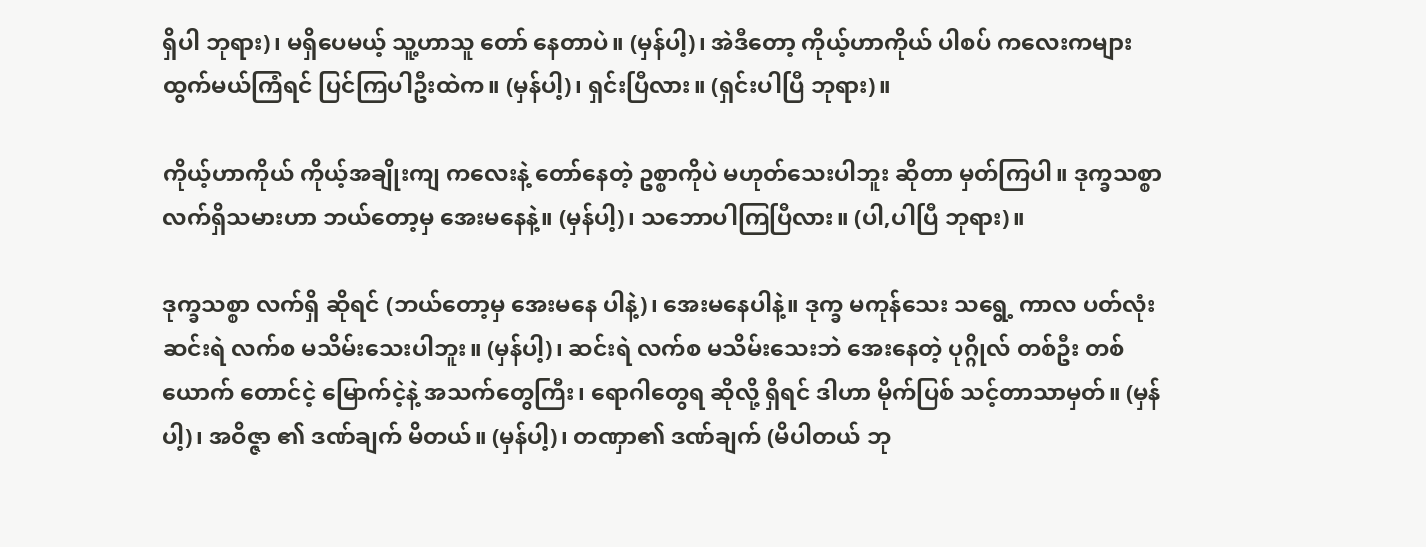ရှိပါ ဘုရား)၊ မရှိပေမယ့် သူ့ဟာသူ တော် နေတာပဲ။ (မှန်ပါ့)၊ အဲဒီတော့ ကိုယ့်ဟာကိုယ် ပါစပ် ကလေးကများ ထွက်မယ်ကြံရင် ပြင်ကြပါဦးထဲက။ (မှန်ပါ့)၊ ရှင်းပြီလား။ (ရှင်းပါပြီ ဘုရား)။

ကိုယ့်ဟာကိုယ် ကိုယ့်အချိုးကျ ကလေးနဲ့ တော်နေတဲ့ ဥစ္စာကိုပဲ မဟုတ်သေးပါဘူး ဆိုတာ မှတ်ကြပါ။ ဒုက္ခသစ္စာ လက်ရှိသမားဟာ ဘယ်တော့မှ အေးမနေနဲ့။ (မှန်ပါ့)၊ သဘောပါကြပြီလား။ (ပါ,ပါပြီ ဘုရား)။

ဒုက္ခသစ္စာ လက်ရှိ ဆိုရင် (ဘယ်တော့မှ အေးမနေ ပါနဲ့)၊ အေးမနေပါနဲ့။ ဒုက္ခ မကုန်သေး သရွေ့ ကာလ ပတ်လုံး ဆင်းရဲ လက်စ မသိမ်းသေးပါဘူး။ (မှန်ပါ့)၊ ဆင်းရဲ လက်စ မသိမ်းသေးဘဲ အေးနေတဲ့ ပုဂ္ဂိုလ် တစ်ဦး တစ်ယောက် တောင်ငဲ့ မြောက်ငဲ့နဲ့ အသက်တွေကြီး၊ ရောဂါတွေရ ဆိုလို့ ရှိရင် ဒါဟာ မိုက်ပြစ် သင့်တာသာမှတ်။ (မှန်ပါ့)၊ အဝိဇ္ဇာ ၏ ဒဏ်ချက် မိတယ်။ (မှန်ပါ့)၊ တဏှာ၏ ဒဏ်ချက် (မိပါတယ် ဘု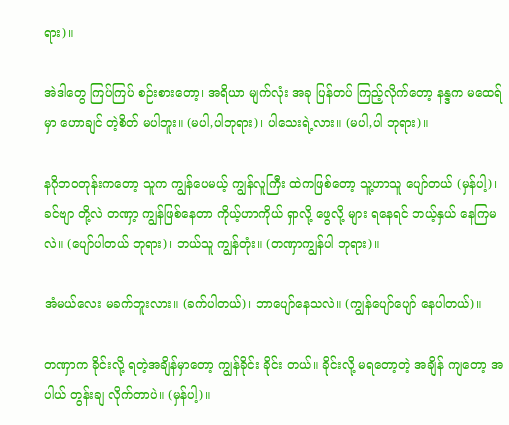ရား)။

အဲဒါတွေ ကြပ်ကြပ် စဉ်းစားတော့၊ အရိယာ မျက်လုံး အခု ပြန်တပ် ကြည့်လိုက်တော့ နန္ဒက မထေရ်မှာ ဟောချင် တဲ့စိတ် မပါဘူး။ (မပါ,ပါဘုရား)၊ ပါသေးရဲ့လား။ (မပါ,ပါ ဘုရား)။

နဂိုဘဝတုန်းကတော့ သူက ကျွန်ပေမယ့် ကျွန်လူကြီး ထဲကဖြစ်တော့ သူ့ဟာသူ ပျော်တယ် (မှန်ပါ့)၊ ခင်ဗျာ တို့လဲ တဏှာ့ ကျွန်ဖြစ်နေတာ ကိုယ့်ဟာကိုယ် ရှာလို့ ဖွေလို့ များ ရနေရင် ဘယ့်နှယ် နေကြမလဲ။ (ပျော်ပါတယ် ဘုရား)၊ ဘယ်သူ ကျွန်တုံး။ (တဏှာကျွန်ပါ ဘုရား)။

အံမယ်လေး မခက်ဘူးလား။ (ခက်ပါတယ်)၊ ဘာပျော်နေသလဲ။ (ကျွန်ပျော်ပျော် နေပါတယ်)။

တဏှာက ခိုင်းလို့ ရတဲ့အချိန်မှာတော့ ကျွန်ခိုင်း ခိုင်း တယ်။ ခိုင်းလို့ မရတော့တဲ့ အချိန် ကျတော့ အပါယ် တွန်းချ လိုက်တာပဲ။ (မှန်ပါ့)။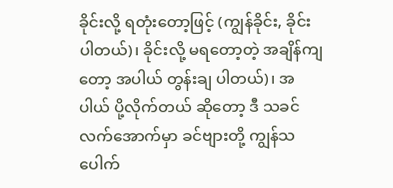ခိုင်းလို့ ရတုံးတော့ဖြင့် (ကျွန်ခိုင်း, ခိုင်းပါတယ်)၊ ခိုင်းလို့ မရတော့တဲ့ အချိန်ကျတော့ အပါယ် တွန်းချ ပါတယ်)၊ အပါယ် ပို့လိုက်တယ် ဆိုတော့ ဒီ သခင် လက်အောက်မှာ ခင်ဗျားတို့ ကျွန်သပေါက်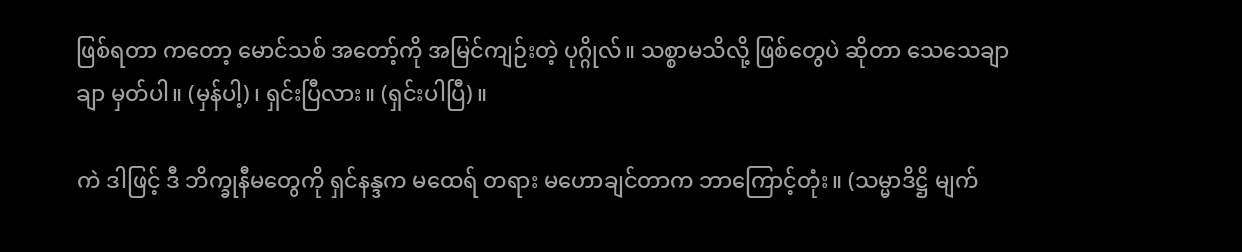ဖြစ်ရတာ ကတော့ မောင်သစ် အတော့်ကို အမြင်ကျဉ်းတဲ့ ပုဂ္ဂိုလ်။ သစ္စာမသိလို့ ဖြစ်တွေပဲ ဆိုတာ သေသေချာချာ မှတ်ပါ။ (မှန်ပါ့)၊ ရှင်းပြီလား။ (ရှင်းပါပြီ)။

ကဲ ဒါဖြင့် ဒီ ဘိက္ခုနီမတွေကို ရှင်နန္ဒက မထေရ် တရား မဟောချင်တာက ဘာကြောင့်တုံး။ (သမ္မာဒိဋ္ဌိ မျက်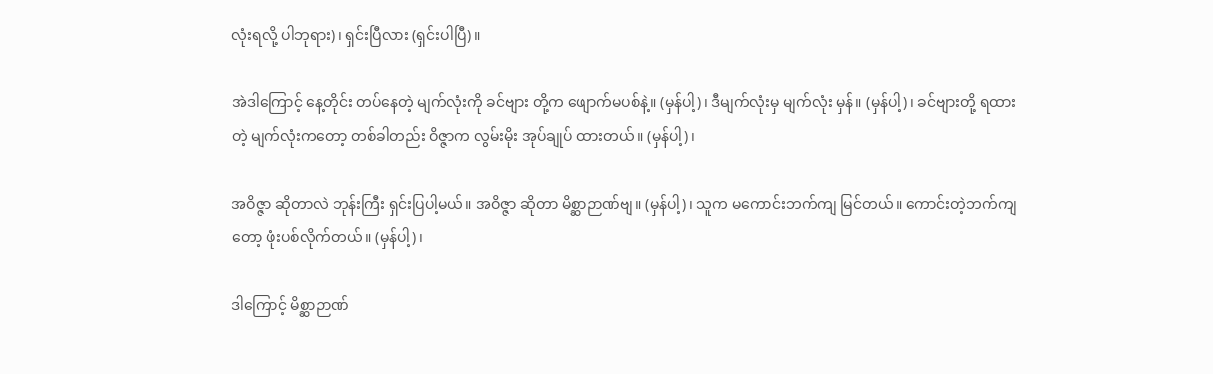လုံးရလို့ ပါဘုရား)၊ ရှင်းပြီလား (ရှင်းပါပြီ)။

အဲဒါကြောင့် နေ့တိုင်း တပ်နေတဲ့ မျက်လုံးကို ခင်ဗျား တို့က ဖျောက်မပစ်နဲ့။ (မှန်ပါ့)၊ ဒီမျက်လုံးမှ မျက်လုံး မှန်။ (မှန်ပါ့)၊ ခင်ဗျားတို့ ရထားတဲ့ မျက်လုံးကတော့ တစ်ခါတည်း ဝိဇ္ဇာက လွမ်းမိုး အုပ်ချုပ် ထားတယ်။ (မှန်ပါ့)၊

အဝိဇ္ဇာ ဆိုတာလဲ ဘုန်းကြီး ရှင်းပြပါ့မယ်။ အဝိဇ္ဇာ ဆိုတာ မိစ္ဆာဉာဏ်ဗျ။ (မှန်ပါ့)၊ သူက မကောင်းဘက်ကျ မြင်တယ်။ ကောင်းတဲ့ဘက်ကျတော့ ဖုံးပစ်လိုက်တယ်။ (မှန်ပါ့)၊

ဒါကြောင့် မိစ္ဆာဉာဏ်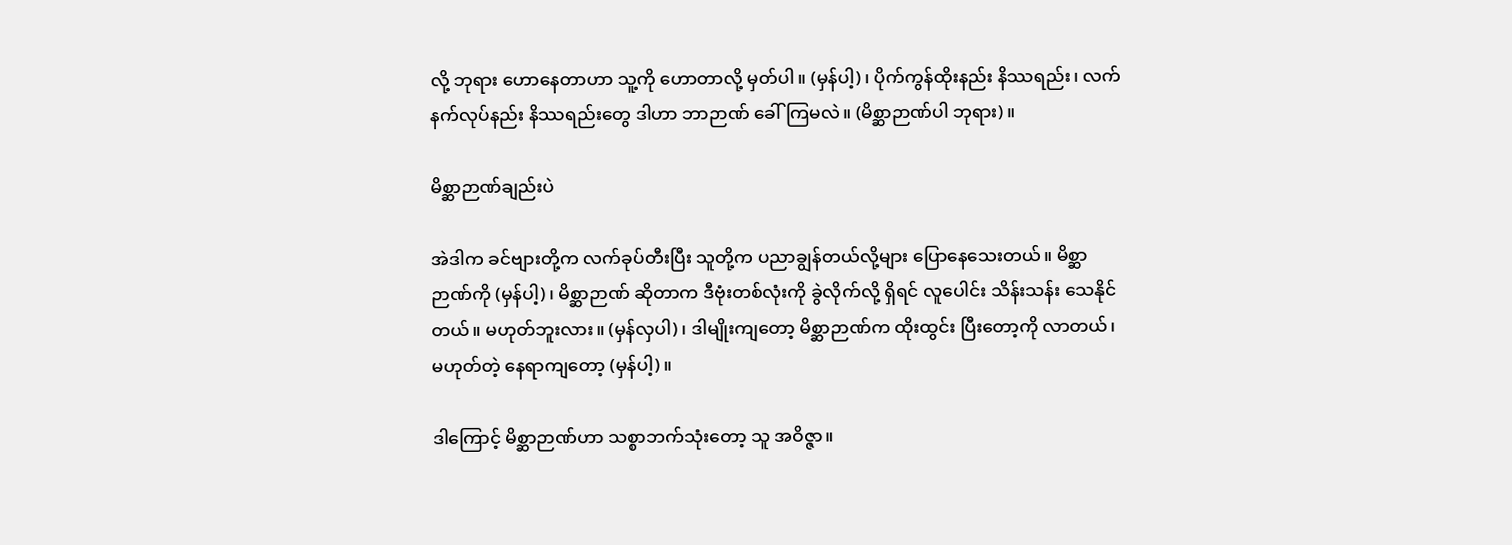လို့ ဘုရား ဟောနေတာဟာ သူ့ကို ဟောတာလို့ မှတ်ပါ။ (မှန်ပါ့)၊ ပိုက်ကွန်ထိုးနည်း နိဿရည်း၊ လက်နက်လုပ်နည်း နိဿရည်းတွေ ဒါဟာ ဘာဉာဏ် ခေါ်ကြမလဲ။ (မိစ္ဆာဉာဏ်ပါ ဘုရား)။

မိစ္ဆာဉာဏ်ချည်းပဲ

အဲဒါက ခင်ဗျားတို့က လက်ခုပ်တီးပြီး သူတို့က ပညာချွန်တယ်လို့များ ပြောနေသေးတယ်။ မိစ္ဆာဉာဏ်ကို (မှန်ပါ့)၊ မိစ္ဆာဉာဏ် ဆိုတာက ဒီဗုံးတစ်လုံးကို ခွဲလိုက်လို့ ရှိရင် လူပေါင်း သိန်းသန်း သေနိုင်တယ်။ မဟုတ်ဘူးလား။ (မှန်လှပါ)၊ ဒါမျိုးကျတော့ မိစ္ဆာဉာဏ်က ထိုးထွင်း ပြီးတော့ကို လာတယ်၊ မဟုတ်တဲ့ နေရာကျတော့ (မှန်ပါ့)။

ဒါကြောင့် မိစ္ဆာဉာဏ်ဟာ သစ္စာဘက်သုံးတော့ သူ အဝိဇ္ဇာ။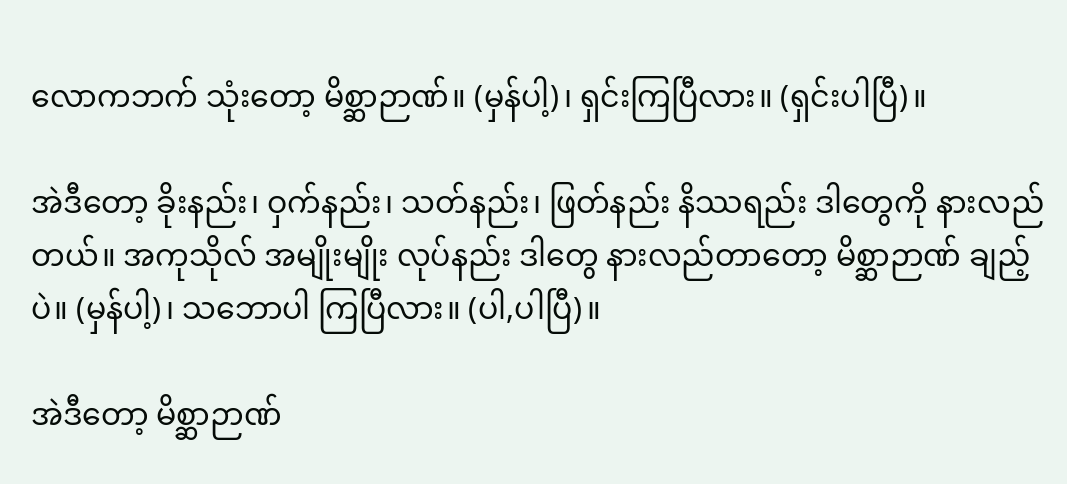လောကဘက် သုံးတော့ မိစ္ဆာဉာဏ်။ (မှန်ပါ့)၊ ရှင်းကြပြီလား။ (ရှင်းပါပြီ)။

အဲဒီတော့ ခိုးနည်း၊ ဝှက်နည်း၊ သတ်နည်း၊ ဖြတ်နည်း နိဿရည်း ဒါတွေကို နားလည်တယ်။ အကုသိုလ် အမျိုးမျိုး လုပ်နည်း ဒါတွေ နားလည်တာတော့ မိစ္ဆာဉာဏ် ချည့်ပဲ။ (မှန်ပါ့)၊ သဘောပါ ကြပြီလား။ (ပါ,ပါပြီ)။

အဲဒီတော့ မိစ္ဆာဉာဏ်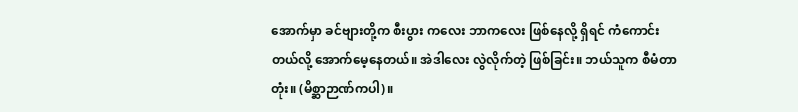အောက်မှာ ခင်ဗျားတို့က စီးပွား ကလေး ဘာကလေး ဖြစ်နေလို့ ရှိရင် ကံကောင်းတယ်လို့ အောက်မေ့နေတယ်။ အဲဒါလေး လွဲလိုက်တဲ့ ဖြစ်ခြင်း။ ဘယ်သူက စီမံတာတုံး။ (မိစ္ဆာဉာဏ်ကပါ)။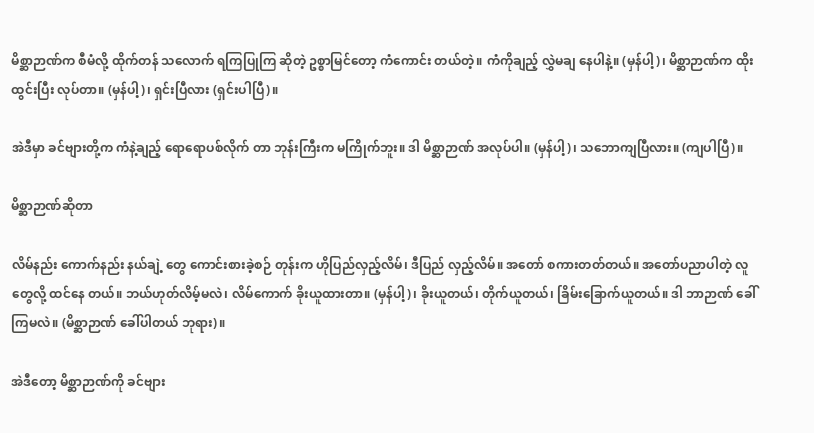မိစ္ဆာဉာဏ်က စီမံလို့ ထိုက်တန် သလောက် ရကြပြုကြ ဆိုတဲ့ ဥစ္စာမြင်တော့ ကံကောင်း တယ်တဲ့။ ကံကိုချည့် လွှဲမချ နေပါနဲ့။ (မှန်ပါ့)၊ မိစ္ဆာဉာဏ်က ထိုးထွင်းပြီး လုပ်တာ။ (မှန်ပါ့)၊ ရှင်းပြီလား (ရှင်းပါပြီ)။

အဲဒီမှာ ခင်ဗျားတို့က ကံနဲ့ချည့် ရောရောပစ်လိုက် တာ ဘုန်းကြီးက မကြိုက်ဘူး။ ဒါ မိစ္ဆာဉာဏ် အလုပ်ပါ။ (မှန်ပါ့)၊ သဘောကျပြီလား။ (ကျပါပြီ)။

မိစ္ဆာဉာဏ်ဆိုတာ

လိမ်နည်း ကောက်နည်း နယ်ချဲ့ တွေ ကောင်းစားခဲ့စဉ် တုန်းက ဟိုပြည်လှည့်လိမ်၊ ဒီပြည် လှည့်လိမ်။ အတော် စကားတတ်တယ်။ အတော်ပညာပါတဲ့ လူတွေလို့ ထင်နေ တယ်။ ဘယ်ဟုတ်လိမ့်မလဲ၊ လိမ်ကောက် ခိုးယူထားတာ။ (မှန်ပါ့)၊ ခိုးယူတယ်၊ တိုက်ယူတယ်၊ ခြိမ်းခြောက်ယူတယ်။ ဒါ ဘာဉာဏ် ခေါ်ကြမလဲ။ (မိစ္ဆာဉာဏ် ခေါ်ပါတယ် ဘုရား)။

အဲဒီတော့ မိစ္ဆာဉာဏ်ကို ခင်ဗျား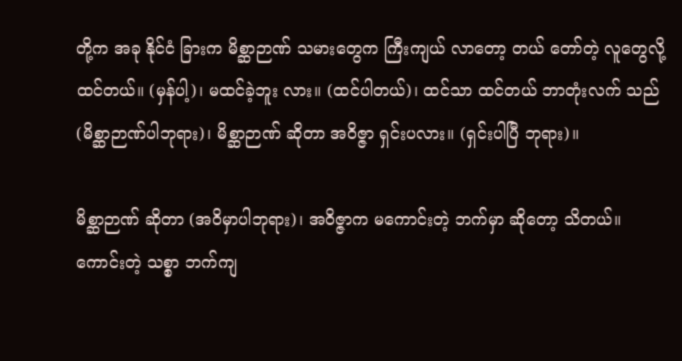တို့က အခု နိုင်ငံ ခြားက မိစ္ဆာဉာဏ် သမားတွေက ကြီးကျယ် လာတော့ တယ် တော်တဲ့ လူတွေလို့ ထင်တယ်။ (မှန်ပါ့)၊ မထင်ခဲ့ဘူး လား။ (ထင်ပါတယ်)၊ ထင်သာ ထင်တယ် ဘာတုံးလက် သည် (မိစ္ဆာဉာဏ်ပါဘုရား)၊ မိစ္ဆာဉာဏ် ဆိုတာ အဝိဇ္ဇာ ရှင်းပလား။ (ရှင်းပါပြီ ဘုရား)။

မိစ္ဆာဉာဏ် ဆိုတာ (အဝိမှာပါဘုရား)၊ အဝိဇ္ဇာက မကောင်းတဲ့ ဘက်မှာ ဆိုတော့ သိတယ်။ ကောင်းတဲ့ သစ္စာ ဘက်ကျ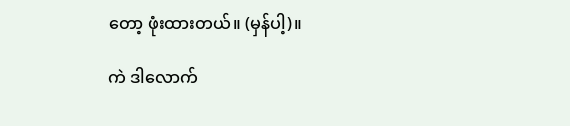တော့ ဖုံးထားတယ်။ (မှန်ပါ့)။

ကဲ ဒါလောက်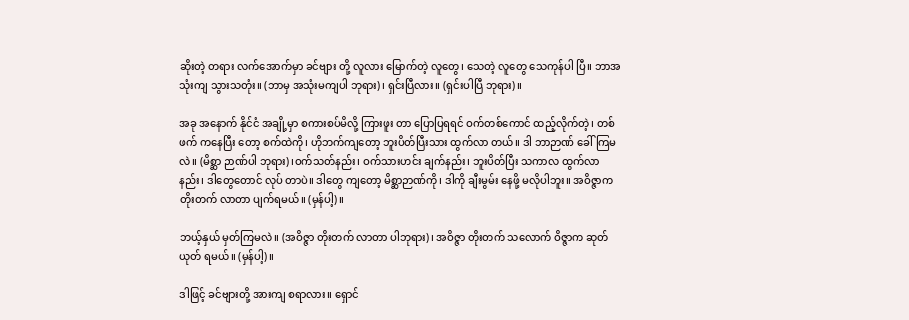ဆိုးတဲ့ တရား လက်အောက်မှာ ခင်ဗျား တို့ လူလား မြောက်တဲ့ လူတွေ၊ သေတဲ့ လူတွေ သေကုန်ပါ ပြီ။ ဘာအသုံးကျ သွားသတုံး။ (ဘာမှ အသုံးမကျပါ ဘုရား)၊ ရှင်းပြီလား။ (ရှင်းပါပြီ ဘုရား)။

အခု အနောက် နိုင်ငံ အချို့မှာ စကားစပ်မိလို့ ကြားဖူး တာ ပြောပြရရင် ဝက်တစ်ကောင် ထည့်လိုက်တဲ့၊ တစ်ဖက် ကနေပြီး တော့ စက်ထဲကို၊ ဟိုဘက်ကျတော့ ဘူးပိတ်ပြီးသား ထွက်လာ တယ်။ ဒါ ဘာဉာဏ် ခေါ်ကြမလဲ။ (မိစ္ဆာ ဉာဏ်ပါ ဘုရား)၊ဝက်သတ်နည်း၊ ဝက်သားဟင်း ချက်နည်း၊ ဘူးပိတ်ပြီး သကာလ ထွက်လာနည်း၊ ဒါတွေတောင် လုပ် တာပဲ။ ဒါတွေ ကျတော့ မိစ္ဆာဉာဏ်ကို၊ ဒါကို ချီးမွမ်း နေဖို့ မလိုပါဘူး။ အဝိဇ္ဇာက တိုးတက် လာတာ ပျက်ရမယ်။ (မှန်ပါ့)။

ဘယ့်နှယ် မှတ်ကြမလဲ။ (အဝိဇ္ဇာ တိုးတက် လာတာ ပါဘုရား)၊ အဝိဇ္ဇာ တိုးတက် သလောက် ဝိဇ္ဇာက ဆုတ်ယုတ် ရမယ်။ (မှန်ပါ့)။

ဒါဖြင့် ခင်ဗျားတို့ အားကျ စရာလား။ ရှောင်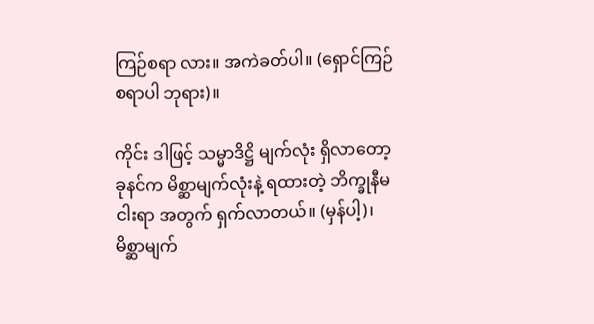ကြဉ်စရာ လား။ အကဲခတ်ပါ။ (ရှောင်ကြဉ်စရာပါ ဘုရား)။

ကိုင်း ဒါဖြင့် သမ္မာဒိဋ္ဌိ မျက်လုံး ရှိလာတော့ ခုနင်က မိစ္ဆာမျက်လုံးနဲ့ ရထားတဲ့ ဘိက္ခုနီမ ငါးရာ အတွက် ရှက်လာတယ်။ (မှန်ပါ့)၊ မိစ္ဆာမျက်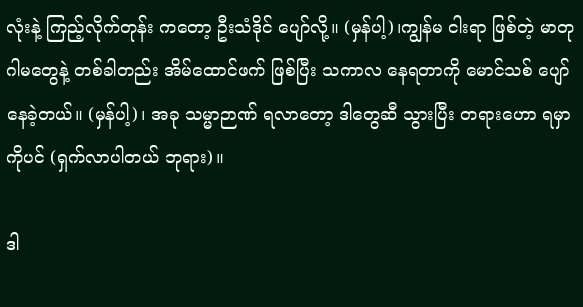လုံးနဲ့ ကြည့်လိုက်တုန်း ကတော့ ဦးသံဒိုင် ပျော်လို့။ (မှန်ပါ့)၊ကျွန်မ ငါးရာ ဖြစ်တဲ့ မာတုဂါမတွေနဲ့ တစ်ခါတည်း အိမ်ထောင်ဖက် ဖြစ်ပြီး သကာလ နေရတာကို မောင်သစ် ပျော်နေခဲ့တယ်။ (မှန်ပါ့)၊ အခု သမ္မာဉာဏ် ရလာတော့ ဒါတွေဆီ သွားပြီး တရားဟော ရမှာကိုပင် (ရှက်လာပါတယ် ဘုရား)။

ဒါ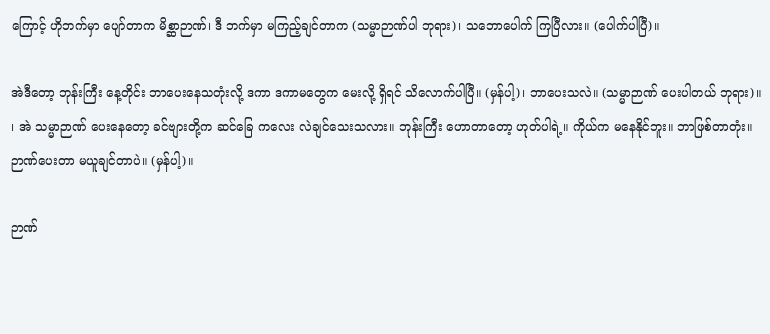ကြောင့် ဟိုဘက်မှာ ပျော်တာက မိစ္ဆာဉာဏ်၊ ဒီ ဘက်မှာ မကြည့်ချင်တာက (သမ္မာဉာဏ်ပါ ဘုရား)၊ သဘောပေါက် ကြပြီလား။ (ပေါက်ပါပြီ)။

အဲဒီတော့ ဘုန်းကြီး နေ့တိုင်း ဘာပေးနေသတုံးလို့ ဒကာ ဒကာမတွေက မေးလို့ ရှိရင် သိလောက်ပါပြီ။ (မှန်ပါ့)၊ ဘာပေးသလဲ။ (သမ္မာဉာဏ် ပေးပါတယ် ဘုရား)။ ၊ အဲ သမ္မာဉာဏ် ပေးနေတော့ ခင်ဗျားတို့က ဆင်ခြေ ကလေး လဲချင်သေးသလား။ ဘုန်းကြီး ဟောတာတော့ ဟုတ်ပါရဲ့။ ကိုယ်က မနေနိုင်ဘူး။ ဘာဖြစ်တာတုံး။ ဉာဏ်ပေးတာ မယူချင်တာပဲ။ (မှန်ပါ့)။

ဉာဏ်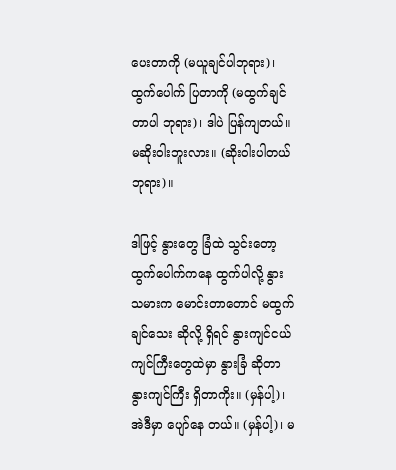ပေးတာကို (မယူချင်ပါဘုရား)၊ ထွက်ပေါက် ပြတာကို (မထွက်ချင်တာပါ ဘုရား)၊ ဒါပဲ ပြန်ကျတယ်။ မဆိုးဝါးဘူးလား။ (ဆိုးဝါးပါတယ် ဘုရား)။

ဒါဖြင့် နွားတွေ ခြံထဲ သွင်းတော့ ထွက်ပေါက်ကနေ ထွက်ပါလို့ နွားသမားက မောင်းတာတောင် မထွက်ချင်သေး ဆိုလို့ ရှိရင် နွားကျင်ငယ် ကျင်ကြီးတွေထဲမှာ နွားခြံ ဆိုတာ နွားကျင်ကြီး ရှိတာကိုး။ (မှန်ပါ့)၊ အဲဒီမှာ ပျော်နေ တယ်။ (မှန်ပါ့)၊ မ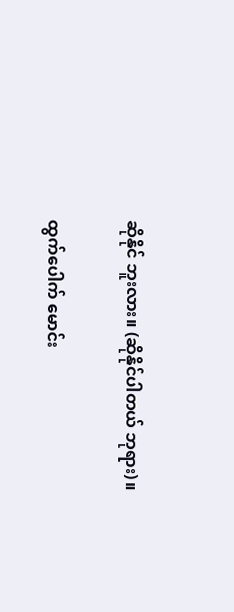ဆိုနိုင် ဘူးလား။ (ဆိုနိုင်ပါတယ် ဘုရား)။

ထွက်ပေါက် မောင်း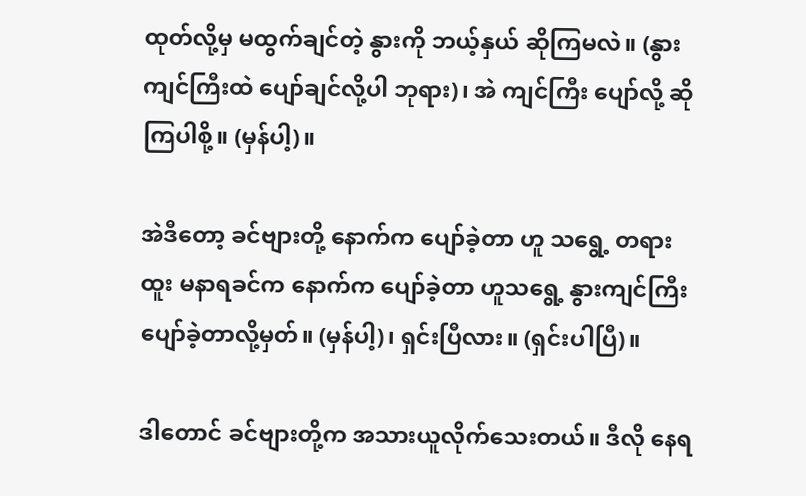ထုတ်လို့မှ မထွက်ချင်တဲ့ နွားကို ဘယ့်နှယ် ဆိုကြမလဲ။ (နွားကျင်ကြီးထဲ ပျော်ချင်လို့ပါ ဘုရား)၊ အဲ ကျင်ကြီး ပျော်လို့ ဆိုကြပါစို့။ (မှန်ပါ့)။

အဲဒီတော့ ခင်ဗျားတို့ နောက်က ပျော်ခဲ့တာ ဟူ သရွေ့ တရားထူး မနာရခင်က နောက်က ပျော်ခဲ့တာ ဟူသရွေ့ နွားကျင်ကြီး ပျော်ခဲ့တာလို့မှတ်။ (မှန်ပါ့)၊ ရှင်းပြီလား။ (ရှင်းပါပြီ)။

ဒါတောင် ခင်ဗျားတို့က အသားယူလိုက်သေးတယ်။ ဒီလို နေရ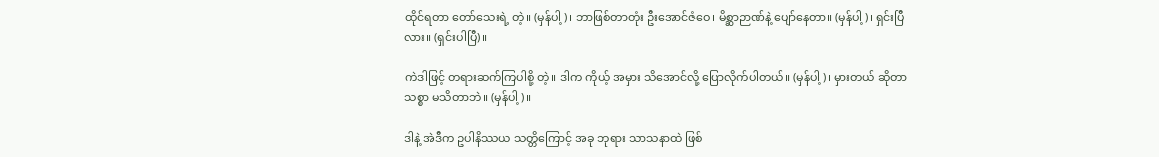ထိုင်ရတာ တော်သေးရဲ့ တဲ့။ (မှန်ပါ့)၊ ဘာဖြစ်တာတုံး ဦးအောင်ဇံဝေ၊ မိစ္ဆာဉာဏ်နဲ့ ပျော်နေတာ။ (မှန်ပါ့)၊ ရှင်းပြီလား။ (ရှင်းပါပြီ)။

ကဲဒါဖြင့် တရားဆက်ကြပါစို့ တဲ့။ ဒါက ကိုယ့် အမှား သိအောင်လို့ ပြောလိုက်ပါတယ်။ (မှန်ပါ့)၊ မှားတယ် ဆိုတာ သစ္စာ မသိတာဘဲ။ (မှန်ပါ့)။

ဒါနဲ့ အဲဒီက ဥပါနိဿယ သတ္တိကြောင့် အခု ဘုရား သာသနာထဲ ဖြစ်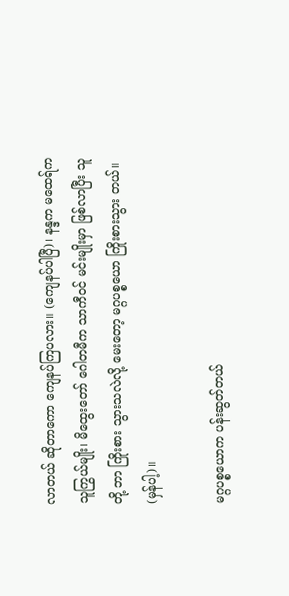လာတယ် ဆိုတာကော ကျေနပ်ကြပလား။ (ကျေနပ်ပါပြီ)၊ နန္ဒက မထေရ်က သူကြွယ်မျိုး၊ မိထွေးတော် ဂေါတမီက သာကီဝင် မင်းမျိုးမှာ ဖြစ်လာပြီး သူတို့ ဘာ ကြိုးစား သွားသလဲလို့ မေးတော့ မဂ္ဂပစ္စယော ကြိုးစားသွား တယ်။ (မှန်ပါ့)။

မဂ္ဂပစ္စယောက ပန်းဆွတ်တယ်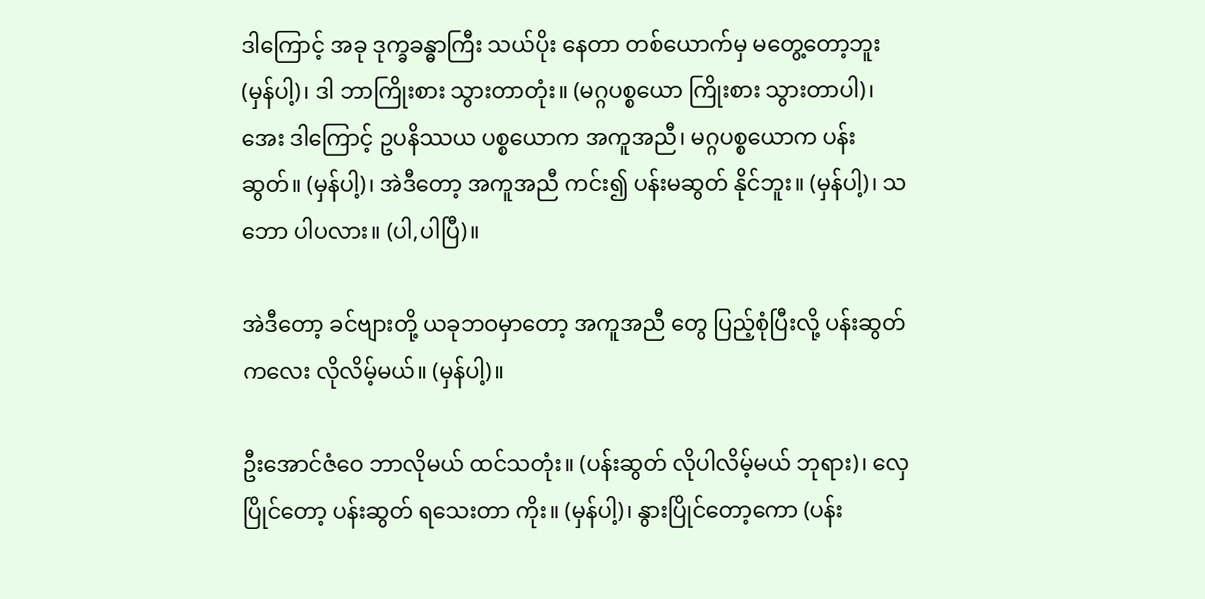ဒါကြောင့် အခု ဒုက္ခခန္ဓာကြီး သယ်ပိုး နေတာ တစ်ယောက်မှ မတွေ့တော့ဘူး (မှန်ပါ့)၊ ဒါ ဘာကြိုးစား သွားတာတုံး။ (မဂ္ဂပစ္စယော ကြိုးစား သွားတာပါ)၊ အေး ဒါကြောင့် ဥပနိဿယ ပစ္စယောက အကူအညီ၊ မဂ္ဂပစ္စယောက ပန်းဆွတ်။ (မှန်ပါ့)၊ အဲဒီတော့ အကူအညီ ကင်း၍ ပန်းမဆွတ် နိုင်ဘူး။ (မှန်ပါ့)၊ သဘော ပါပလား။ (ပါ,ပါပြီ)။

အဲဒီတော့ ခင်ဗျားတို့ ယခုဘဝမှာတော့ အကူအညီ တွေ ပြည့်စုံပြီးလို့ ပန်းဆွတ်ကလေး လိုလိမ့်မယ်။ (မှန်ပါ့)။

ဦးအောင်ဇံဝေ ဘာလိုမယ် ထင်သတုံး။ (ပန်းဆွတ် လိုပါလိမ့်မယ် ဘုရား)၊ လှေပြိုင်တော့ ပန်းဆွတ် ရသေးတာ ကိုး။ (မှန်ပါ့)၊ နွားပြိုင်တော့ကော (ပန်း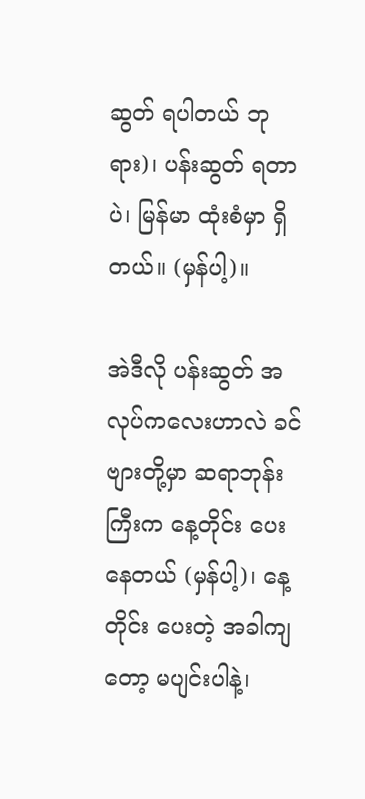ဆွတ် ရပါတယ် ဘုရား)၊ ပန်းဆွတ် ရတာပဲ၊ မြန်မာ ထုံးစံမှာ ရှိတယ်။ (မှန်ပါ့)။

အဲဒီလို ပန်းဆွတ် အလုပ်ကလေးဟာလဲ ခင်ဗျားတို့မှာ ဆရာဘုန်းကြီးက နေ့တိုင်း ပေးနေတယ် (မှန်ပါ့)၊ နေ့တိုင်း ပေးတဲ့ အခါကျတော့ မပျင်းပါနဲ့၊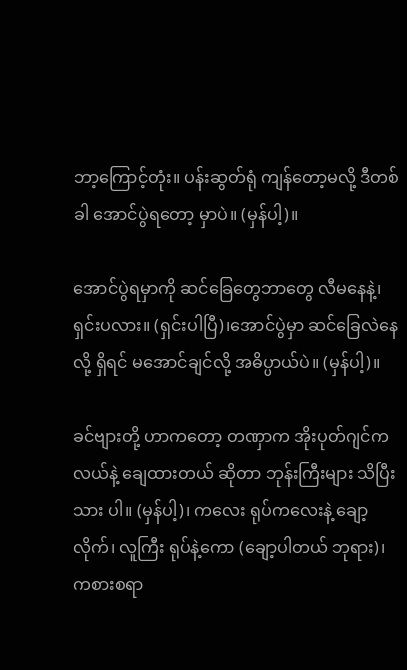ဘာ့ကြောင့်တုံး။ ပန်းဆွတ်ရုံ ကျန်တော့မလို့ ဒီတစ်ခါ အောင်ပွဲရတော့ မှာပဲ။ (မှန်ပါ့)။

အောင်ပွဲရမှာကို ဆင်ခြေတွေဘာတွေ လီမနေနဲ့၊ ရှင်းပလား။ (ရှင်းပါပြီ)၊အောင်ပွဲမှာ ဆင်ခြေလဲနေလို့ ရှိရင် မအောင်ချင်လို့ အဓိပ္ပာယ်ပဲ။ (မှန်ပါ့)။

ခင်ဗျားတို့ ဟာကတော့ တဏှာက အိုးပုတ်ဂျင်က လယ်နဲ့ ချေထားတယ် ဆိုတာ ဘုန်းကြီးများ သိပြီးသား ပါ။ (မှန်ပါ့)၊ ကလေး ရုပ်ကလေးနဲ့ ချော့လိုက်၊ လူကြီး ရုပ်နဲ့ကော (ချော့ပါတယ် ဘုရား)၊ ကစားစရာ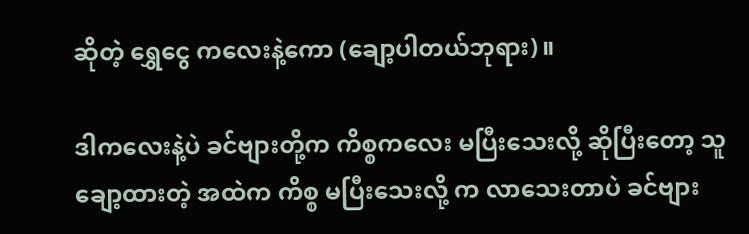ဆိုတဲ့ ရွှေငွေ ကလေးနဲ့ကော (ချော့ပါတယ်ဘုရား)။

ဒါကလေးနဲ့ပဲ ခင်ဗျားတို့က ကိစ္စကလေး မပြီးသေးလို့ ဆိုပြီးတော့ သူ ချော့ထားတဲ့ အထဲက ကိစ္စ မပြီးသေးလို့ က လာသေးတာပဲ ခင်ဗျား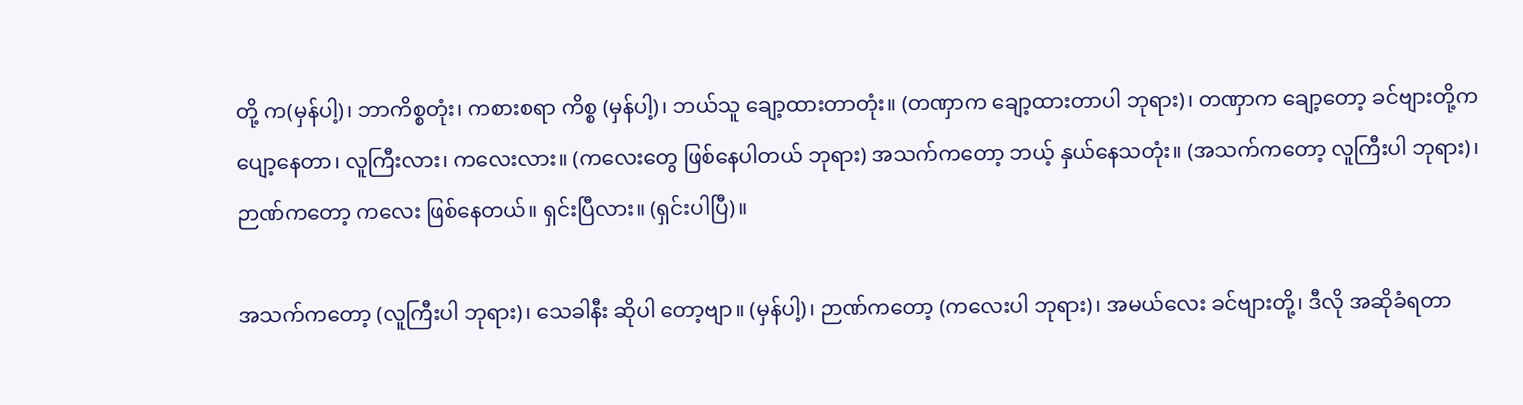တို့ က(မှန်ပါ့)၊ ဘာကိစ္စတုံး၊ ကစားစရာ ကိစ္စ (မှန်ပါ့)၊ ဘယ်သူ ချော့ထားတာတုံး။ (တဏှာက ချော့ထားတာပါ ဘုရား)၊ တဏှာက ချော့တော့ ခင်ဗျားတို့က ပျော့နေတာ၊ လူကြီးလား၊ ကလေးလား။ (ကလေးတွေ ဖြစ်နေပါတယ် ဘုရား) အသက်ကတော့ ဘယ့် နှယ်နေသတုံး။ (အသက်ကတော့ လူကြီးပါ ဘုရား)၊ ဉာဏ်ကတော့ ကလေး ဖြစ်နေတယ်။ ရှင်းပြီလား။ (ရှင်းပါပြီ)။

အသက်ကတော့ (လူကြီးပါ ဘုရား)၊ သေခါနီး ဆိုပါ တော့ဗျာ။ (မှန်ပါ့)၊ ဉာဏ်ကတော့ (ကလေးပါ ဘုရား)၊ အမယ်လေး ခင်ဗျားတို့၊ ဒီလို အဆိုခံရတာ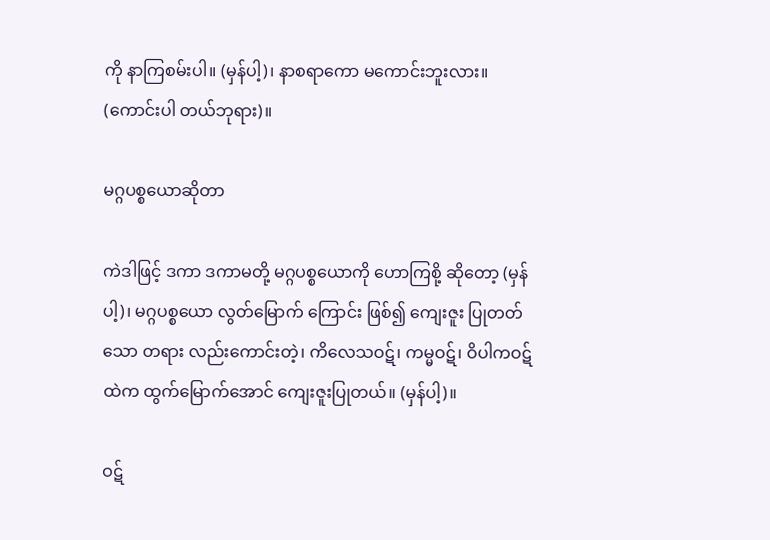ကို နာကြစမ်းပါ။ (မှန်ပါ့)၊ နာစရာကော မကောင်းဘူးလား။ (ကောင်းပါ တယ်ဘုရား)။

မဂ္ဂပစ္စယောဆိုတာ

ကဲဒါဖြင့် ဒကာ ဒကာမတို့ မဂ္ဂပစ္စယောကို ဟောကြစို့ ဆိုတော့ (မှန်ပါ့)၊ မဂ္ဂပစ္စယော လွတ်မြောက် ကြောင်း ဖြစ်၍ ကျေးဇူး ပြုတတ်သော တရား လည်းကောင်းတဲ့၊ ကိလေသဝဋ်၊ ကမ္မဝဋ်၊ ဝိပါကဝဋ်ထဲက ထွက်မြောက်အောင် ကျေးဇူးပြုတယ်။ (မှန်ပါ့)။

ဝဋ်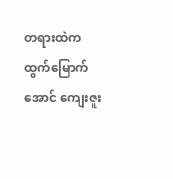တရားထဲက ထွက်မြောက်အောင် ကျေးဇူး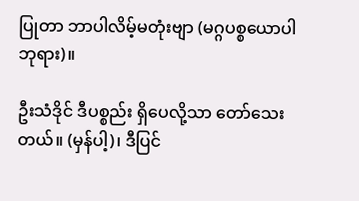ပြုတာ ဘာပါလိမ့်မတုံးဗျာ (မဂ္ဂပစ္စယောပါ ဘုရား)။

ဦးသံဒိုင် ဒီပစ္စည်း ရှိပေလို့သာ တော်သေးတယ်။ (မှန်ပါ့)၊ ဒီပြင်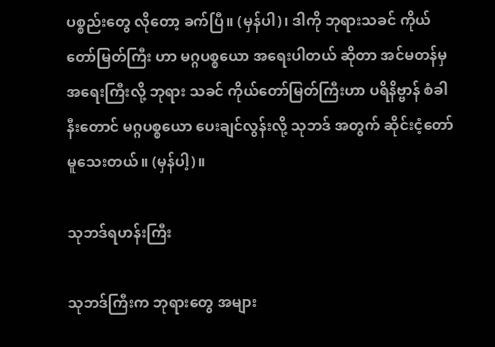ပစ္စည်းတွေ လိုတော့ ခက်ပြီ။ (မှန်ပါ)၊ ဒါကို ဘုရားသခင် ကိုယ်တော်မြတ်ကြီး ဟာ မဂ္ဂပစ္စယော အရေးပါတယ် ဆိုတာ အင်မတန်မှ အရေးကြီးလို့ ဘုရား သခင် ကိုယ်တော်မြတ်ကြီးဟာ ပရိနိဗ္ဗာန် စံခါနီးတောင် မဂ္ဂပစ္စယော ပေးချင်လွန်းလို့ သုဘဒ် အတွက် ဆိုင်းငံ့တော် မူသေးတယ်။ (မှန်ပါ့)။

သုဘဒ်ရဟန်းကြီး

သုဘဒ်ကြီးက ဘုရားတွေ အများ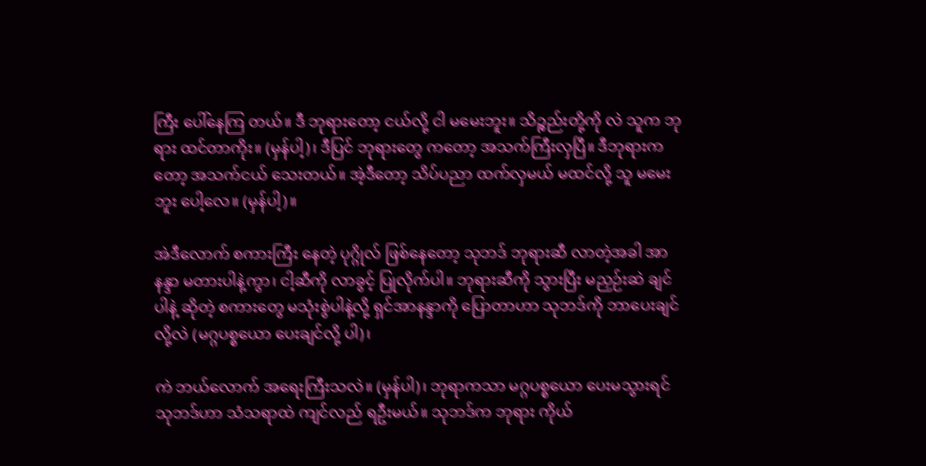ကြီး ပေါ်နေကြ တယ်။ ဒီ ဘုရားတော့ ငယ်လို့ ငါ မမေးဘူး။ သိဉ္စည်းတို့ကို လဲ သူက ဘုရား ထင်တာကိုး။ (မှန်ပါ့)၊ ဒီပြင် ဘုရားတွေ ကတော့ အသက်ကြီးလှပြီ။ ဒီဘုရားကတော့ အသက်ငယ် သေးတယ်။ အဲ့ဒီတော့ သိပ်ပညာ ထက်လှမယ် မထင်လို့ သူ မမေးဘူး ပေါ့လေ။ (မှန်ပါ့)။

အဲဒီလောက် စကားကြီး နေတဲ့ ပုဂ္ဂိုလ် ဖြစ်နေတော့ သုဘဒ် ဘုရားဆီ လာတဲ့အခါ အာနန္ဒာ မတားပါနဲ့ကွာ၊ ငါ့ဆီကို လာခွင့် ပြုလိုက်ပါ။ ဘုရားဆီကို သွားပြီး မညှဉ်းဆဲ ချင်ပါနဲ့ ဆိုတဲ့ စကားတွေ မသုံးစွဲပါနဲ့လို့ ရှင်အာနန္ဒာကို ပြောတာဟာ သုဘဒ်ကို ဘာပေးချင်လို့လဲ (မဂ္ဂပစ္စယော ပေးချင်လို့ ပါ)၊

ကဲ ဘယ်လောက် အရေးကြီးသလဲ။ (မှန်ပါ)၊ ဘုရာကသာ မဂ္ဂပစ္စယော ပေးမသွားရင် သုဘဒ်ဟာ သံသရာထဲ ကျင်လည် ရဦးမယ်။ သုဘဒ်က ဘုရား ကိုယ်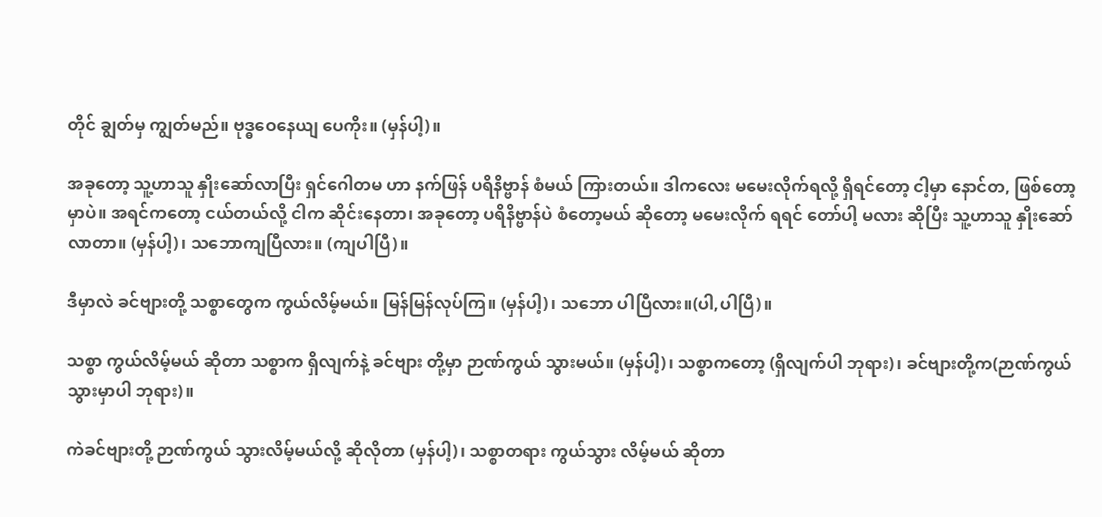တိုင် ချွတ်မှ ကျွတ်မည်။ ဗုဒ္ဓဝေနေယျ ပေကိုး။ (မှန်ပါ့)။

အခုတော့ သူ့ဟာသူ နှိုးဆော်လာပြီး ရှင်ဂေါတမ ဟာ နက်ဖြန် ပရိနိဗ္ဗာန် စံမယ် ကြားတယ်။ ဒါကလေး မမေးလိုက်ရလို့ ရှိရင်တော့ ငါ့မှာ နောင်တ, ဖြစ်တော့မှာပဲ။ အရင်ကတော့ ငယ်တယ်လို့ ငါက ဆိုင်းနေတာ၊ အခုတော့ ပရိနိဗ္ဗာန်ပဲ စံတော့မယ် ဆိုတော့ မမေးလိုက် ရရင် တော်ပါ့ မလား ဆိုပြီး သူ့ဟာသူ နှိုးဆော် လာတာ။ (မှန်ပါ့)၊ သဘောကျပြီလား။ (ကျပါပြီ)။

ဒီမှာလဲ ခင်ဗျားတို့ သစ္စာတွေက ကွယ်လိမ့်မယ်။ မြန်မြန်လုပ်ကြ။ (မှန်ပါ့)၊ သဘော ပါပြီလား။(ပါ,ပါပြီ)။

သစ္စာ ကွယ်လိမ့်မယ် ဆိုတာ သစ္စာက ရှိလျက်နဲ့ ခင်ဗျား တို့မှာ ဉာဏ်ကွယ် သွားမယ်။ (မှန်ပါ့)၊ သစ္စာကတော့ (ရှိလျက်ပါ ဘုရား)၊ ခင်ဗျားတို့က(ဉာဏ်ကွယ် သွားမှာပါ ဘုရား)။

ကဲခင်ဗျားတို့ ဉာဏ်ကွယ် သွားလိမ့်မယ်လို့ ဆိုလိုတာ (မှန်ပါ့)၊ သစ္စာတရား ကွယ်သွား လိမ့်မယ် ဆိုတာ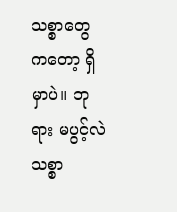သစ္စာတွေ ကတော့ ရှိမှာပဲ။ ဘုရား မပွင့်လဲ သစ္စာ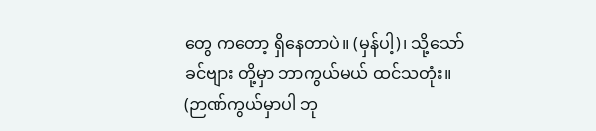တွေ ကတော့ ရှိနေတာပဲ။ (မှန်ပါ့)၊ သို့သော် ခင်ဗျား တို့မှာ ဘာကွယ်မယ် ထင်သတုံး။ (ဉာဏ်ကွယ်မှာပါ ဘု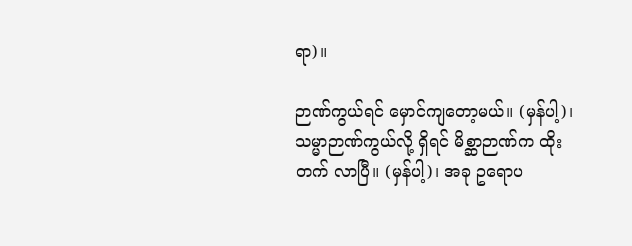ရာ)။

ဉာဏ်ကွယ်ရင် မှောင်ကျတော့မယ်။ (မှန်ပါ့)၊ သမ္မာဉာဏ်ကွယ်လို့ ရှိရင် မိစ္ဆာဉာဏ်က ထိုးတက် လာပြီ။ (မှန်ပါ့)၊ အခု ဥရောပ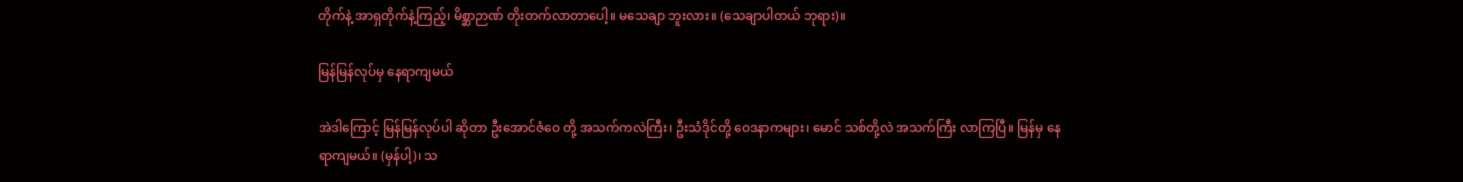တိုက်နဲ့ အာရှတိုက်နဲ့ကြည့်၊ မိစ္ဆာဉာဏ် တိုးတက်လာတာပေါ့။ မသေချာ ဘူးလား။ (သေချာပါတယ် ဘုရား)။

မြန်မြန်လုပ်မှ နေရာကျမယ်

အဲဒါကြောင့် မြန်မြန်လုပ်ပါ ဆိုတာ ဦးအောင်ဇံဝေ တို့ အသက်ကလဲကြီး၊ ဦးသံဒိုင်တို့ ဝေဒနာကများ၊ မောင် သစ်တို့လဲ အသက်ကြီး လာကြပြီ။ မြန်မှ နေရာကျမယ်။ (မှန်ပါ့)၊ သ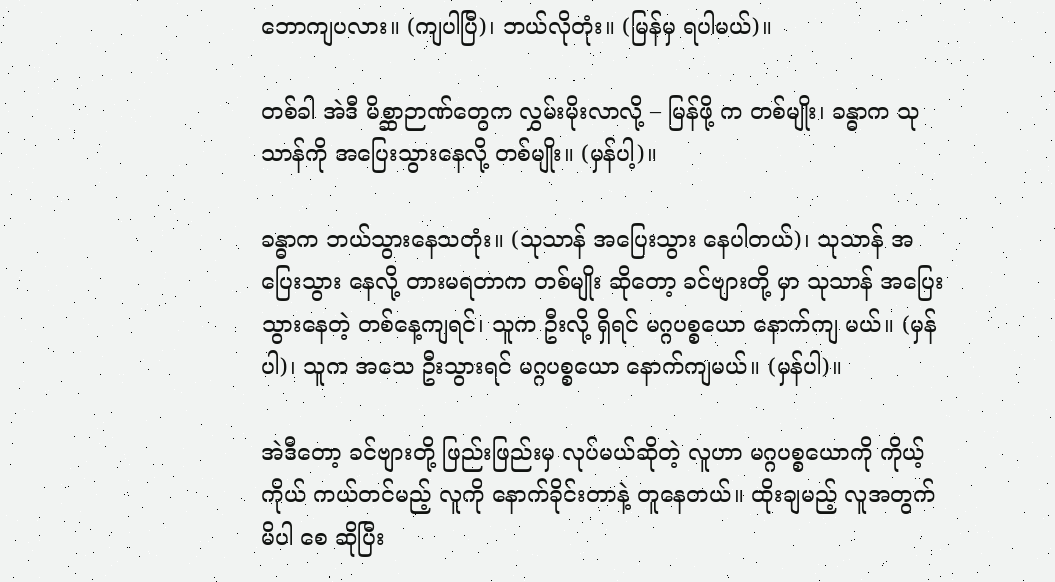ဘောကျပလား။ (ကျပါပြီ)၊ ဘယ်လိုတုံး။ (မြန်မှ ရပါမယ်)။

တစ်ခါ အဲဒီ မိစ္ဆာဉာဏ်တွေက လွှမ်းမိုးလာလို့ – မြန်ဖို့ က တစ်မျိုး၊ ခန္ဓာက သုသာန်ကို အပြေးသွားနေလို့ တစ်မျိုး။ (မှန်ပါ့)။

ခန္ဓာက ဘယ်သွားနေသတုံး။ (သုသာန် အပြေးသွား နေပါတယ်)၊ သုသာန် အပြေးသွား နေလို့ တားမရတာက တစ်မျိုး ဆိုတော့ ခင်ဗျားတို့ မှာ သုသာန် အပြေးသွားနေတဲ့ တစ်နေ့ကျရင်၊ သူက ဦးလို့ ရှိရင် မဂ္ဂပစ္စယော နောက်ကျ မယ်။ (မှန်ပါ)၊ သူက အသေ ဦးသွားရင် မဂ္ဂပစ္စယော နောက်ကျမယ်။ (မှန်ပါ)။

အဲဒီတော့ ခင်ဗျားတို့ ဖြည်းဖြည်းမှ လုပ်မယ်ဆိုတဲ့ လူဟာ မဂ္ဂပစ္စယောကို ကိုယ့်ကိုယ် ကယ်တင်မည့် လူကို နောက်ခိုင်းတာနဲ့ တူနေတယ်။ ထိုးချမည့် လူအတွက် မိပါ စေ ဆိုပြီး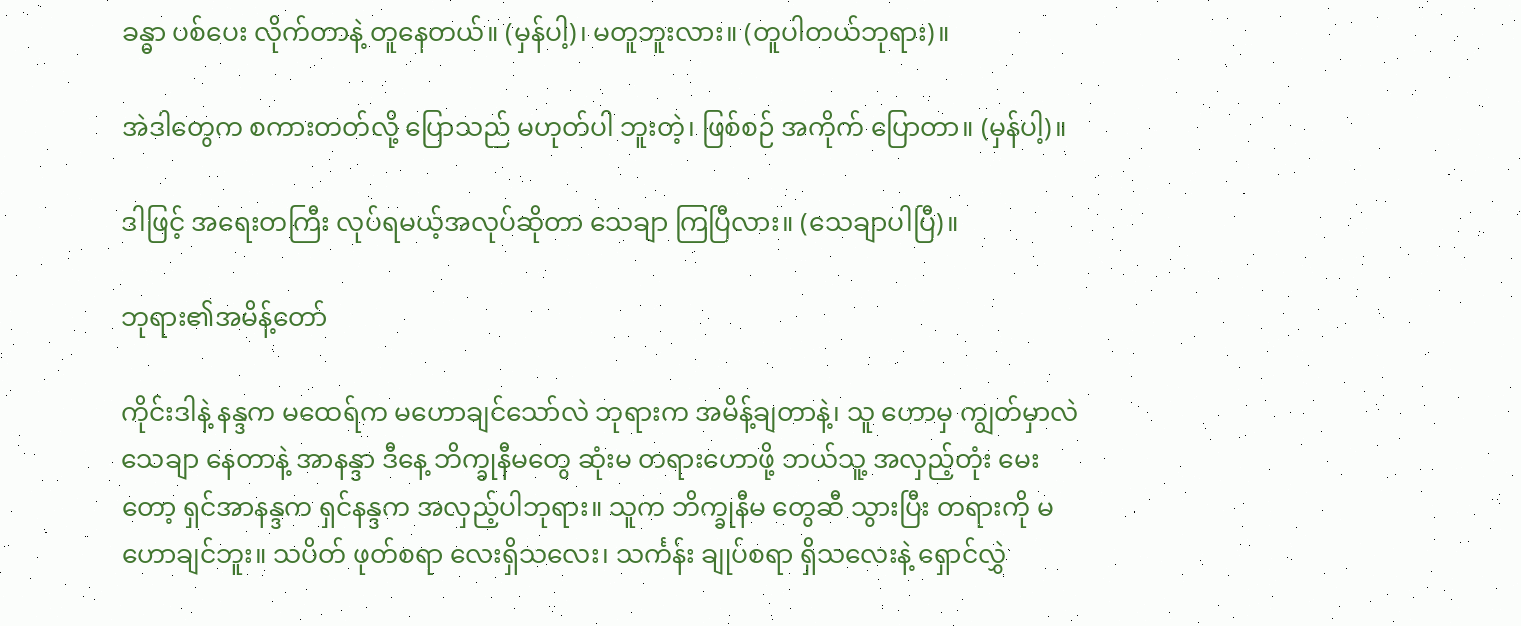ခန္ဓာ ပစ်ပေး လိုက်တာနဲ့ တူနေတယ်။ (မှန်ပါ့)၊ မတူဘူးလား။ (တူပါတယ်ဘုရား)။

အဲဒါတွေက စကားတတ်လို့ ပြောသည် မဟုတ်ပါ ဘူးတဲ့၊ ဖြစ်စဉ် အကိုက် ပြောတာ။ (မှန်ပါ့)။

ဒါဖြင့် အရေးတကြီး လုပ်ရမယ့်အလုပ်ဆိုတာ သေချာ ကြပြီလား။ (သေချာပါပြီ)။

ဘုရား၏အမိန့်တော်

ကိုင်းဒါနဲ့ နန္ဒက မထေရ်က မဟောချင်သော်လဲ ဘုရားက အမိန့်ချတာနဲ့၊ သူ ဟောမှ ကျွတ်မှာလဲ သေချာ နေတာနဲ့ အာနန္ဒာ ဒီနေ့ ဘိက္ခုနီမတွေ ဆုံးမ တရားဟောဖို့ ဘယ်သူ့ အလှည့်တုံး မေးတော့ ရှင်အာနန္ဒက ရှင်နန္ဒက အလှည့်ပါဘုရား။ သူက ဘိက္ခုနီမ တွေဆီ သွားပြီး တရားကို မဟောချင်ဘူး။ သပိတ် ဖုတ်စရာ လေးရှိသလေး၊ သင်္ကန်း ချုပ်စရာ ရှိသလေးနဲ့ ရှောင်လွှဲ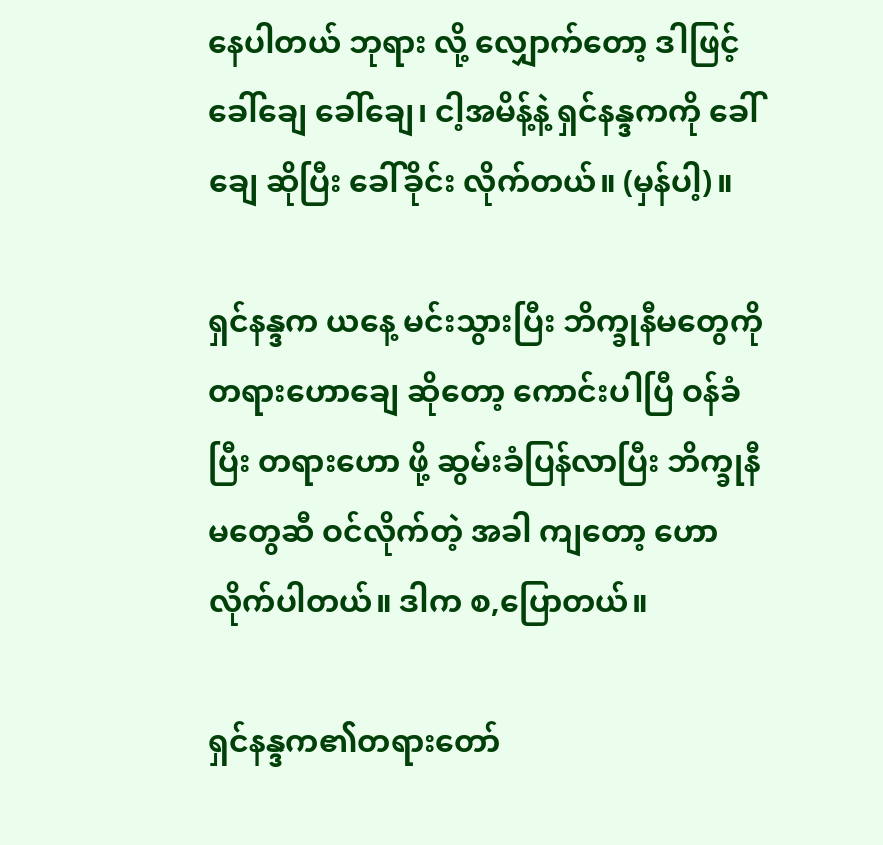နေပါတယ် ဘုရား လို့ လျှောက်တော့ ဒါဖြင့် ခေါ်ချေ ခေါ်ချေ၊ ငါ့အမိန့်နဲ့ ရှင်နန္ဒကကို ခေါ်ချေ ဆိုပြီး ခေါ်ခိုင်း လိုက်တယ်။ (မှန်ပါ့)။

ရှင်နန္ဒက ယနေ့ မင်းသွားပြီး ဘိက္ခုနီမတွေကို တရားဟောချေ ဆိုတော့ ကောင်းပါပြီ ဝန်ခံပြီး တရားဟော ဖို့ ဆွမ်းခံပြန်လာပြီး ဘိက္ခုနီမတွေဆီ ဝင်လိုက်တဲ့ အခါ ကျတော့ ဟောလိုက်ပါတယ်။ ဒါက စ,ပြောတယ်။

ရှင်နန္ဒက၏တရားတော်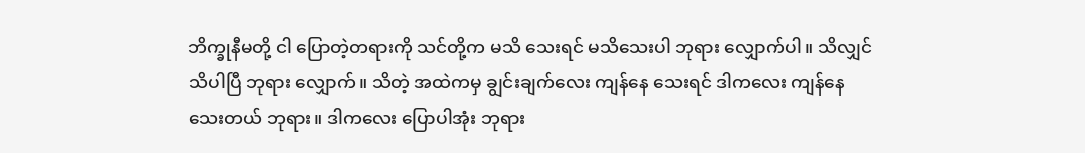ဘိက္ခုနီမတို့ ငါ ပြောတဲ့တရားကို သင်တို့က မသိ သေးရင် မသိသေးပါ ဘုရား လျှောက်ပါ။ သိလျှင် သိပါပြီ ဘုရား လျှောက်။ သိတဲ့ အထဲကမှ ချွင်းချက်လေး ကျန်နေ သေးရင် ဒါကလေး ကျန်နေ သေးတယ် ဘုရား။ ဒါကလေး ပြောပါအုံး ဘုရား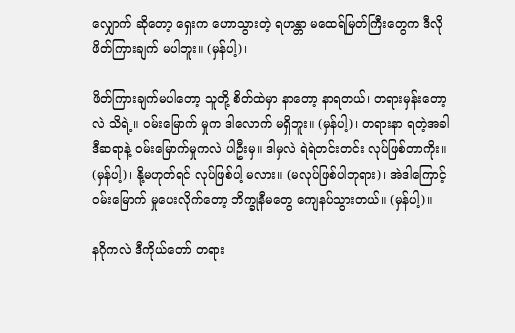လျှောက် ဆိုတော့ ရှေးက ဟောသွားတဲ့ ရဟန္တာ မထေရ်မြတ်ကြီးတွေက ဒီလို ဖိတ်ကြားချက် မပါဘူး။ (မှန်ပါ့)၊

ဖိတ်ကြားချက်မပါတော့ သူတို့ စိတ်ထဲမှာ နာတော့ နာရတယ်၊ တရားမှန်းတော့လဲ သိရဲ့။ ဝမ်းမြောက် မှုက ဒါလောက် မရှိဘူး။ (မှန်ပါ့)၊ တရားနာ ရတဲ့အခါ ဒီဆရာနဲ့ ဝမ်းမြောက်မှုကလဲ ပါဦးမှ။ ဒါမှလဲ ရဲရဲတင်းတင်း လုပ်ဖြစ်တာကိုး။ (မှန်ပါ့)၊ နို့မဟုတ်ရင် လုပ်ဖြစ်ပါ့ မလား။ (မလုပ်ဖြစ်ပါဘုရား)၊ အဲဒါကြောင့် ဝမ်းမြောက် မှုပေးလိုက်တော့ ဘိက္ခုနီမတွေ ကျေနပ်သွားတယ်။ (မှန်ပါ့)။

နဂိုကလဲ ဒီကိုယ်တော် တရား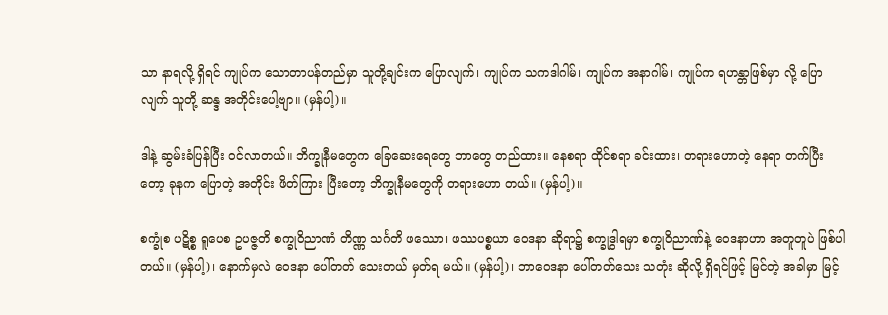သာ နာရလို့ ရှိရင် ကျုပ်က သောတာပန်တည်မှာ သူတို့ချင်းက ပြောလျက်၊ ကျုပ်က သကဒါဂါမ်၊ ကျုပ်က အနာဂါမ်၊ ကျုပ်က ရဟန္တာဖြစ်မှာ လို့ ပြောလျက် သူတို့ ဆန္ဒ အတိုင်းပေါ့ဗျာ။ (မှန်ပါ့)။

ဒါနဲ့ ဆွမ်းခံပြန်ပြီး ဝင်လာတယ်။ ဘိက္ခုနီမတွေက ခြေဆေးရေတွေ ဘာတွေ တည်ထား။ နေစရာ ထိုင်စရာ ခင်းထား၊ တရားဟောတဲ့ နေရာ တက်ပြီးတော့ ခုနက ပြောတဲ့ အတိုင်း ဖိတ်ကြား ပြီးတော့ ဘိက္ခုနီမတွေကို တရားဟော တယ်။ (မှန်ပါ့)။

စက္ခုံစ ပဋိစ္စ ရူပေစ ဥပဇ္ဇတိ စက္ခုဝိညာဏံ တိဏ္ဏ သင်္ဂတိ ဖဿော၊ ဖဿပစ္စယာ ဝေဒနာ ဆိုရာ၌ စက္ခုဒွါရမှာ စက္ခုဝိညာဏ်နဲ့ ဝေဒနာဟာ အတူတူပဲ ဖြစ်ပါတယ်။ (မှန်ပါ့)၊ နောက်မှလဲ ဝေဒနာ ပေါ်တတ် သေးတယ် မှတ်ရ မယ်။ (မှန်ပါ့)၊ ဘာဝေဒနာ ပေါ်တတ်သေး သတုံး ဆိုလို့ ရှိရင်ဖြင့် မြင်တဲ့ အခါမှာ မြင့်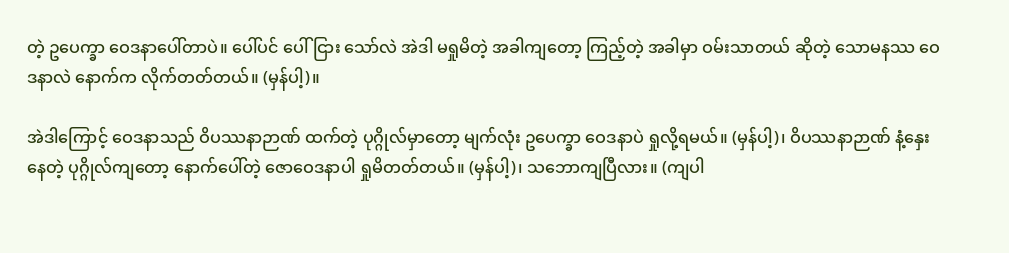တဲ့ ဥပေက္ခာ ဝေဒနာပေါ်တာပဲ။ ပေါ်ပင် ပေါ်ငြား သော်လဲ အဲဒါ မရှုမိတဲ့ အခါကျတော့ ကြည့်တဲ့ အခါမှာ ဝမ်းသာတယ် ဆိုတဲ့ သောမနဿ ဝေဒနာလဲ နောက်က လိုက်တတ်တယ်။ (မှန်ပါ့)။

အဲဒါကြောင့် ဝေဒနာသည် ဝိပဿနာဉာဏ် ထက်တဲ့ ပုဂ္ဂိုလ်မှာတော့ မျက်လုံး ဥပေက္ခာ ဝေဒနာပဲ ရှုလို့ရမယ်။ (မှန်ပါ့)၊ ဝိပဿနာဉာဏ် နံ့နှေးနေတဲ့ ပုဂ္ဂိုလ်ကျတော့ နောက်ပေါ်တဲ့ ဇောဝေဒနာပါ ရှုမိတတ်တယ်။ (မှန်ပါ့)၊ သဘောကျပြီလား။ (ကျပါ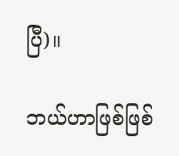ပြီ)။

ဘယ်ဟာဖြစ်ဖြစ်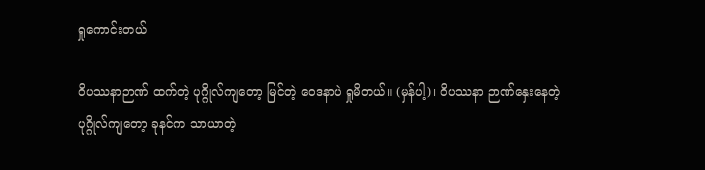ရှုကောင်းတယ်

ဝိပဿနာဉာဏ် ထက်တဲ့ ပုဂ္ဂိုလ်ကျတော့ မြင်တဲ့ ဝေဒနာပဲ ရှုမိတယ်။ (မှန်ပါ့)၊ ဝိပဿနာ ဉာဏ်နှေးနေတဲ့ ပုဂ္ဂိုလ်ကျတော့ ခုနင်က သာယာတဲ့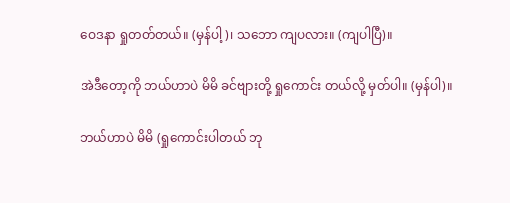ဝေဒနာ ရှုတတ်တယ်။ (မှန်ပါ့)၊ သဘော ကျပလား။ (ကျပါပြီ)။

အဲဒီတော့ကို ဘယ်ဟာပဲ မိမိ ခင်ဗျားတို့ ရှုကောင်း တယ်လို့ မှတ်ပါ။ (မှန်ပါ)။

ဘယ်ဟာပဲ မိမိ (ရှုကောင်းပါတယ် ဘု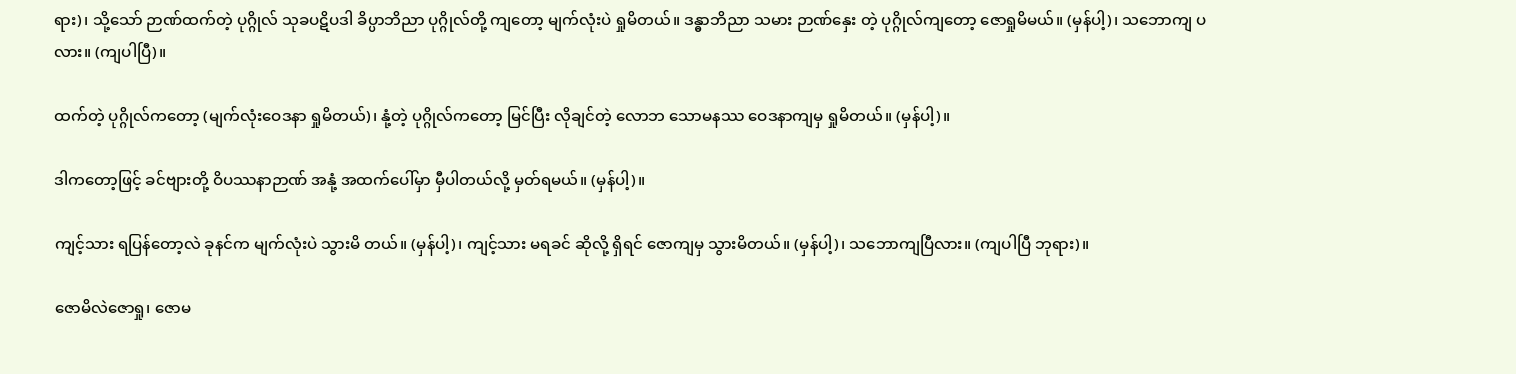ရား)၊ သို့သော် ဉာဏ်ထက်တဲ့ ပုဂ္ဂိုလ် သုခပဋိပဒါ ခိပ္ပာဘိညာ ပုဂ္ဂိုလ်တို့ ကျတော့ မျက်လုံးပဲ ရှုမိတယ်။ ဒန္ဓာဘိညာ သမား ဉာဏ်နှေး တဲ့ ပုဂ္ဂိုလ်ကျတော့ ဇောရှုမိမယ်။ (မှန်ပါ့)၊ သဘောကျ ပလား။ (ကျပါပြီ)။

ထက်တဲ့ ပုဂ္ဂိုလ်ကတော့ (မျက်လုံးဝေဒနာ ရှုမိတယ်)၊ နုံ့တဲ့ ပုဂ္ဂိုလ်ကတော့ မြင်ပြီး လိုချင်တဲ့ လောဘ သောမနဿ ဝေဒနာကျမှ ရှုမိတယ်။ (မှန်ပါ့)။

ဒါကတော့ဖြင့် ခင်ဗျားတို့ ဝိပဿနာဉာဏ် အနုံ့ အထက်ပေါ်မှာ မှီပါတယ်လို့ မှတ်ရမယ်။ (မှန်ပါ့)။

ကျင့်သား ရပြန်တော့လဲ ခုနင်က မျက်လုံးပဲ သွားမိ တယ်။ (မှန်ပါ့)၊ ကျင့်သား မရခင် ဆိုလို့ ရှိရင် ဇောကျမှ သွားမိတယ်။ (မှန်ပါ့)၊ သဘောကျပြီလား။ (ကျပါပြီ ဘုရား)။

ဇောမိလဲဇောရှု၊ ဇောမ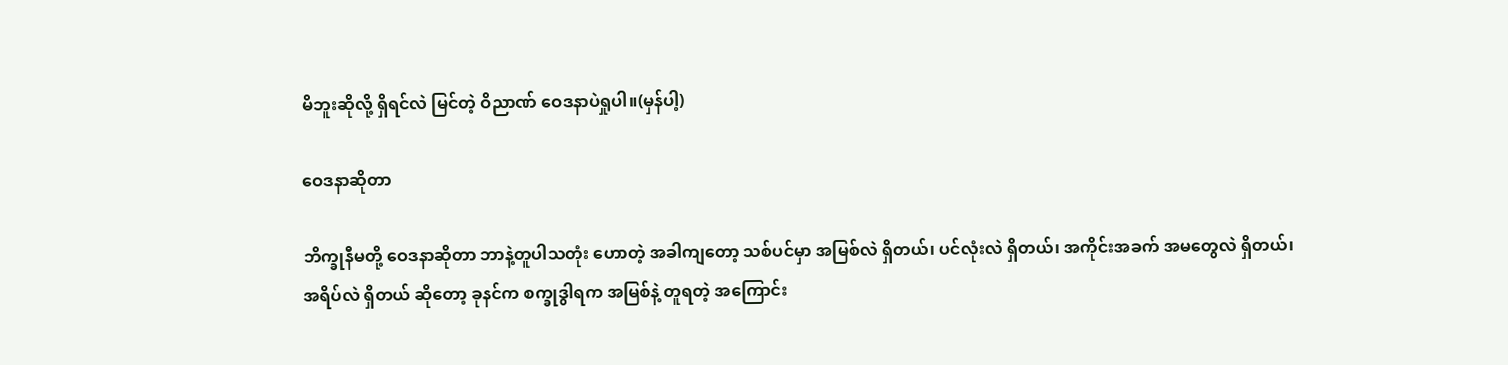မိဘူးဆိုလို့ ရှိရင်လဲ မြင်တဲ့ ဝိညာဏ် ဝေဒနာပဲရှုပါ။(မှန်ပါ့)

ဝေဒနာဆိုတာ

ဘိက္ခုနီမတို့ ဝေဒနာဆိုတာ ဘာနဲ့တူပါသတုံး ဟောတဲ့ အခါကျတော့ သစ်ပင်မှာ အမြစ်လဲ ရှိတယ်၊ ပင်လုံးလဲ ရှိတယ်၊ အကိုင်းအခက် အမတွေလဲ ရှိတယ်၊ အရိပ်လဲ ရှိတယ် ဆိုတော့ ခုနင်က စက္ခုဒွါရက အမြစ်နဲ့ တူရတဲ့ အကြောင်း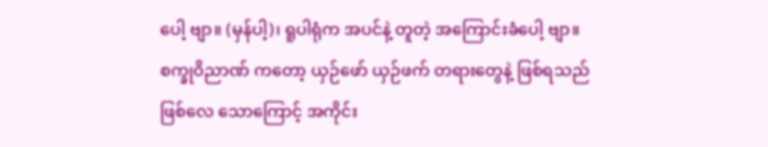ပေါ့ ဗျာ။ (မှန်ပါ့)၊ ရူပါရုံက အပင်နဲ့ တူတဲ့ အကြောင်းခံပေါ့ ဗျာ။ စက္ခုဝိညာဏ် ကတော့ ယှဉ်ဖော် ယှဉ်ဖက် တရားတွေနဲ့ ဖြစ်ရသည် ဖြစ်လေ သောကြောင့် အကိုင်း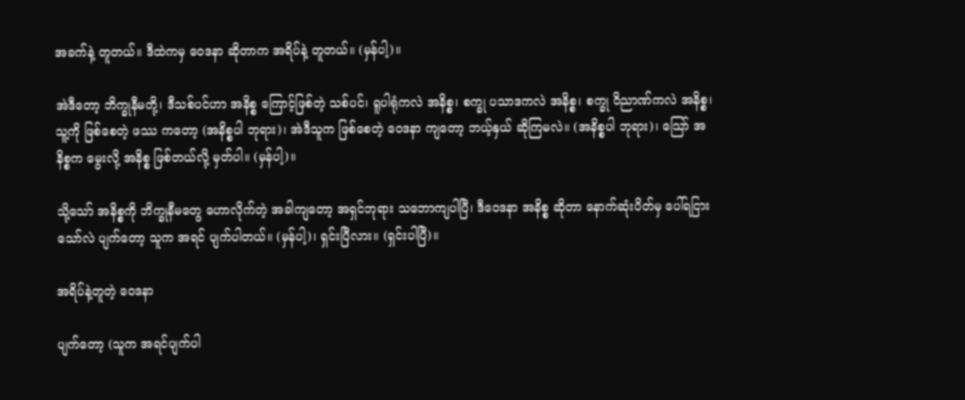အခက်နဲ့ တူတယ်။ ဒီထဲကမှ ဝေဒနာ ဆိုတာက အရိပ်နဲ့ တူတယ်။ (မှန်ပါ့)။

အဲဒီတော့ ဘိက္ခုနီမတို့၊ ဒီသစ်ပင်ဟာ အနိစ္စ ကြောင့်ဖြစ်တဲ့ သစ်ပင်၊ ရူပါရုံကလဲ အနိစ္စ၊ စက္ခု ပသာဒကလဲ အနိစ္စ၊ စက္ခု ဝိညာဏ်ကလဲ အနိစ္စ၊ သူ့ကို ဖြစ်စေတဲ့ ဖဿ ကတော့ (အနိစ္စပါ ဘုရား)၊ အဲဒီသူက ဖြစ်စေတဲ့ ဝေဒနာ ကျတော့ ဘယ့်နှယ် ဆိုကြမလဲ။ (အနိစ္စပါ ဘုရား)၊ သြော် အနိစ္စက မွေးလို့ အနိစ္စ ဖြစ်တယ်လို့ မှတ်ပါ။ (မှန်ပါ့)။

သို့သော် အနိစ္စကို ဘိက္ခုနီမတွေ ဟောလိုက်တဲ့ အခါကျတော့ အရှင်ဘုရား သဘောကျပါပြီ၊ ဒီဝေဒနာ အနိစ္စ ဆိုတာ နောက်ဆုံးပိတ်မှ ပေါ်ရငြား သော်လဲ ပျက်တော့ သူက အရင် ပျက်ပါတယ်။ (မှန်ပါ့)၊ ရှင်းပြီလား။ (ရှင်းပါပြီ)။

အရိပ်နဲ့တူတဲ့ ဝေဒနာ

ပျက်တော့ (သူက အရင်ပျက်ပါ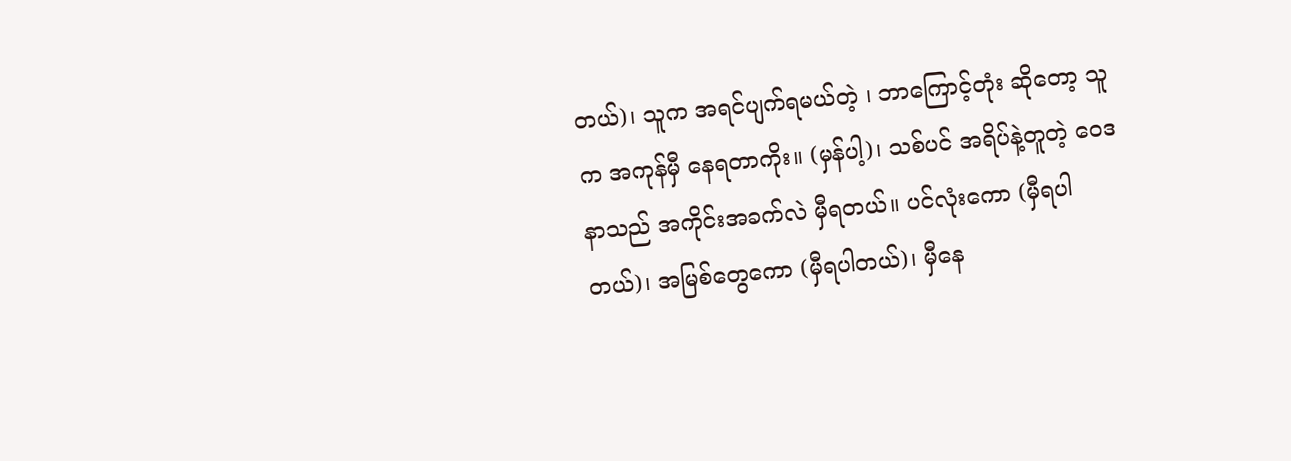တယ်)၊ သူက အရင်ပျက်ရမယ်တဲ့ ၊ ဘာကြောင့်တုံး ဆိုတော့ သူက အကုန်မှီ နေရတာကိုး။ (မှန်ပါ့)၊ သစ်ပင် အရိပ်နဲ့တူတဲ့ ဝေဒနာသည် အကိုင်းအခက်လဲ မှီရတယ်။ ပင်လုံးကော (မှီရပါတယ်)၊ အမြစ်တွေကော (မှီရပါတယ်)၊ မှီနေ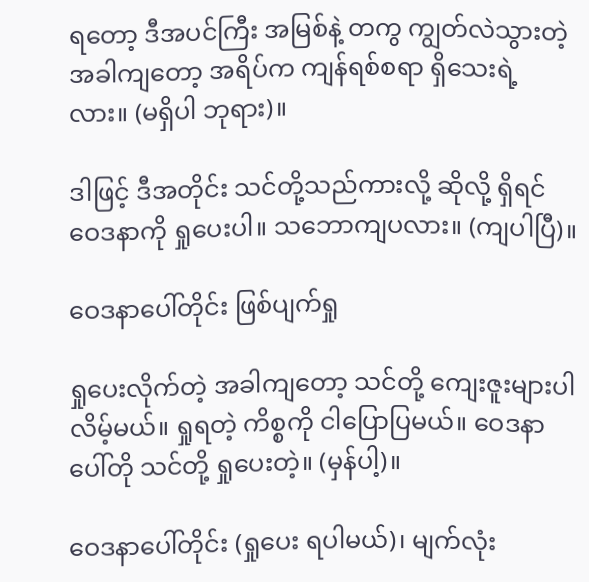ရတော့ ဒီအပင်ကြီး အမြစ်နဲ့ တကွ ကျွတ်လဲသွားတဲ့ အခါကျတော့ အရိပ်က ကျန်ရစ်စရာ ရှိသေးရဲ့လား။ (မရှိပါ ဘုရား)။

ဒါဖြင့် ဒီအတိုင်း သင်တို့သည်ကားလို့ ဆိုလို့ ရှိရင် ဝေဒနာကို ရှုပေးပါ။ သဘောကျပလား။ (ကျပါပြီ)။

ဝေဒနာပေါ်တိုင်း ဖြစ်ပျက်ရှု

ရှုပေးလိုက်တဲ့ အခါကျတော့ သင်တို့ ကျေးဇူးများပါ လိမ့်မယ်။ ရှုရတဲ့ ကိစ္စကို ငါပြောပြမယ်။ ဝေဒနာပေါ်တို သင်တို့ ရှုပေးတဲ့။ (မှန်ပါ့)။

ဝေဒနာပေါ်တိုင်း (ရှုပေး ရပါမယ်)၊ မျက်လုံး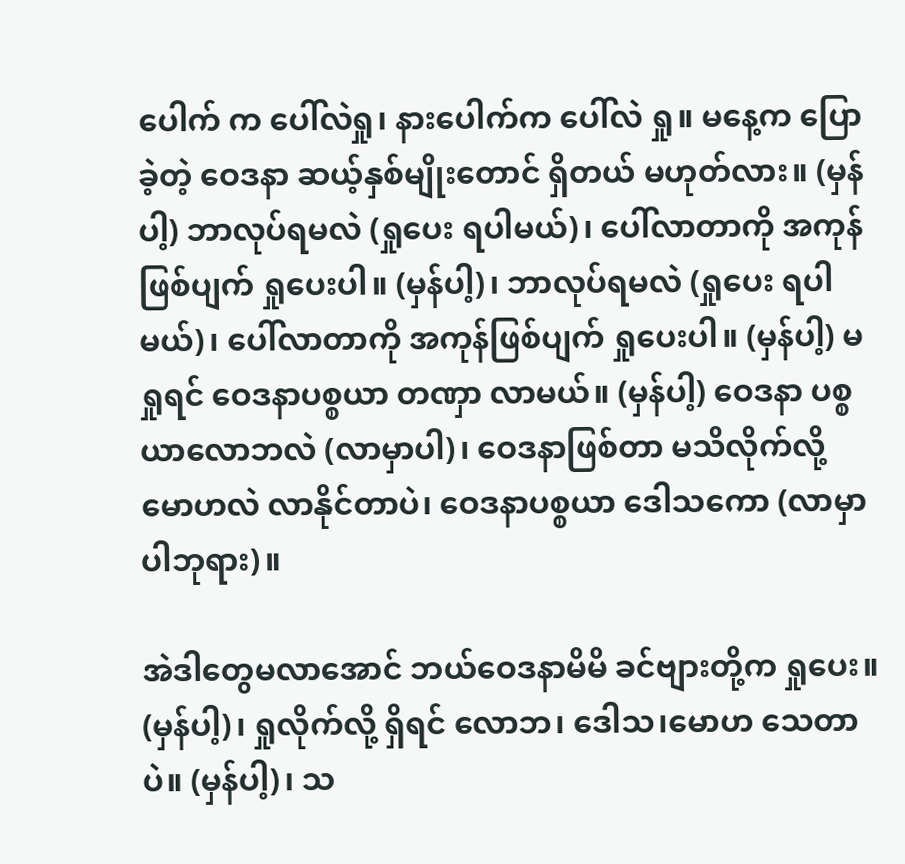ပေါက် က ပေါ်လဲရှု၊ နားပေါက်က ပေါ်လဲ ရှု။ မနေ့က ပြောခဲ့တဲ့ ဝေဒနာ ဆယ့်နှစ်မျိုးတောင် ရှိတယ် မဟုတ်လား။ (မှန်ပါ့) ဘာလုပ်ရမလဲ (ရှုပေး ရပါမယ်)၊ ပေါ်လာတာကို အကုန် ဖြစ်ပျက် ရှုပေးပါ။ (မှန်ပါ့)၊ ဘာလုပ်ရမလဲ (ရှုပေး ရပါ မယ်)၊ ပေါ်လာတာကို အကုန်ဖြစ်ပျက် ရှုပေးပါ။ (မှန်ပါ့) မရှုရင် ဝေဒနာပစ္စယာ တဏှာ လာမယ်။ (မှန်ပါ့) ဝေဒနာ ပစ္စယာလောဘလဲ (လာမှာပါ)၊ ဝေဒနာဖြစ်တာ မသိလိုက်လို့ မောဟလဲ လာနိုင်တာပဲ၊ ဝေဒနာပစ္စယာ ဒေါသကော (လာမှာပါဘုရား)။

အဲဒါတွေမလာအောင် ဘယ်ဝေဒနာမိမိ ခင်ဗျားတို့က ရှုပေး။ (မှန်ပါ့)၊ ရှုလိုက်လို့ ရှိရင် လောဘ၊ ဒေါသ၊မောဟ သေတာပဲ။ (မှန်ပါ့)၊ သ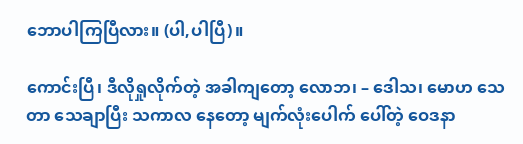ဘောပါကြပြီလား။ (ပါ,ပါပြီ)။

ကောင်းပြီ၊ ဒီလိုရှုလိုက်တဲ့ အခါကျတော့ လောဘ၊ – ဒေါသ၊ မောဟ သေတာ သေချာပြီး သကာလ နေတော့ မျက်လုံးပေါက် ပေါ်တဲ့ ဝေဒနာ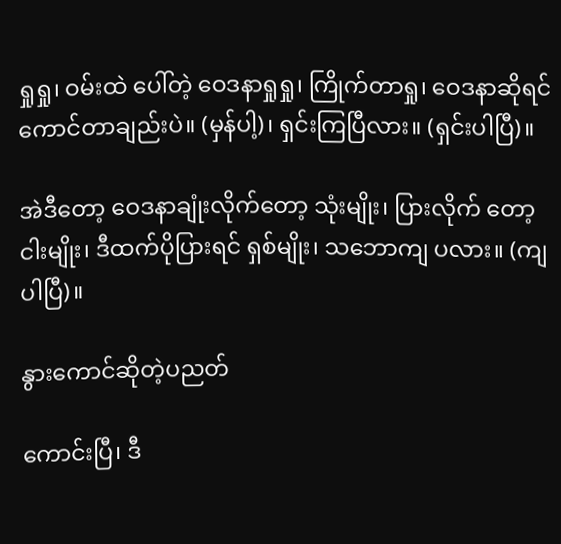ရှုရှု၊ ဝမ်းထဲ ပေါ်တဲ့ ဝေဒနာရှုရှု၊ ကြိုက်တာရှု၊ ဝေဒနာဆိုရင် ကောင်တာချည်းပဲ။ (မှန်ပါ့)၊ ရှင်းကြပြီလား။ (ရှင်းပါပြီ)။

အဲဒီတော့ ဝေဒနာချုံးလိုက်တော့ သုံးမျိုး၊ ပြားလိုက် တော့ ငါးမျိုး၊ ဒီထက်ပိုပြားရင် ရှစ်မျိုး၊ သဘောကျ ပလား။ (ကျပါပြီ)။

နွားကောင်ဆိုတဲ့ပညတ်

ကောင်းပြီ၊ ဒီ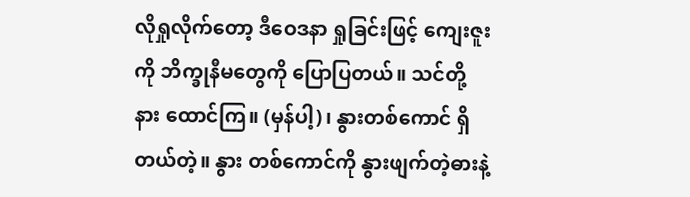လိုရှုလိုက်တော့ ဒီဝေဒနာ ရှုခြင်းဖြင့် ကျေးဇူးကို ဘိက္ခုနီမတွေကို ပြောပြတယ်။ သင်တို့ နား ထောင်ကြ။ (မှန်ပါ့)၊ နွားတစ်ကောင် ရှိတယ်တဲ့။ နွား တစ်ကောင်ကို နွားဖျက်တဲ့ဓားနဲ့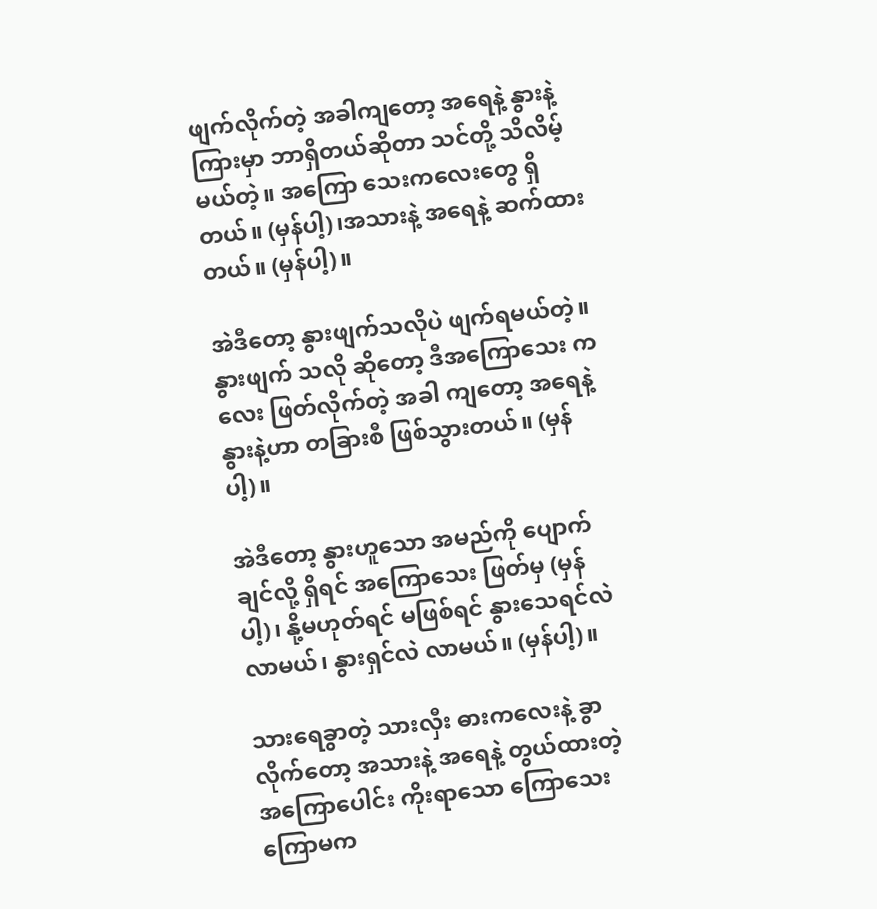ဖျက်လိုက်တဲ့ အခါကျတော့ အရေနဲ့ နွားနဲ့ကြားမှာ ဘာရှိတယ်ဆိုတာ သင်တို့ သိလိမ့်မယ်တဲ့။ အကြော သေးကလေးတွေ ရှိတယ်။ (မှန်ပါ့)၊အသားနဲ့ အရေနဲ့ ဆက်ထားတယ်။ (မှန်ပါ့)။

အဲဒီတော့ နွားဖျက်သလိုပဲ ဖျက်ရမယ်တဲ့။ နွားဖျက် သလို ဆိုတော့ ဒီအကြောသေး ကလေး ဖြတ်လိုက်တဲ့ အခါ ကျတော့ အရေနဲ့ နွားနဲ့ဟာ တခြားစီ ဖြစ်သွားတယ်။ (မှန်ပါ့)။

အဲဒီတော့ နွားဟူသော အမည်ကို ပျောက်ချင်လို့ ရှိရင် အကြောသေး ဖြတ်မှ (မှန်ပါ့)၊ နို့မဟုတ်ရင် မဖြစ်ရင် နွားသေရင်လဲ လာမယ်၊ နွားရှင်လဲ လာမယ်။ (မှန်ပါ့)။

သားရေခွာတဲ့ သားလှီး ဓားကလေးနဲ့ ခွာလိုက်တော့ အသားနဲ့ အရေနဲ့ တွယ်ထားတဲ့ အကြောပေါင်း ကိုးရာသော ကြောသေး ကြောမက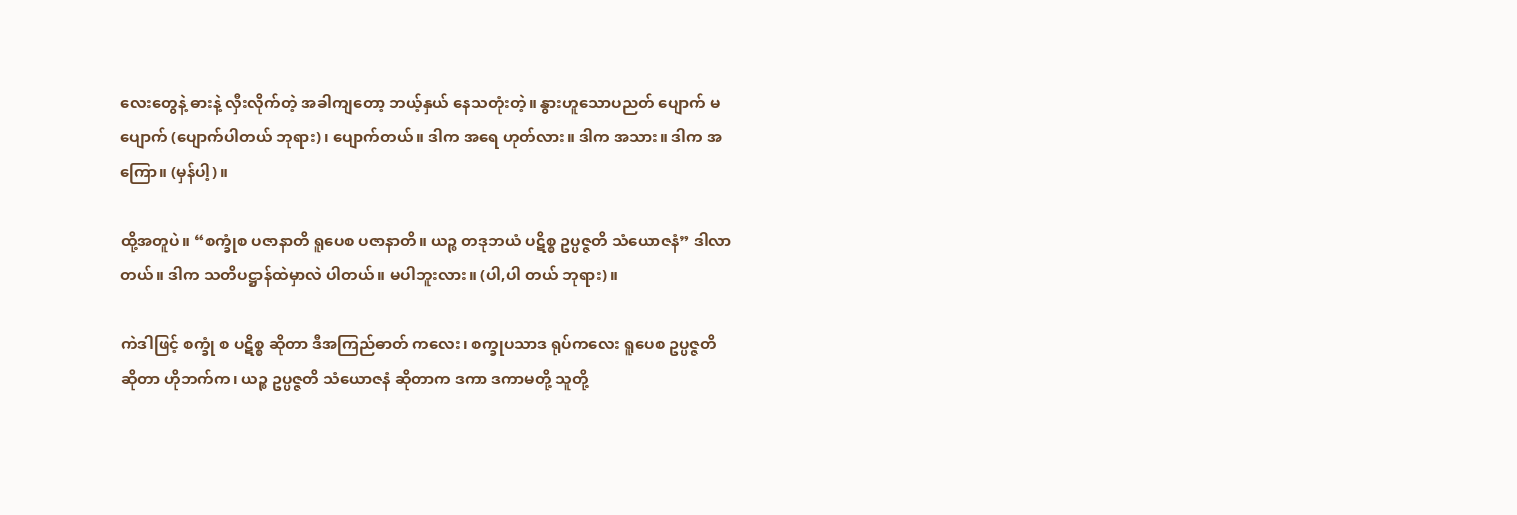လေးတွေနဲ့ ဓားနဲ့ လှီးလိုက်တဲ့ အခါကျတော့ ဘယ့်နှယ် နေသတုံးတဲ့။ နွားဟူသောပညတ် ပျောက် မပျောက် (ပျောက်ပါတယ် ဘုရား)၊ ပျောက်တယ်။ ဒါက အရေ ဟုတ်လား။ ဒါက အသား။ ဒါက အကြော။ (မှန်ပါ့)။

ထို့အတူပဲ။ “စက္ခုံစ ပဇာနာတိ ရူပေစ ပဇာနာတိ။ ယဉ္စ တဒုဘယံ ပဋိစ္စ ဥပ္ပဇ္ဇတိ သံယောဇနံ” ဒါလာတယ်။ ဒါက သတိပဋ္ဌာန်ထဲမှာလဲ ပါတယ်။ မပါဘူးလား။ (ပါ,ပါ တယ် ဘုရား)။

ကဲဒါဖြင့် စက္ခုံ စ ပဋိစ္စ ဆိုတာ ဒီအကြည်ဓာတ် ကလေး၊ စက္ခုပသာဒ ရုပ်ကလေး ရူပေစ ဥပ္ပဇ္ဇတိ ဆိုတာ ဟိုဘက်က၊ ယဉ္စ ဥပ္ပဇ္ဇတိ သံယောဇနံ ဆိုတာက ဒကာ ဒကာမတို့ သူတို့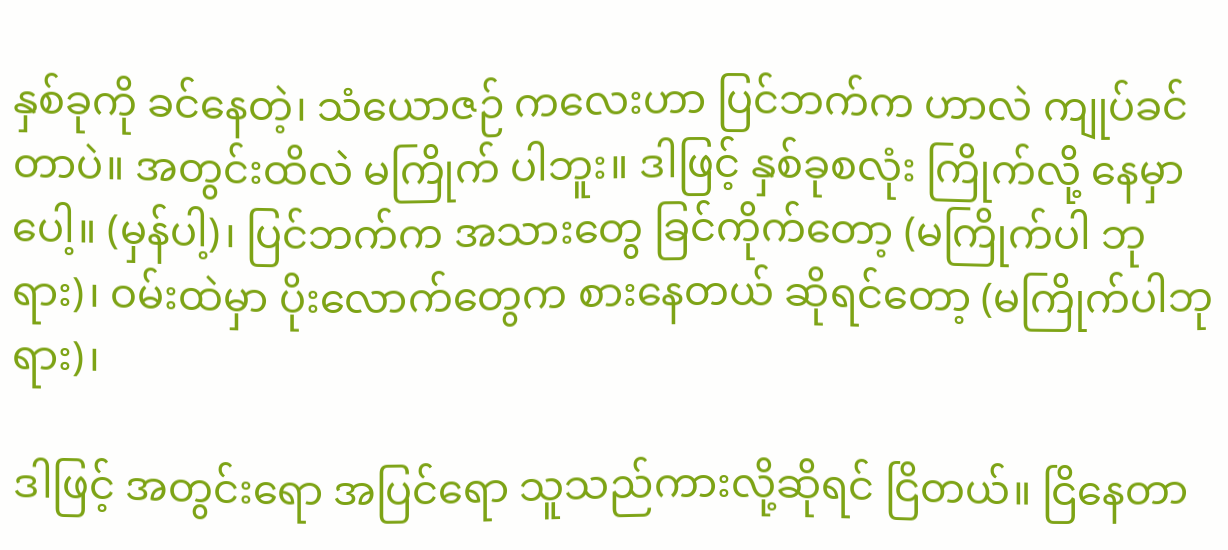နှစ်ခုကို ခင်နေတဲ့၊ သံယောဇဉ် ကလေးဟာ ပြင်ဘက်က ဟာလဲ ကျုပ်ခင်တာပဲ။ အတွင်းထိလဲ မကြိုက် ပါဘူး။ ဒါဖြင့် နှစ်ခုစလုံး ကြိုက်လို့ နေမှာပေါ့။ (မှန်ပါ့)၊ ပြင်ဘက်က အသားတွေ ခြင်ကိုက်တော့ (မကြိုက်ပါ ဘုရား)၊ ဝမ်းထဲမှာ ပိုးလောက်တွေက စားနေတယ် ဆိုရင်တော့ (မကြိုက်ပါဘုရား)၊

ဒါဖြင့် အတွင်းရော အပြင်ရော သူသည်ကားလို့ဆိုရင် ငြိတယ်။ ငြိနေတာ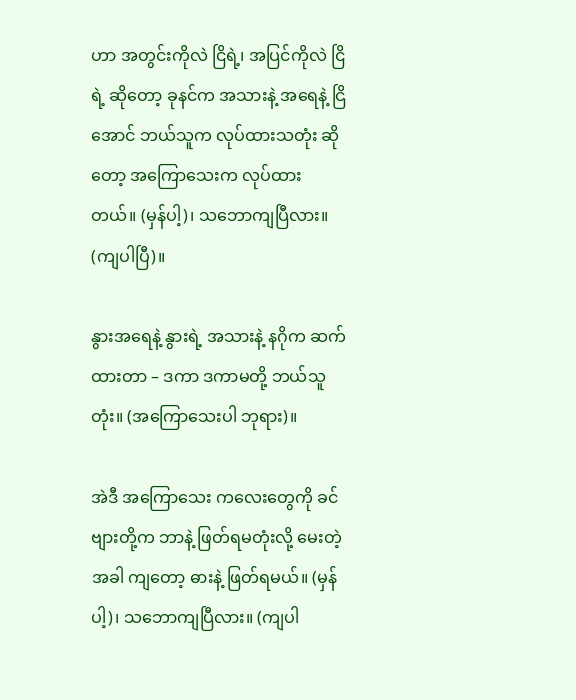ဟာ အတွင်းကိုလဲ ငြိရဲ့၊ အပြင်ကိုလဲ ငြိရဲ့ ဆိုတော့ ခုနင်က အသားနဲ့ အရေနဲ့ ငြိအောင် ဘယ်သူက လုပ်ထားသတုံး ဆိုတော့ အကြောသေးက လုပ်ထားတယ်။ (မှန်ပါ့)၊ သဘောကျပြီလား။ (ကျပါပြီ)။

နွားအရေနဲ့ နွားရဲ့ အသားနဲ့ နဂိုက ဆက်ထားတာ – ဒကာ ဒကာမတို့ ဘယ်သူတုံး။ (အကြောသေးပါ ဘုရား)။

အဲဒီ အကြောသေး ကလေးတွေကို ခင်ဗျားတို့က ဘာနဲ့ ဖြတ်ရမတုံးလို့ မေးတဲ့အခါ ကျတော့ ဓားနဲ့ ဖြတ်ရမယ်။ (မှန်ပါ့)၊ သဘောကျပြီလား။ (ကျပါ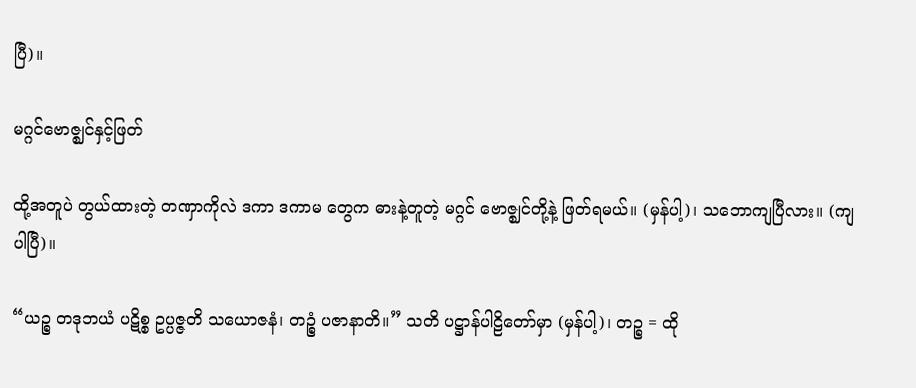ပြီ)။

မဂ္ဂင်ဗောဇ္ဈင်နှင့်ဖြတ်

ထို့အတူပဲ တွယ်ထားတဲ့ တဏှာကိုလဲ ဒကာ ဒကာမ တွေက ဓားနဲ့တူတဲ့ မဂ္ဂင် ဗောဇ္ဈင်တို့နဲ့ ဖြတ်ရမယ်။ (မှန်ပါ့)၊ သဘောကျပြီလား။ (ကျပါပြီ)။

“ယဉ္စ တဒုဘယံ ပဋိစ္စ ဥပ္ပဇ္ဇတိ သယောဇနံ၊ တဉ္စံ ပဇာနာတိ။” သတိ ပဋ္ဌာန်ပါဠိတော်မှာ (မှန်ပါ့)၊ တဉ္စ = ထို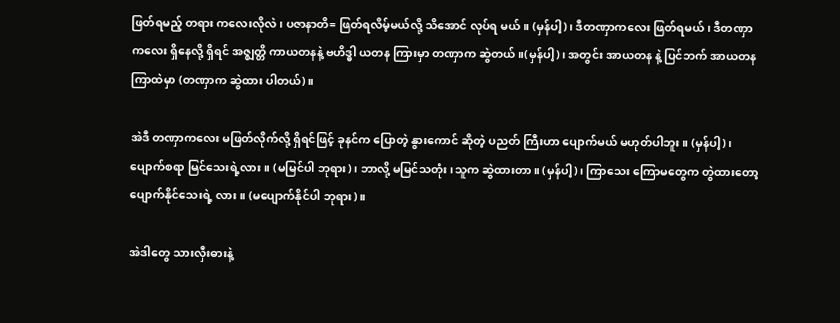ဖြတ်ရမည့် တရား ကလေးလိုလဲ၊ ပဇာနာတိ= ဖြတ်ရလိမ့်မယ်လို့ သိအောင် လုပ်ရ မယ်။ (မှန်ပါ့)၊ ဒီတဏှာကလေး ဖြတ်ရမယ်၊ ဒီတဏှာ ကလေး ရှိနေလို့ ရှိရင် အဇ္ဈတ္တိ ကာယတနနဲ့ ဗဟိဒ္ဓါ ယတန ကြားမှာ တဏှာက ဆွဲတယ်။(မှန်ပါ့)၊ အတွင်း အာယတန နဲ့ ပြင်ဘက် အာယတနကြာထဲမှာ (တဏှာက ဆွဲထား ပါတယ်)။

အဲဒီ တဏှာကလေး မဖြတ်လိုက်လို့ ရှိရင်ဖြင့် ခုနင်က ပြောတဲ့ နွားကောင် ဆိုတဲ့ ပညတ် ကြီးဟာ ပျောက်မယ် မဟုတ်ပါဘူး။ (မှန်ပါ့)၊ ပျောက်စရာ မြင်သေးရဲ့လား။ (မမြင်ပါ ဘုရား)၊ ဘာလို့ မမြင်သတုံး၊သူက ဆွဲထားတာ။ (မှန်ပါ့)၊ ကြာသေး ကြောမတွေက တွဲထားတော့ ပျောက်နိုင်သေးရဲ့ လား။ (မပျောက်နိုင်ပါ ဘုရား)။

အဲဒါတွေ သားလှီးဓားနဲ့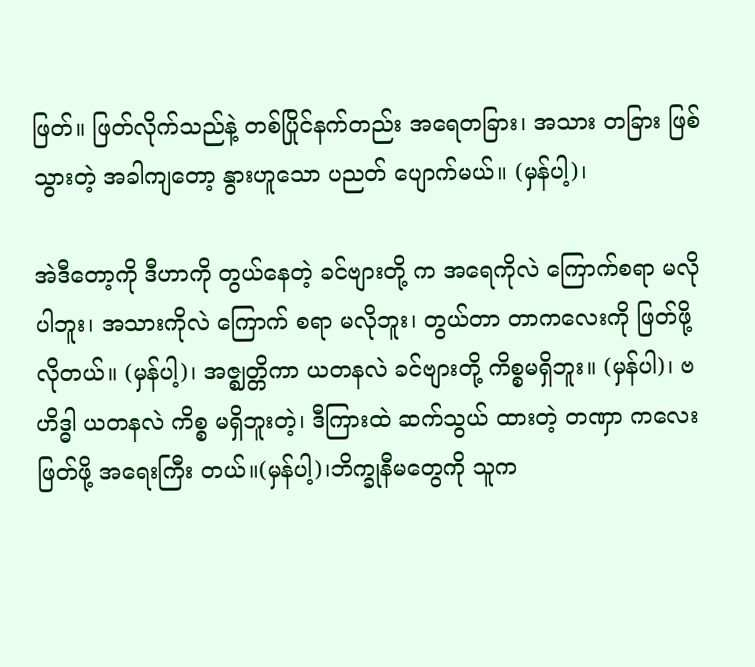ဖြတ်။ ဖြတ်လိုက်သည်နဲ့ တစ်ပြိုင်နက်တည်း အရေတခြား၊ အသား တခြား ဖြစ်သွားတဲ့ အခါကျတော့ နွားဟူသော ပညတ် ပျောက်မယ်။ (မှန်ပါ့)၊

အဲဒီတော့ကို ဒီဟာကို တွယ်နေတဲ့ ခင်ဗျားတို့ က အရေကိုလဲ ကြောက်စရာ မလိုပါဘူး၊ အသားကိုလဲ ကြောက် စရာ မလိုဘူး၊ တွယ်တာ တာကလေးကို ဖြတ်ဖို့ လိုတယ်။ (မှန်ပါ့)၊ အဇ္ဈတ္တိကာ ယတနလဲ ခင်ဗျားတို့ ကိစ္စမရှိဘူး။ (မှန်ပါ)၊ ဗဟိဒ္ဓါ ယတနလဲ ကိစ္စ မရှိဘူးတဲ့၊ ဒီကြားထဲ ဆက်သွယ် ထားတဲ့ တဏှာ ကလေး ဖြတ်ဖို့ အရေးကြီး တယ်။(မှန်ပါ့)၊ဘိက္ခုနီမတွေကို သူက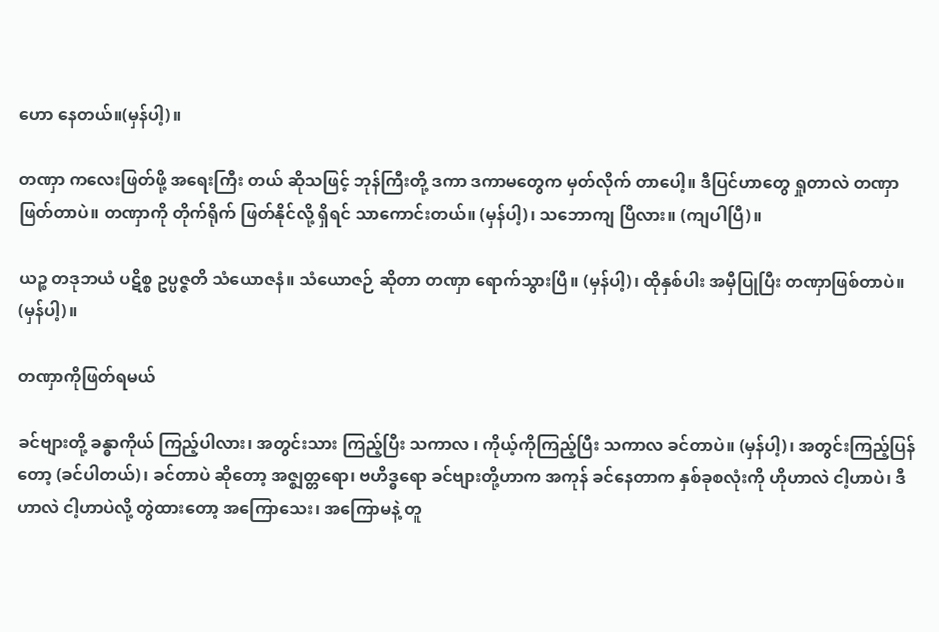ဟော နေတယ်။(မှန်ပါ့)။

တဏှာ ကလေးဖြတ်ဖို့ အရေးကြီး တယ် ဆိုသဖြင့် ဘုန်ကြီးတို့ ဒကာ ဒကာမတွေက မှတ်လိုက် တာပေါ့။ ဒီပြင်ဟာတွေ ရှုတာလဲ တဏှာ ဖြတ်တာပဲ။ တဏှာကို တိုက်ရိုက် ဖြတ်နိုင်လို့ ရှိရင် သာကောင်းတယ်။ (မှန်ပါ့)၊ သဘောကျ ပြီလား။ (ကျပါပြီ)။

ယဉ္စ တဒုဘယံ ပဋိစ္စ ဥပ္ပဇ္ဇတိ သံယောဇနံ။ သံယောဇဉ် ဆိုတာ တဏှာ ရောက်သွားပြီ။ (မှန်ပါ့)၊ ထိုနှစ်ပါး အမှီပြုပြီး တဏှာဖြစ်တာပဲ။ (မှန်ပါ့)။

တဏှာကိုဖြတ်ရမယ်

ခင်ဗျားတို့ ခန္ဓာကိုယ် ကြည့်ပါလား၊ အတွင်းသား ကြည့်ပြီး သကာလ ၊ ကိုယ့်ကိုကြည့်ပြီး သကာလ ခင်တာပဲ။ (မှန်ပါ့)၊ အတွင်းကြည့်ပြန်တော့ (ခင်ပါတယ်)၊ ခင်တာပဲ ဆိုတော့ အဇ္ဈတ္တရော၊ ဗဟိဒ္ဓရော ခင်ဗျားတို့ဟာက အကုန် ခင်နေတာက နှစ်ခုစလုံးကို ဟိုဟာလဲ ငါ့ဟာပဲ၊ ဒီဟာလဲ ငါ့ဟာပဲလို့ တွဲထားတော့ အကြောသေး၊ အကြောမနဲ့ တူ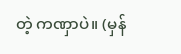တဲ့ ကဏှာပဲ။ (မှန်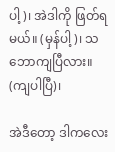ပါ့)၊ အဲဒါကို ဖြတ်ရမယ်။ (မှန်ပါ့)၊ သဘောကျပြီလား။ (ကျပါပြီ)၊

အဲဒီတော့ ဒါကလေး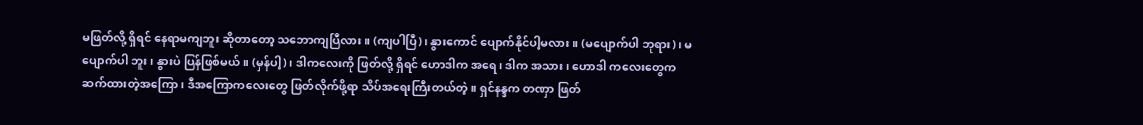မဖြတ်လို့ ရှိရင် နေရာမကျဘူး ဆိုတာတော့ သဘောကျပြီလား။ (ကျပါပြီ)၊ နွားကောင် ပျောက်နိုင်ပါ့မလား။ (မပျောက်ပါ ဘုရား)၊ မပျောက်ပါ ဘူး၊ နွားပဲ ပြန်ဖြစ်မယ်။ (မှန်ပါ့)၊ ဒါကလေးကို ဖြတ်လို့ ရှိရင် ဟောဒါက အရေ၊ ဒါက အသား၊ ဟောဒါ ကလေးတွေက ဆက်ထားတဲ့အကြော၊ ဒီအကြောကလေးတွေ ဖြတ်လိုက်ဖို့ရာ သိပ်အရေးကြီးတယ်တဲ့။ ရှင်နန္ဒက တဏှာ ဖြတ်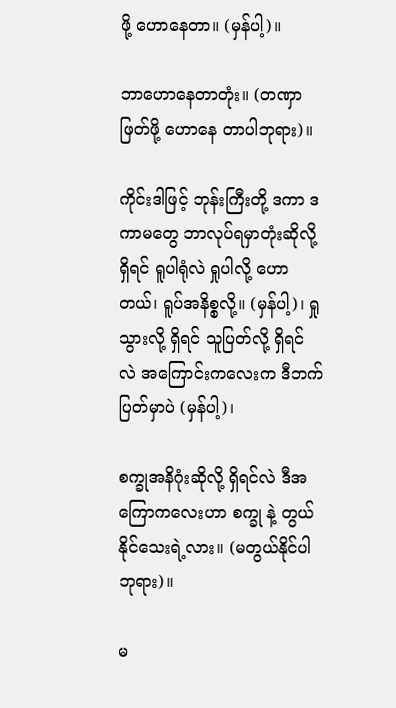ဖို့ ဟောနေတာ။ (မှန်ပါ့)။

ဘာဟောနေတာတုံး။ (တဏှာဖြတ်ဖို့ ဟောနေ တာပါဘုရား)။

ကိုင်းဒါဖြင့် ဘုန်းကြီးတို့ ဒကာ ဒကာမတွေ ဘာလုပ်ရမှာတုံးဆိုလို့ ရှိရင် ရူပါရုံလဲ ရှုပါလို့ ဟောတယ်၊ ရူပ်အနိစ္စလို့။ (မှန်ပါ့)၊ ရှုသွားလို့ ရှိရင် သူပြတ်လို့ ရှိရင် လဲ အကြောင်းကလေးက ဒီဘက်ပြတ်မှာပဲ (မှန်ပါ့)၊

စက္ခုအနိဂုံးဆိုလို့ ရှိရင်လဲ ဒီအကြောကလေးဟာ စက္ခု နဲ့ တွယ်နိုင်သေးရဲ့လား။ (မတွယ်နိုင်ပါဘုရား)။

မ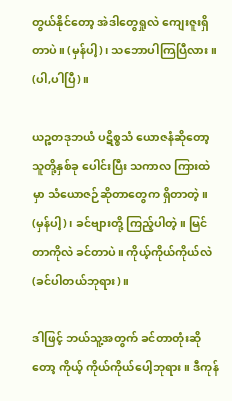တွယ်နိုင်တော့ အဲဒါတွေရှုလဲ ကျေးဇူးရှိတာပဲ။ (မှန်ပါ့)၊ သဘောပါကြပြီလား။ (ပါ,ပါပြီ)။

ယဉ္စတဒုဘယံ ပဋိစ္စသံ ယောဇနံဆိုတော့ သူတို့နှစ်ခု ပေါင်းပြီး သကာလ ကြားထဲမှာ သံယောဇဉ်ဆိုတာတွေက ရှိတာတဲ့။ (မှန်ပါ့)၊ ခင်ဗျားတို့ ကြည့်ပါတဲ့။ မြင်တာကိုလဲ ခင်တာပဲ။ ကိုယ့်ကိုယ်ကိုယ်လဲ (ခင်ပါတယ်ဘုရား)။

ဒါဖြင့် ဘယ်သူ့အတွက် ခင်တာတုံးဆိုတော့ ကိုယ့် ကိုယ်ကိုယ်ပေါ့ဘုရား။ ဒီကုန်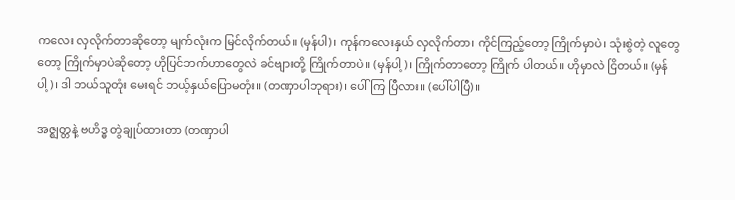ကလေး လှလိုက်တာဆိုတော့ မျက်လုံးက မြင်လိုက်တယ်။ (မှန်ပါ)၊ ကုန်ကလေးနှယ် လှလိုက်တာ၊ ကိုင်ကြည့်တော့ ကြိုက်မှာပဲ၊ သုံးစွဲတဲ့ လူတွေတော့ ကြိုက်မှာပဲဆိုတော့ ဟိုပြင်ဘက်ဟာတွေလဲ ခင်ဗျားတို့ ကြိုက်တာပဲ။ (မှန်ပါ့)၊ ကြိုက်တာတော့ ကြိုက် ပါတယ်။ ဟိုမှာလဲ ငြိတယ်။ (မှန်ပါ့)၊ ဒါ ဘယ်သူတုံး မေးရင် ဘယ့်နှယ်ပြောမတုံး။ (တဏှာပါဘုရား)၊ ပေါ်ကြ ပြီလား။ (ပေါ်ပါပြီ)။

အဇ္ဈတ္တနဲ့ ဗဟိဒ္ဓ တွဲချုပ်ထားတာ (တဏှာပါ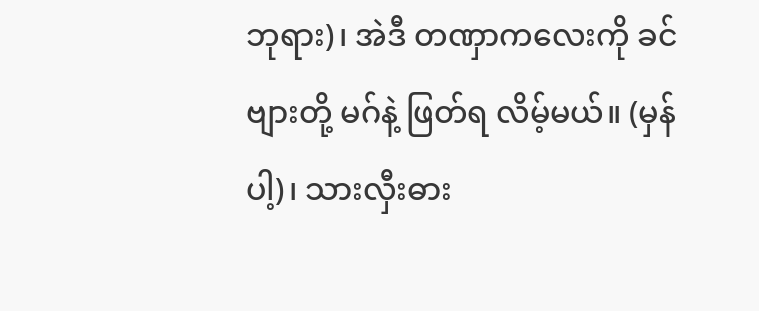ဘုရား)၊ အဲဒီ တဏှာကလေးကို ခင်ဗျားတို့ မဂ်နဲ့ ဖြတ်ရ လိမ့်မယ်။ (မှန်ပါ့)၊ သားလှီးဓား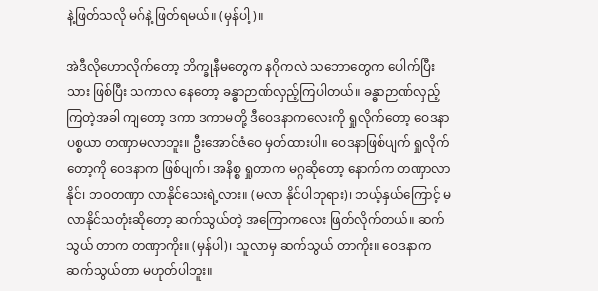နဲ့ဖြတ်သလို မဂ်နဲ့ ဖြတ်ရမယ်။ (မှန်ပါ့)။

အဲဒီလိုဟောလိုက်တော့ ဘိက္ခုနီမတွေက နဂိုကလဲ သဘောတွေက ပေါက်ပြီးသား ဖြစ်ပြီး သကာလ နေတော့ ခန္ဓာဉာဏ်လှည့်ကြပါတယ်။ ခန္ဓာဉာဏ်လှည့်ကြတဲ့အခါ ကျတော့ ဒကာ ဒကာမတို့ ဒီဝေဒနာကလေးကို ရှုလိုက်တော့ ဝေဒနာပစ္စယာ တဏှာမလာဘူး။ ဦးအောင်ဇံဝေ မှတ်ထားပါ။ ဝေဒနာဖြစ်ပျက် ရှုလိုက်တော့ကို ဝေဒနာက ဖြစ်ပျက်၊ အနိစ္စ ရှုတာက မဂ္ဂဆိုတော့ နောက်က တဏှာလာနိုင်၊ ဘဝတဏှာ လာနိုင်သေးရဲ့လား။ (မလာ နိုင်ပါဘုရား)၊ ဘယ့်နှယ်ကြောင့် မလာနိုင်သတုံးဆိုတော့ ဆက်သွယ်တဲ့ အကြောကလေး ဖြတ်လိုက်တယ်။ ဆက်သွယ် တာက တဏှာကိုး။ (မှန်ပါ)၊ သူလာမှ ဆက်သွယ် တာကိုး။ ဝေဒနာက ဆက်သွယ်တာ မဟုတ်ပါဘူး။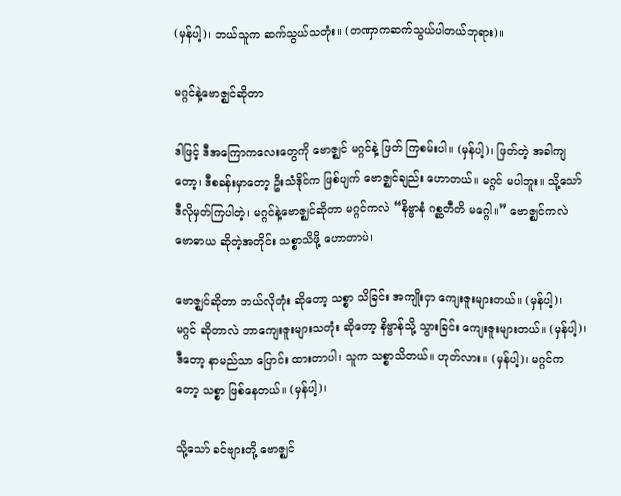(မှန်ပါ့)၊ ဘယ်သူက ဆက်သွယ်သတုံး။ (တဏှာကဆက်သွယ်ပါတယ်ဘုရား)။

မဂ္ဂင်နဲ့ဗောဇ္ဈင်ဆိုတာ

ဒါဖြင့် ဒီအကြောကလေးတွေကို ဗောဇ္ဈင် မဂ္ဂင်နဲ့ ဖြတ် ကြစမ်းပါ။ (မှန်ပါ့)၊ ဖြတ်တဲ့ အခါကျတော့၊ ဒီစခန်းမှာတော့ ဦးသံဒိုင်က ဖြစ်ပျက် ဗောဇ္ဈင်ချည်း ဟောတယ်။ မဂ္ဂင် မပါဘူး။ သို့သော် ဒီလိုမှတ်ကြပါတဲ့၊ မဂ္ဂင်နဲ့ဗောဇ္ဈင်ဆိုတာ မဂ္ဂင်ကလဲ “နိဗ္ဗာနံ ဂစ္ဆတီတိ မဂ္ဂေါ။” ဗောဇ္ဈင်ကလဲ ဗောဓာယ ဆိုတဲ့အတိုင်း သစ္စာသိဖို့ ဟောတာပဲ၊

ဗောဇ္ဈင်ဆိုတာ ဘယ်လိုတုံး ဆိုတော့ သစ္စာ သိခြင်း အကျိုးငှာ ကျေးဇူးများတယ်။ (မှန်ပါ့)၊ မဂ္ဂင် ဆိုတာလဲ ဘာကျေးဇူးများသတုံး ဆိုတော့ နိဗ္ဗာန်သို့ သွားခြင်း ကျေးဇူးများတယ်။ (မှန်ပါ့)၊ ဒီတော့ နာမည်သာ ပြောင်း ထားတာပါ၊ သူက သစ္စာသိတယ်။ ဟုတ်လား။ (မှန်ပါ့)၊ မဂ္ဂင်ကတော့ သစ္စာ ဖြစ်နေတယ်။ (မှန်ပါ့)၊

သို့သော် ခင်ဗျားတို့ ဗောဇ္ဈင်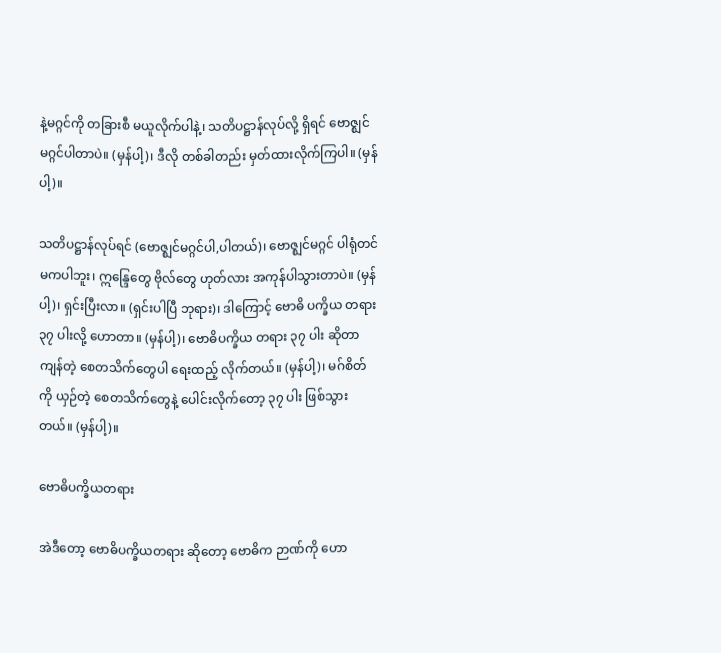နဲ့မဂ္ဂင်ကို တခြားစီ မယူလိုက်ပါနဲ့၊ သတိပဋ္ဌာန်လုပ်လို့ ရှိရင် ဗောဇ္ဈင်မဂ္ဂင်ပါတာပဲ။ (မှန်ပါ့)၊ ဒီလို တစ်ခါတည်း မှတ်ထားလိုက်ကြပါ။ (မှန်ပါ့)။

သတိပဋ္ဌာန်လုပ်ရင် (ဗောဇ္ဈင်မဂ္ဂင်ပါ,ပါတယ်)၊ ဗောဇ္ဈင်မဂ္ဂင် ပါရုံတင် မကပါဘူး၊ ဣန္ဒြေတွေ ဗိုလ်တွေ ဟုတ်လား အကုန်ပါသွားတာပဲ။ (မှန်ပါ့)၊ ရှင်းပြီးလာ။ (ရှင်းပါပြီ ဘုရား)၊ ဒါကြောင့် ဗောဓိ ပက္ခိယ တရား ၃၇ ပါးလို့ ဟောတာ။ (မှန်ပါ့)၊ ဗောဓိပက္ခိယ တရား ၃၇ ပါး ဆိုတာ ကျန်တဲ့ စေတသိက်တွေပါ ရေးထည့် လိုက်တယ်။ (မှန်ပါ့)၊ မဂ်စိတ်ကို ယှဉ်တဲ့ စေတသိက်တွေနဲ့ ပေါင်းလိုက်တော့ ၃၇ ပါး ဖြစ်သွားတယ်။ (မှန်ပါ့)။

ဗောဓိပက္ခိယတရား

အဲဒီတော့ ဗောဓိပက္ခိယတရား ဆိုတော့ ဗောဓိက ဉာဏ်ကို ဟော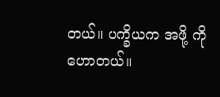တယ်။ ပက္ခိယက အဖို့ ကို ဟောတယ်။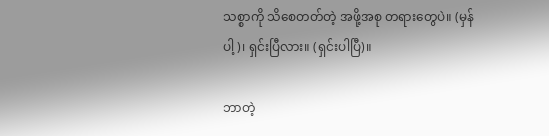သစ္စာကို သိစေတတ်တဲ့ အဖို့အစု တရားတွေပဲ။ (မှန်ပါ့)၊ ရှင်းပြီလား။ (ရှင်းပါပြီ)။

ဘာတဲ့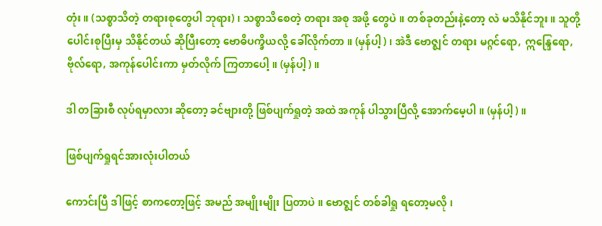တုံး။ (သစ္စာသိတဲ့ တရားစုတွေပါ ဘုရား)၊ သစ္စာသိစေတဲ့ တရား အစု အဖို့ တွေပဲ။ တစ်ခုတည်းနဲ့တော့ လဲ မသိနိုင်ဘူး။ သူတို့ ပေါင်းစုပြီးမှ သိနိုင်တယ် ဆိုပြီးတော့ ဗောဓိပက္ခိယလို့ ခေါ်လိုက်တာ။ (မှန်ပါ့)၊ အဲဒီ ဗောဇ္ဈင် တရား မဂ္ဂင်ရော, ဣန္ဒြေရော, ဗိုလ်ရော, အကုန်ပေါင်းကာ မှတ်လိုက် ကြတာပေါ့။ (မှန်ပါ့)။

ဒါ တခြားစီ လုပ်ရမှာလား ဆိုတော့ ခင်ဗျားတို့ ဖြစ်ပျက်ရှုတဲ့ အထဲ အကုန် ပါသွားပြီလို့ အောက်မေ့ပါ။ (မှန်ပါ့)။

ဖြစ်ပျက်ရှုရင်အားလုံးပါတယ်

ကောင်းပြီ ဒါဖြင့် စာကတော့ဖြင့် အမည် အမျိုးမျိုး ပြတာပဲ။ ဗောဇ္ဈင် တစ်ခါရှု ရတော့မလို၊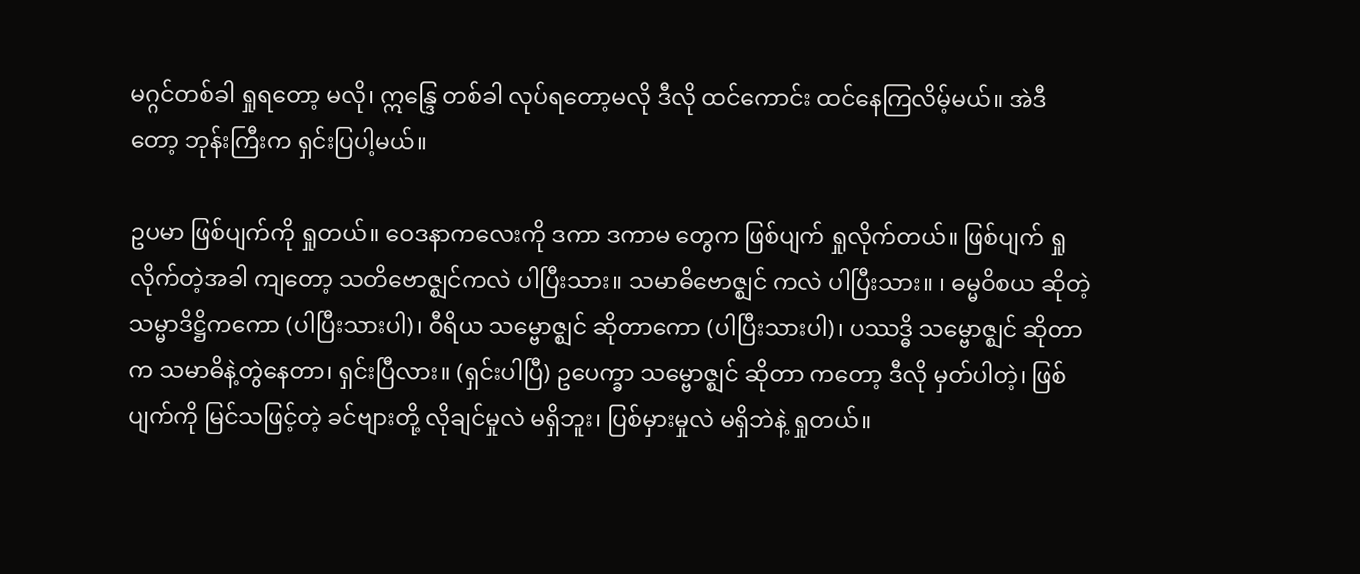မဂ္ဂင်တစ်ခါ ရှုရတော့ မလို၊ ဣန္ဒြေ တစ်ခါ လုပ်ရတော့မလို ဒီလို ထင်ကောင်း ထင်နေကြလိမ့်မယ်။ အဲဒီတော့ ဘုန်းကြီးက ရှင်းပြပါ့မယ်။

ဥပမာ ဖြစ်ပျက်ကို ရှုတယ်။ ဝေဒနာကလေးကို ဒကာ ဒကာမ တွေက ဖြစ်ပျက် ရှုလိုက်တယ်။ ဖြစ်ပျက် ရှုလိုက်တဲ့အခါ ကျတော့ သတိဗောဇ္ဈင်ကလဲ ပါပြီးသား။ သမာဓိဗောဇ္ဈင် ကလဲ ပါပြီးသား။ ၊ ဓမ္မဝိစယ ဆိုတဲ့ သမ္မာဒိဋ္ဌိကကော (ပါပြီးသားပါ)၊ ဝီရိယ သမ္ဗောဇ္ဈင် ဆိုတာကော (ပါပြီးသားပါ)၊ ပဿဒ္ဓိ သမ္ဗောဇ္ဈင် ဆိုတာက သမာဓိနဲ့တွဲနေတာ၊ ရှင်းပြီလား။ (ရှင်းပါပြီ) ဥပေက္ခာ သမ္ဗောဇ္ဈင် ဆိုတာ ကတော့ ဒီလို မှတ်ပါတဲ့၊ ဖြစ်ပျက်ကို မြင်သဖြင့်တဲ့ ခင်ဗျားတို့ လိုချင်မှုလဲ မရှိဘူး၊ ပြစ်မှားမှုလဲ မရှိဘဲနဲ့ ရှုတယ်။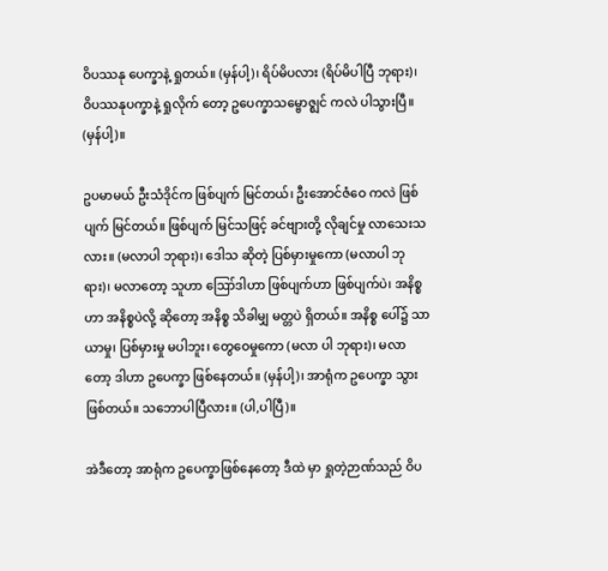ဝိပဿနု ပေက္ခာနဲ့ ရှုတယ်။ (မှန်ပါ့)၊ ရိပ်မိပလား (ရိပ်မိပါပြီ ဘုရား)၊ ဝိပဿနုပက္ခာနဲ့ ရှုလိုက် တော့ ဥပေက္ခာသမ္ဗောဇ္ဈင် ကလဲ ပါသွားပြီ။ (မှန်ပါ့)။

ဥပမာမယ် ဦးသံဒိုင်က ဖြစ်ပျက် မြင်တယ်၊ ဦးအောင်ဇံဝေ ကလဲ ဖြစ်ပျက် မြင်တယ်။ ဖြစ်ပျက် မြင်သဖြင့် ခင်ဗျားတို့ လိုချင်မှု လာသေးသလား။ (မလာပါ ဘုရား)၊ ဒေါသ ဆိုတဲ့ ပြစ်မှားမှုကော (မလာပါ ဘုရား)၊ မလာတော့ သူဟာ ဪဒါဟာ ဖြစ်ပျက်ဟာ ဖြစ်ပျက်ပဲ၊ အနိစ္စဟာ အနိစ္စပဲလို့ ဆိုတော့ အနိစ္စ သိခါမျှ မတ္တပဲ ရှိတယ်။ အနိစ္စ ပေါ်၌ သာယာမှု၊ ပြစ်မှားမှု မပါဘူး၊ တွေဝေမှုကော (မလာ ပါ ဘုရား)၊ မလာတော့ ဒါဟာ ဥပေက္ခာ ဖြစ်နေတယ်။ (မှန်ပါ့)၊ အာရုံက ဥပေက္ခာ သွားဖြစ်တယ်။ သဘောပါပြီလား။ (ပါ,ပါပြီ)။

အဲဒီတော့ အာရုံက ဥပေက္ခာဖြစ်နေတော့ ဒီထဲ မှာ ရှုတဲ့ဉာဏ်သည် ဝိပ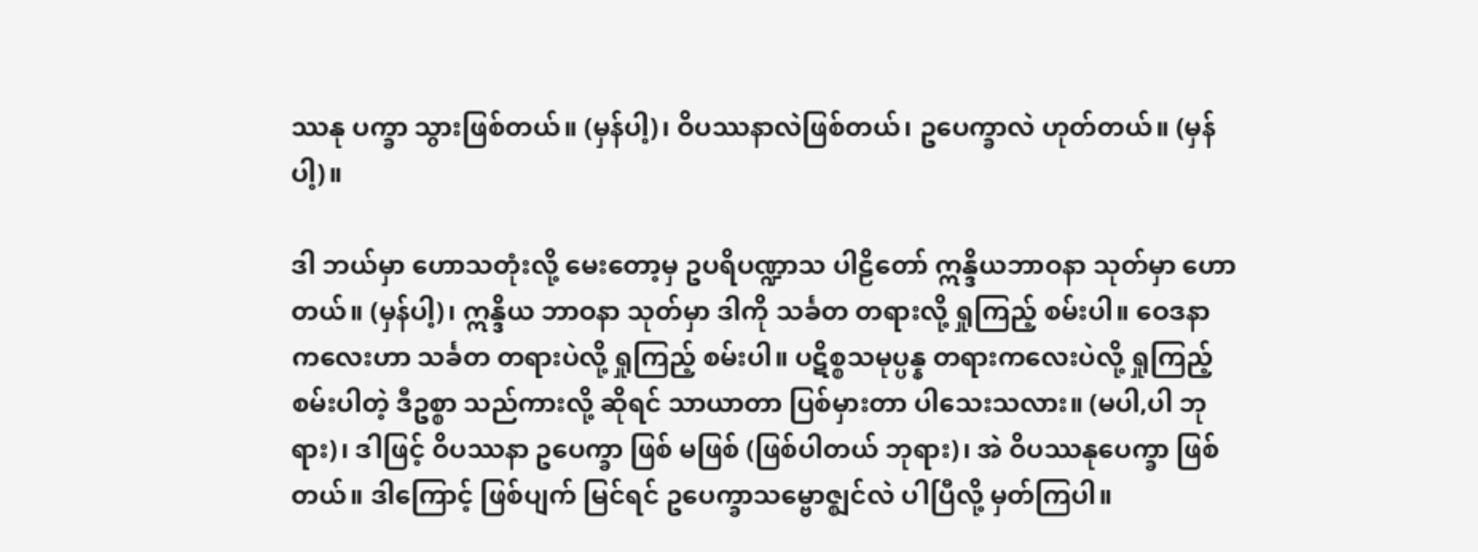ဿနု ပက္ခာ သွားဖြစ်တယ်။ (မှန်ပါ့)၊ ဝိပဿနာလဲဖြစ်တယ်၊ ဥပေက္ခာလဲ ဟုတ်တယ်။ (မှန်ပါ့)။

ဒါ ဘယ်မှာ ဟောသတုံးလို့ မေးတော့မှ ဥပရိပဏ္ဍာသ ပါဠိတော် ဣန္ဒိယဘာဝနာ သုတ်မှာ ဟောတယ်။ (မှန်ပါ့)၊ ဣန္ဒိယ ဘာဝနာ သုတ်မှာ ဒါကို သင်္ခတ တရားလို့ ရှုကြည့် စမ်းပါ။ ဝေဒနာ ကလေးဟာ သင်္ခတ တရားပဲလို့ ရှုကြည့် စမ်းပါ။ ပဋိစ္စသမုပ္ပန္န တရားကလေးပဲလို့ ရှုကြည့်စမ်းပါတဲ့ ဒီဥစ္စာ သည်ကားလို့ ဆိုရင် သာယာတာ ပြစ်မှားတာ ပါသေးသလား။ (မပါ,ပါ ဘုရား)၊ ဒါဖြင့် ဝိပဿနာ ဥပေက္ခာ ဖြစ် မဖြစ် (ဖြစ်ပါတယ် ဘုရား)၊ အဲ ဝိပဿနုပေက္ခာ ဖြစ်တယ်။ ဒါကြောင့် ဖြစ်ပျက် မြင်ရင် ဥပေက္ခာသမ္ဗောဇ္ဈင်လဲ ပါပြီလို့ မှတ်ကြပါ။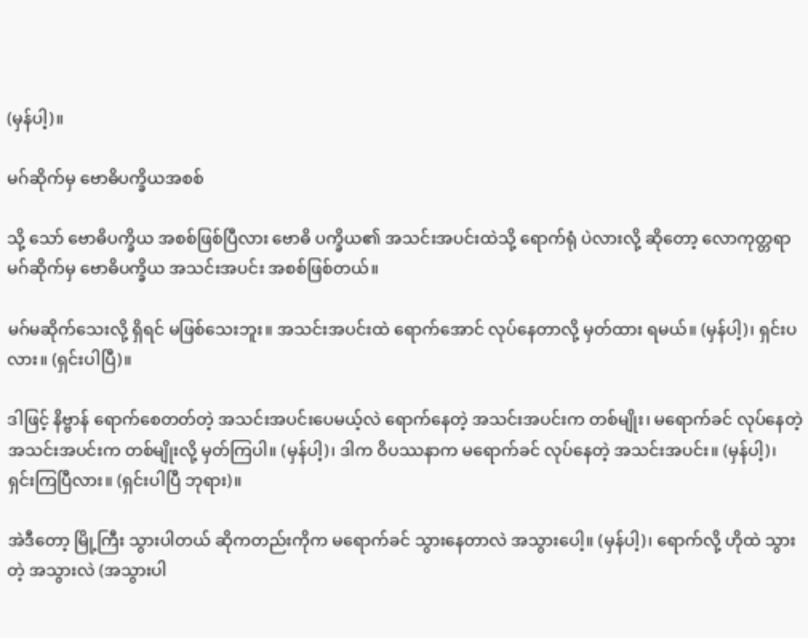(မှန်ပါ့)။

မဂ်ဆိုက်မှ ဗောဓိပက္ခိယအစစ်

သို့ သော် ဗောဓိပက္ခိယ အစစ်ဖြစ်ပြီလား ဗောဓိ ပက္ခိယ၏ အသင်းအပင်းထဲသို့ ရောက်ရုံ ပဲလားလို့ ဆိုတော့ လောကုတ္တရာ မဂ်ဆိုက်မှ ဗောဓိပက္ခိယ အသင်းအပင်း အစစ်ဖြစ်တယ်။

မဂ်မဆိုက်သေးလို့ ရှိရင် မဖြစ်သေးဘူး။ အသင်းအပင်းထဲ ရောက်အောင် လုပ်နေတာလို့ မှတ်ထား ရမယ်။ (မှန်ပါ့)၊ ရှင်းပလား။ (ရှင်းပါပြီ)။

ဒါဖြင့် နိဗ္ဗာန် ရောက်စေတတ်တဲ့ အသင်းအပင်းပေမယ့်လဲ ရောက်နေတဲ့ အသင်းအပင်းက တစ်မျိုး၊ မရောက်ခင် လုပ်နေတဲ့ အသင်းအပင်းက တစ်မျိုးလို့ မှတ်ကြပါ။ (မှန်ပါ့)၊ ဒါက ဝိပဿနာက မရောက်ခင် လုပ်နေတဲ့ အသင်းအပင်း။ (မှန်ပါ့)၊ ရှင်းကြပြီလား။ (ရှင်းပါပြီ ဘုရား)။

အဲဒီတော့ မြို့ကြီး သွားပါတယ် ဆိုကတည်းကိုက မရောက်ခင် သွားနေတာလဲ အသွားပေါ့။ (မှန်ပါ့)၊ ရောက်လို့ ဟိုထဲ သွားတဲ့ အသွားလဲ (အသွားပါ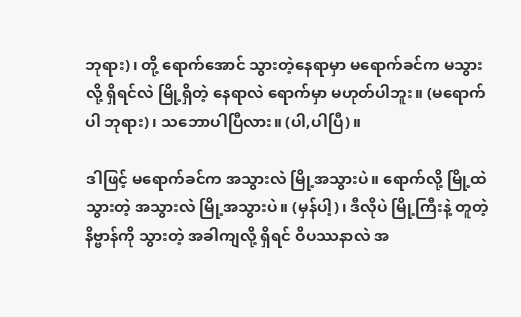ဘုရား)၊ တို့ ရောက်အောင် သွားတဲ့နေရာမှာ မရောက်ခင်က မသွားလို့ ရှိရင်လဲ မြို့ရှိတဲ့ နေရာလဲ ရောက်မှာ မဟုတ်ပါဘူး။ (မရောက်ပါ ဘုရား)၊ သဘောပါပြီလား။ (ပါ,ပါပြီ)။

ဒါဖြင့် မရောက်ခင်က အသွားလဲ မြို့အသွားပဲ။ ရောက်လို့ မြို့ထဲ သွားတဲ့ အသွားလဲ မြို့အသွားပဲ။ (မှန်ပါ့)၊ ဒီလိုပဲ မြို့ကြီးနဲ့ တူတဲ့ နိဗ္ဗာန်ကို သွားတဲ့ အခါကျလို့ ရှိရင် ဝိပဿနာလဲ အ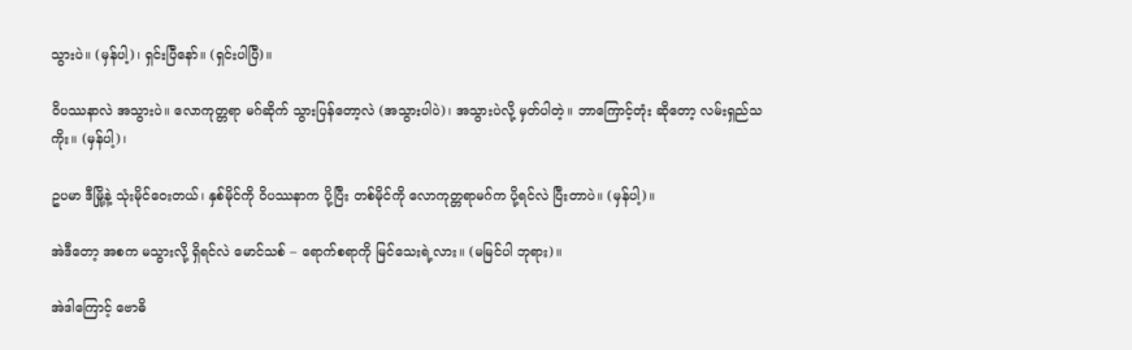သွားပဲ။ (မှန်ပါ့)၊ ရှင်းပြီနော်။ (ရှင်းပါပြီ)။

ဝိပဿနာလဲ အသွားပဲ။ လောကုတ္တရာ မဂ်ဆိုက် သွားပြန်တော့လဲ (အသွားပါပဲ)၊ အသွားပဲလို့ မှတ်ပါတဲ့။ ဘာကြောင့်တုံး ဆိုတော့ လမ်းရှည်သကိုး။ (မှန်ပါ့)၊

ဥပမာ ဒီမြို့နဲ့ သုံးမိုင်ဝေးတယ်၊ နှစ်မိုင်ကို ဝိပဿနာက ပို့ပြီး တစ်မိုင်ကို လောကုတ္တရာမဂ်က ပို့ရင်လဲ ပြီးတာပဲ။ (မှန်ပါ့)။

အဲဒီတော့ အစက မသွားလို့ ရှိရင်လဲ မောင်သစ် – ရောက်စရာကို မြင်သေးရဲ့လား။ (မမြင်ပါ ဘုရား)။

အဲဒါကြောင့် ဗောဓိ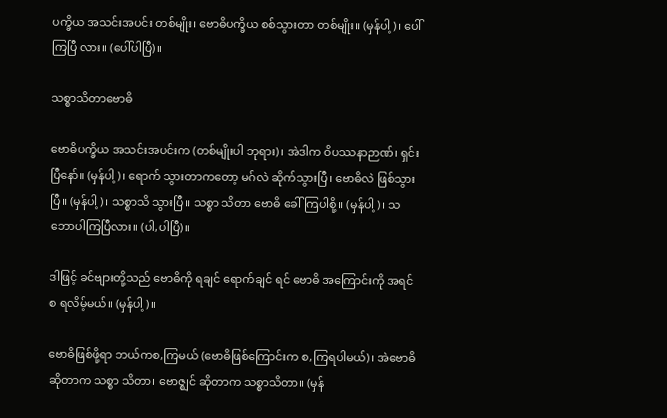ပက္ခိယ အသင်းအပင်း တစ်မျိုး၊ ဗောဓိပက္ခိယ စစ်သွားတာ တစ်မျိုး။ (မှန်ပါ့)၊ ပေါ်ကြပြီ လား။ (ပေါ်ပါပြီ)။

သစ္စာသိတာဗောဓိ

ဗောဓိပက္ခိယ အသင်းအပင်းက (တစ်မျိုးပါ ဘုရား)၊ အဲဒါက ဝိပဿနာဉာဏ်၊ ရှင်းပြီနော်။ (မှန်ပါ့)၊ ရောက် သွားတာကတော့ မဂ်လဲ ဆိုက်သွားပြီ၊ ဗောဓိလဲ ဖြစ်သွား ပြီ။ (မှန်ပါ့)၊ သစ္စာသိ သွားပြီ။ သစ္စာ သိတာ ဗောဓိ ခေါ်ကြပါစို့။ (မှန်ပါ့)၊ သဘောပါကြပြီလား။ (ပါ,ပါပြီ)။

ဒါဖြင့် ခင်ဗျားတို့သည် ဗောဓိကို ရချင် ရောက်ချင် ရင် ဗောဓိ အကြောင်းကို အရင်စ ရလိမ့်မယ်။ (မှန်ပါ့)။

ဗောဓိဖြစ်ဖို့ရာ ဘယ်ကစ,ကြမယ် (ဗောဓိဖြစ်ကြောင်းက စ,ကြရပါမယ်)၊ အဲဗောဓိ ဆိုတာက သစ္စာ သိတာ၊ ဗောဇ္ဈင် ဆိုတာက သစ္စာသိတာ။ (မှန်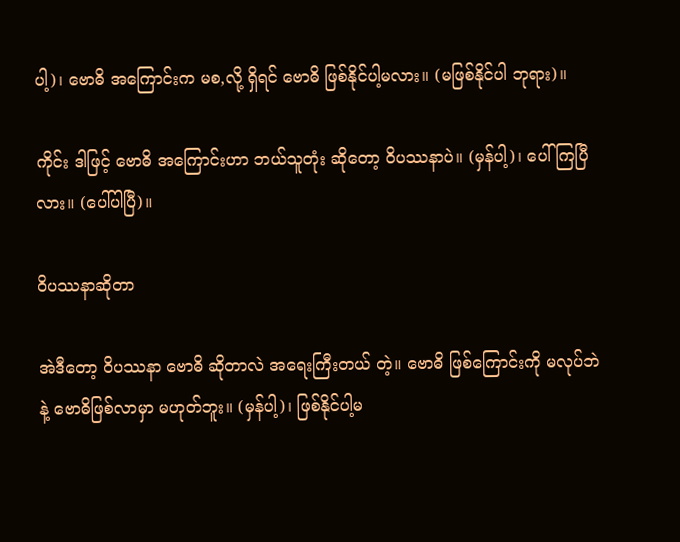ပါ့)၊ ဗောဓိ အကြောင်းက မစ,လို့ ရှိရင် ဗောဓိ ဖြစ်နိုင်ပါ့မလား။ (မဖြစ်နိုင်ပါ ဘုရား)။

ကိုင်း ဒါဖြင့် ဗောဓိ အကြောင်းဟာ ဘယ်သူတုံး ဆိုတော့ ဝိပဿနာပဲ။ (မှန်ပါ့)၊ ပေါ်ကြပြီလား။ (ပေါ်ပါပြီ)။

ဝိပဿနာဆိုတာ

အဲဒီတော့ ဝိပဿနာ ဗောဓိ ဆိုတာလဲ အရေးကြီးတယ် တဲ့။ ဗောဓိ ဖြစ်ကြောင်းကို မလုပ်ဘဲနဲ့ ဗောဓိဖြစ်လာမှာ မဟုတ်ဘူး။ (မှန်ပါ့)၊ ဖြစ်နိုင်ပါ့မ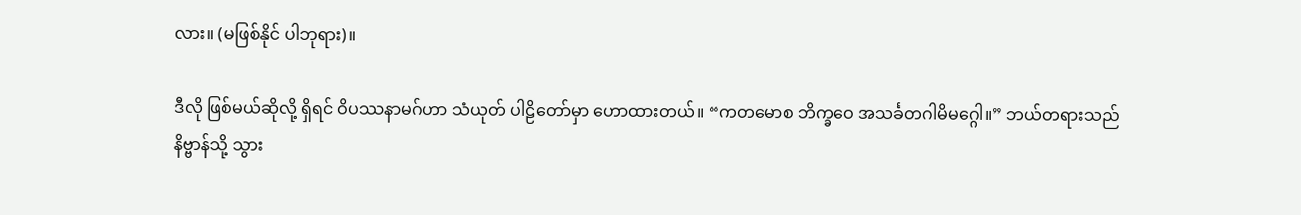လား။ (မဖြစ်နိုင် ပါဘုရား)။

ဒီလို ဖြစ်မယ်ဆိုလို့ ရှိရင် ဝိပဿနာမဂ်ဟာ သံယုတ် ပါဠိတော်မှာ ဟောထားတယ်။ “ကတမောစ ဘိက္ခဝေ အသင်္ခတဂါမိမဂ္ဂေါ။” ဘယ်တရားသည် နိဗ္ဗာန်သို့ သွား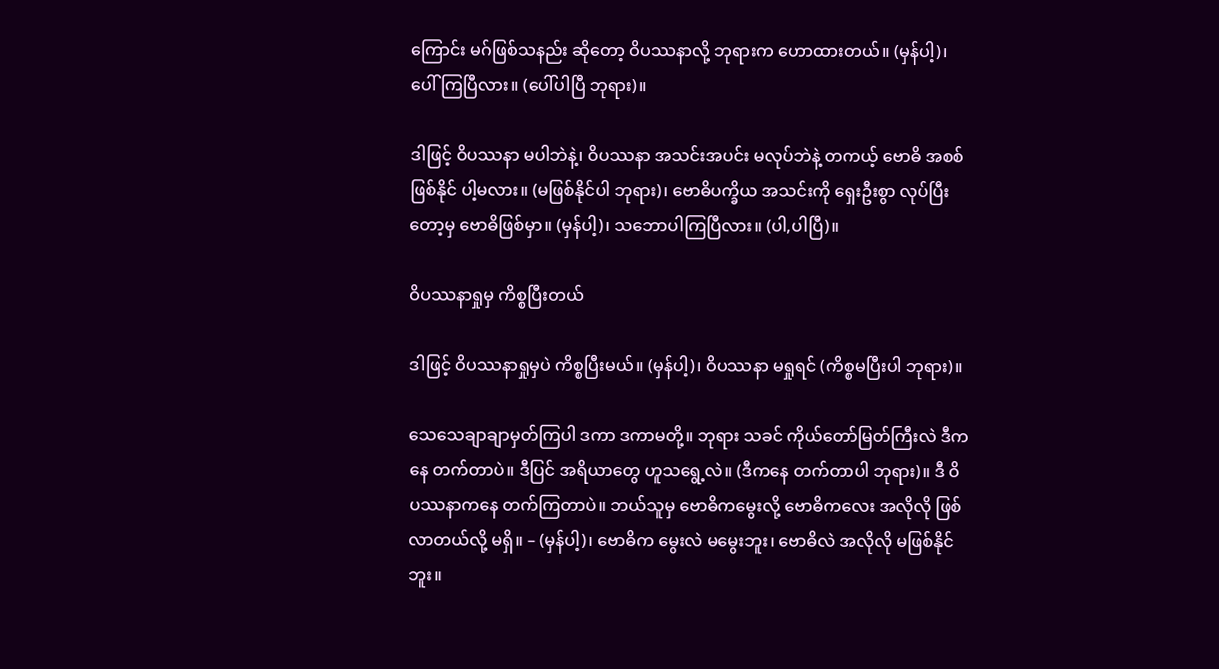ကြောင်း မဂ်ဖြစ်သနည်း ဆိုတော့ ဝိပဿနာလို့ ဘုရားက ဟောထားတယ်။ (မှန်ပါ့)၊ ပေါ်ကြပြီလား။ (ပေါ်ပါပြီ ဘုရား)။

ဒါဖြင့် ဝိပဿနာ မပါဘဲနဲ့၊ ဝိပဿနာ အသင်းအပင်း မလုပ်ဘဲနဲ့ တကယ့် ဗောဓိ အစစ် ဖြစ်နိုင် ပါ့မလား။ (မဖြစ်နိုင်ပါ ဘုရား)၊ ဗောဓိပက္ခိယ အသင်းကို ရှေးဦးစွာ လုပ်ပြီးတော့မှ ဗောဓိဖြစ်မှာ။ (မှန်ပါ့)၊ သဘောပါကြပြီလား။ (ပါ,ပါပြီ)။

ဝိပဿနာရှုမှ ကိစ္စပြီးတယ်

ဒါဖြင့် ဝိပဿနာရှုမှပဲ ကိစ္စပြီးမယ်။ (မှန်ပါ့)၊ ဝိပဿနာ မရှုရင် (ကိစ္စမပြီးပါ ဘုရား)။

သေသေချာချာမှတ်ကြပါ ဒကာ ဒကာမတို့။ ဘုရား သခင် ကိုယ်တော်မြတ်ကြီးလဲ ဒီကနေ တက်တာပဲ။ ဒီပြင် အရိယာတွေ ဟူသရွေ့လဲ။ (ဒီကနေ တက်တာပါ ဘုရား)။ ဒီ ဝိပဿနာကနေ တက်ကြတာပဲ။ ဘယ်သူမှ ဗောဓိကမွေးလို့ ဗောဓိကလေး အလိုလို ဖြစ်လာတယ်လို့ မရှိ။ – (မှန်ပါ့)၊ ဗောဓိက မွေးလဲ မမွေးဘူး၊ ဗောဓိလဲ အလိုလို မဖြစ်နိုင်ဘူး။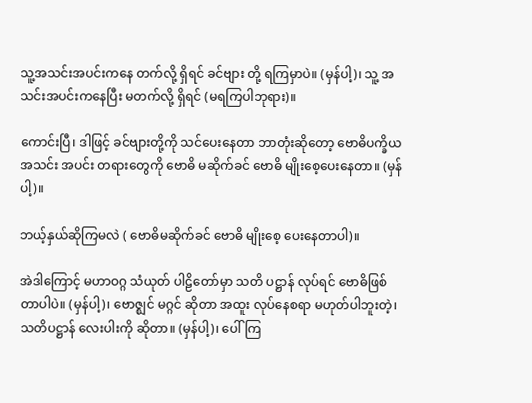သူ့အသင်းအပင်းကနေ တက်လို့ ရှိရင် ခင်ဗျား တို့ ရကြမှာပဲ။ (မှန်ပါ့)၊ သူ့ အသင်းအပင်းကနေပြီး မတက်လို့ ရှိရင် (မရကြပါဘုရား)။

ကောင်းပြီ၊ ဒါဖြင့် ခင်ဗျားတို့ကို သင်ပေးနေတာ ဘာတုံးဆိုတော့ ဗောဓိပက္ခိယ အသင်း အပင်း တရားတွေကို ဗောဓိ မဆိုက်ခင် ဗောဓိ မျိုးစေ့ပေးနေတာ။ (မှန်ပါ့)။

ဘယ့်နှယ်ဆိုကြမလဲ ( ဗောဓိမဆိုက်ခင် ဗောဓိ မျိုးစေ့ ပေးနေတာပါ)။

အဲဒါကြောင့် မဟာဝဂ္ဂ သံယုတ် ပါဠိတော်မှာ သတိ ပဋ္ဌာန် လုပ်ရင် ဗောဓိဖြစ်တာပါပဲ။ (မှန်ပါ့)၊ ဗောဇ္ဈင် မဂ္ဂင် ဆိုတာ အထူး လုပ်နေစရာ မဟုတ်ပါဘူးတဲ့၊ သတိပဋ္ဌာန် လေးပါးကို ဆိုတာ။ (မှန်ပါ့)၊ ပေါ်ကြ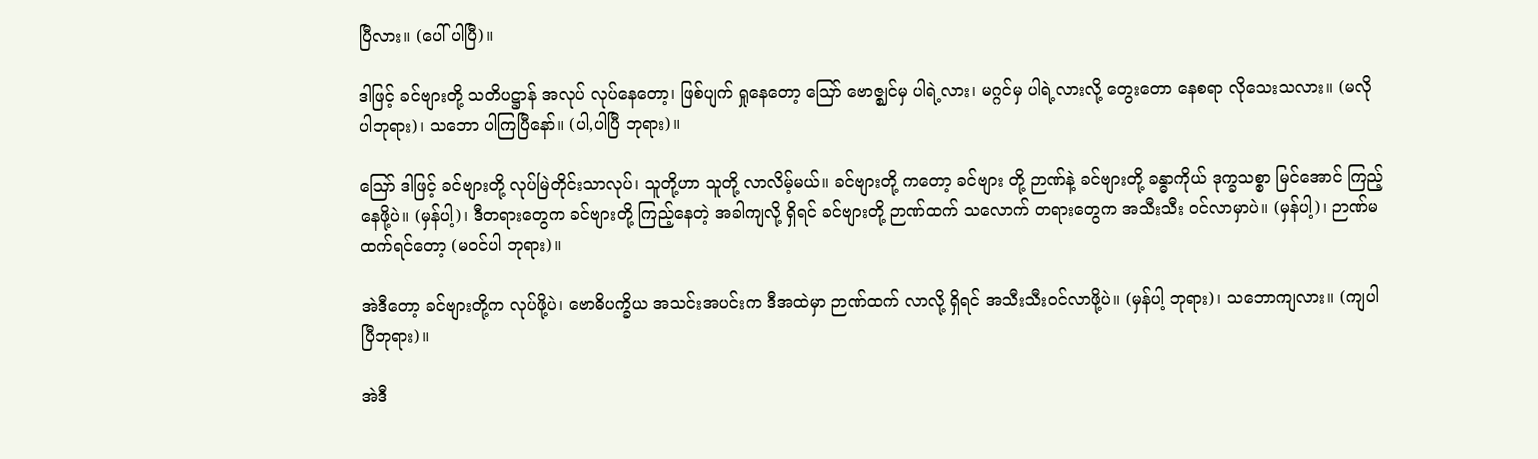ပြီလား။ (ပေါ် ပါပြီ)။

ဒါဖြင့် ခင်ဗျားတို့ သတိပဋ္ဌာန် အလုပ် လုပ်နေတော့၊ ဖြစ်ပျက် ရှုနေတော့ ဪ ဗောဇ္ဈင်မှ ပါရဲ့လား၊ မဂ္ဂင်မှ ပါရဲ့လားလို့ တွေးတော နေစရာ လိုသေးသလား။ (မလို ပါဘုရား)၊ သဘော ပါကြပြီနော်။ (ပါ,ပါပြီ ဘုရား)။

ဪ ဒါဖြင့် ခင်ဗျားတို့ လုပ်မြဲတိုင်းသာလုပ်၊ သူတို့ဟာ သူတို့ လာလိမ့်မယ်။ ခင်ဗျားတို့ ကတော့ ခင်ဗျား တို့ ဉာဏ်နဲ့ ခင်ဗျားတို့ ခန္ဓာကိုယ် ဒုက္ခသစ္စာ မြင်အောင် ကြည့်နေဖို့ပဲ။ (မှန်ပါ့)၊ ဒီတရားတွေက ခင်ဗျားတို့ ကြည့်နေတဲ့ အခါကျလို့ ရှိရင် ခင်ဗျားတို့ ဉာဏ်ထက် သလောက် တရားတွေက အသီးသီး ဝင်လာမှာပဲ။ (မှန်ပါ့)၊ ဉာဏ်မထက်ရင်တော့ (မဝင်ပါ ဘုရား)။

အဲဒီတော့ ခင်ဗျားတို့က လုပ်ဖို့ပဲ၊ ဗောဓိပက္ခိယ အသင်းအပင်းက ဒီအထဲမှာ ဉာဏ်ထက် လာလို့ ရှိရင် အသီးသီးဝင်လာဖို့ပဲ။ (မှန်ပါ့ ဘုရား)၊ သဘောကျလား။ (ကျပါပြီဘုရား)။

အဲဒီ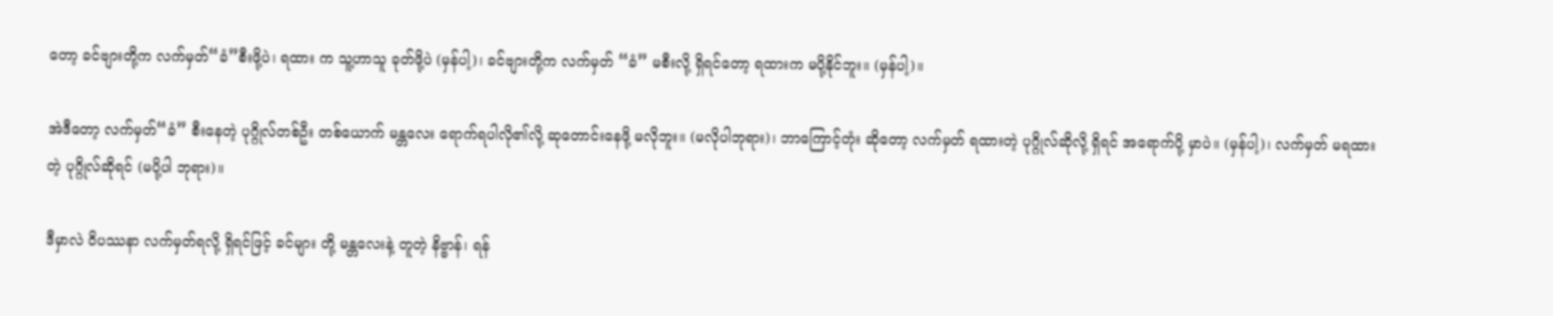တော့ ခင်ဗျားတို့က လက်မှတ်“ခံ”စီးဖို့ပဲ၊ ရထား က သူ့ဟာသူ ခုတ်ဖို့ပဲ (မှန်ပါ့)၊ ခင်ဗျားတို့က လက်မှတ် “ခံ” မစီးလို့ ရှိရင်တော့ ရထားက မပို့နိုင်ဘူး။ (မှန်ပါ့)။

အဲဒီတော့ လက်မှတ်“ခံ” စီးနေတဲ့ ပုဂ္ဂိုလ်တစ်ဦး တစ်ယောက် မန္တလေး ရောက်ရပါလို၏လို့ ဆုတောင်းနေဖို့ မလိုဘူး။ (မလိုပါဘုရား)၊ ဘာကြောင့်တုံး ဆိုတော့ လက်မှတ် ရထားတဲ့ ပုဂ္ဂိုလ်ဆိုလို့ ရှိရင် အရောက်ပို့ မှာပဲ။ (မှန်ပါ့)၊ လက်မှတ် မရထားတဲ့ ပုဂ္ဂိုလ်ဆိုရင် (မပို့ပါ ဘုရား)။

ဒီမှာလဲ ဝိပဿနာ လက်မှတ်ရလို့ ရှိရင်ဖြင့် ခင်များ တို့ မန္တလေးနဲ့ တူတဲ့ နိဗ္ဗာန်၊ ရန်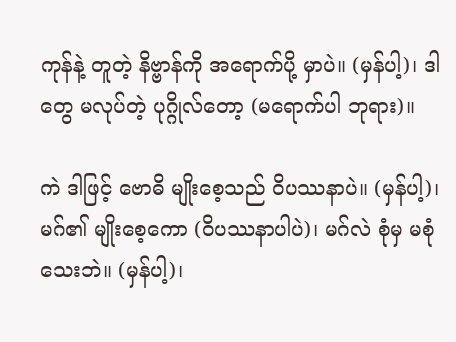ကုန်နဲ့ တူတဲ့ နိဗ္ဗာန်ကို အရောက်ပို့ မှာပဲ။ (မှန်ပါ့)၊ ဒါတွေ မလုပ်တဲ့ ပုဂ္ဂိုလ်တော့ (မရောက်ပါ ဘုရား)။

ကဲ ဒါဖြင့် ဗောဓိ မျိုးစေ့သည် ဝိပဿနာပဲ။ (မှန်ပါ့)၊ မဂ်၏ မျိုးစေ့ကော (ဝိပဿနာပါပဲ)၊ မဂ်လဲ စုံမှ မစုံသေးဘဲ။ (မှန်ပါ့)၊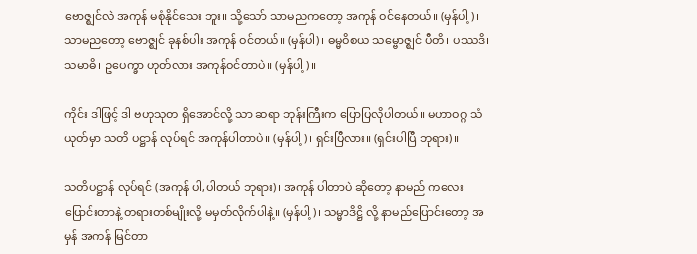ဗောဇ္ဈင်လဲ အကုန် မစုံနိုင်သေး ဘူး။ သို့သော် သာမညကတော့ အကုန် ဝင်နေတယ်။ (မှန်ပါ့)၊ သာမညတော့ ဗောဇ္ဈင် ခုနစ်ပါး အကုန် ဝင်တယ်။ (မှန်ပါ)၊ ဓမ္မဝိစယ သမ္ဗောဇ္ဈင် ပီတိ၊ ပဿဒိ၊ သမာဓိ၊ ဥပေက္ခာ ဟုတ်လား အကုန်ဝင်တာပဲ။ (မှန်ပါ့)။

ကိုင်း ဒါဖြင့် ဒါ ဗဟုသုတ ရှိအောင်လို့ သာ ဆရာ ဘုန်းကြီးက ပြောပြလိုပါတယ်။ မဟာဝဂ္ဂ သံယုတ်မှာ သတိ ပဋ္ဌာန် လုပ်ရင် အကုန်ပါတာပဲ။ (မှန်ပါ့)၊ ရှင်းပြီလား။ (ရှင်းပါပြီ ဘုရား)။

သတိပဋ္ဌာန် လုပ်ရင် (အကုန် ပါ,ပါတယ် ဘုရား)၊ အကုန် ပါတာပဲ ဆိုတော့ နာမည် ကလေး ပြောင်းတာနဲ့ တရားတစ်မျိုးလို့ မမှတ်လိုက်ပါနဲ့။ (မှန်ပါ့)၊ သမ္မာဒိဋ္ဌိ လို့ နာမည်ပြောင်းတော့ အမှန် အကန် မြင်တာ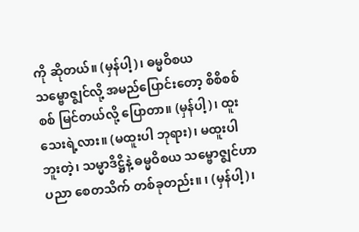ကို ဆိုတယ်။ (မှန်ပါ့)၊ ဓမ္မဝိစယ သမ္ဗောဇ္ဈင်လို့ အမည်ပြောင်းတော့ စိစိစစ်စစ် မြင်တယ်လို့ ပြောတာ။ (မှန်ပါ့)၊ ထူးသေးရဲ့လား။ (မထူးပါ ဘုရား)၊ မထူးပါဘူးတဲ့၊ သမ္မာဒိဋ္ဌိနဲ့ ဓမ္မဝိစယ သမ္ဗောဇ္ဈင်ဟာ ပညာ စေတသိက် တစ်ခုတည်း။ ၊ (မှန်ပါ့)၊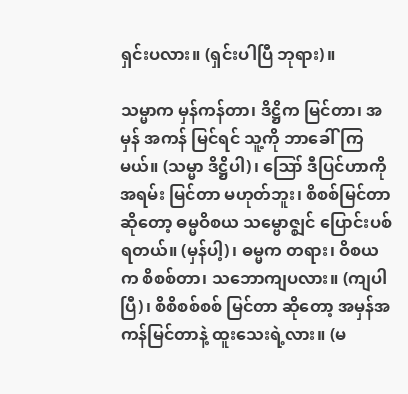ရှင်းပလား။ (ရှင်းပါပြီ ဘုရား)။

သမ္မာက မှန်ကန်တာ၊ ဒိဋ္ဌိက မြင်တာ၊ အမှန် အကန် မြင်ရင် သူ့ကို ဘာခေါ်ကြမယ်။ (သမ္မာ ဒိဋ္ဌိပါ)၊ ဪ ဒီပြင်ဟာကို အရမ်း မြင်တာ မဟုတ်ဘူး၊ စိစစ်မြင်တာ ဆိုတော့ ဓမ္မဝိစယ သမ္ဗောဇ္ဈင် ပြောင်းပစ် ရတယ်။ (မှန်ပါ့)၊ ဓမ္မက တရား၊ ဝိစယက စိစစ်တာ၊ သဘောကျပလား။ (ကျပါ ပြီ)၊ စိစိစစ်စစ် မြင်တာ ဆိုတော့ အမှန်အကန်မြင်တာနဲ့ ထူးသေးရဲ့လား။ (မ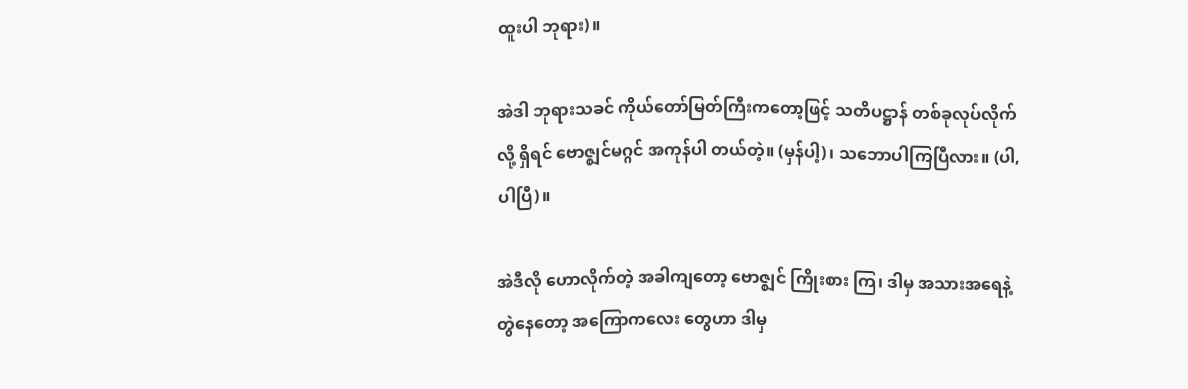ထူးပါ ဘုရား)။

အဲဒါ ဘုရားသခင် ကိုယ်တော်မြတ်ကြီးကတော့ဖြင့် သတိပဋ္ဌာန် တစ်ခုလုပ်လိုက်လို့ ရှိရင် ဗောဇ္ဈင်မဂ္ဂင် အကုန်ပါ တယ်တဲ့။ (မှန်ပါ့)၊ သဘောပါကြပြီလား။ (ပါ,ပါပြီ)။

အဲဒီလို ဟောလိုက်တဲ့ အခါကျတော့ ဗောဇ္ဈင် ကြိုးစား ကြ၊ ဒါမှ အသားအရေနဲ့ တွဲနေတော့ အကြောကလေး တွေဟာ ဒါမှ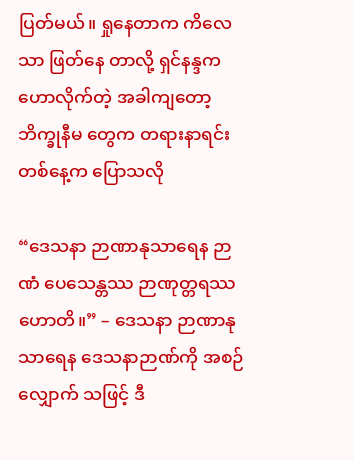ပြတ်မယ်။ ရှုနေတာက ကိလေသာ ဖြတ်နေ တာလို့ ရှင်နန္ဒက ဟောလိုက်တဲ့ အခါကျတော့ ဘိက္ခုနီမ တွေက တရားနာရင်း တစ်နေ့က ပြောသလို

“ဒေသနာ ဉာဏာနုသာရေန ဉာဏံ ပေသေန္တဿ ဉာဏုတ္တရဿ ဟောတိ။” – ဒေသနာ ဉာဏာနု သာရေန ဒေသနာဉာဏ်ကို အစဉ်လျှောက် သဖြင့် ဒီ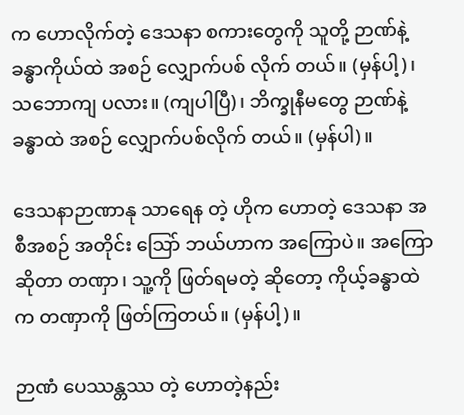က ဟောလိုက်တဲ့ ဒေသနာ စကားတွေကို သူတို့ ဉာဏ်နဲ့ ခန္ဓာကိုယ်ထဲ အစဉ် လျှောက်ပစ် လိုက် တယ်။ (မှန်ပါ့)၊ သဘောကျ ပလား။ (ကျပါပြီ)၊ ဘိက္ခုနီမတွေ ဉာဏ်နဲ့ ခန္ဓာထဲ အစဉ် လျှောက်ပစ်လိုက် တယ်။ (မှန်ပါ)။

ဒေသနာဉာဏာနု သာရေန တဲ့ ဟိုက ဟောတဲ့ ဒေသနာ အစီအစဉ် အတိုင်း သြော် ဘယ်ဟာက အကြောပဲ။ အကြော ဆိုတာ တဏှာ၊ သူ့ကို ဖြတ်ရမတဲ့ ဆိုတော့ ကိုယ့်ခန္ဓာထဲက တဏှာကို ဖြတ်ကြတယ်။ (မှန်ပါ့)။

ဉာဏံ ပေဿန္တဿ တဲ့ ဟောတဲ့နည်း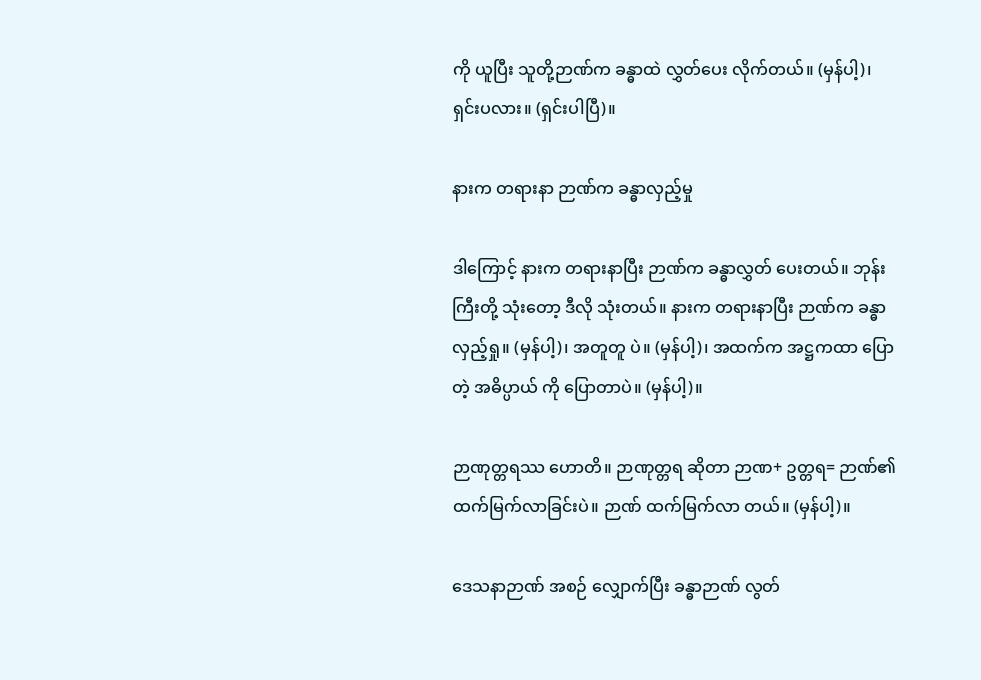ကို ယူပြီး သူတို့ဉာဏ်က ခန္ဓာထဲ လွှတ်ပေး လိုက်တယ်။ (မှန်ပါ့)၊ ရှင်းပလား။ (ရှင်းပါပြီ)။

နားက တရားနာ ဉာဏ်က ခန္ဓာလှည့်မှု

ဒါကြောင့် နားက တရားနာပြီး ဉာဏ်က ခန္ဓာလွှတ် ပေးတယ်။ ဘုန်းကြီးတို့ သုံးတော့ ဒီလို သုံးတယ်။ နားက တရားနာပြီး ဉာဏ်က ခန္ဓာလှည့်ရှု။ (မှန်ပါ့)၊ အတူတူ ပဲ။ (မှန်ပါ့)၊ အထက်က အဋ္ဌကထာ ပြောတဲ့ အဓိပ္ပာယ် ကို ပြောတာပဲ။ (မှန်ပါ့)။

ဉာဏုတ္တရဿ ဟောတိ။ ဉာဏုတ္တရ ဆိုတာ ဉာဏ+ ဥတ္တရ= ဉာဏ်၏ ထက်မြက်လာခြင်းပဲ။ ဉာဏ် ထက်မြက်လာ တယ်။ (မှန်ပါ့)။

ဒေသနာဉာဏ် အစဉ် လျှောက်ပြီး ခန္ဓာဉာဏ် လွတ်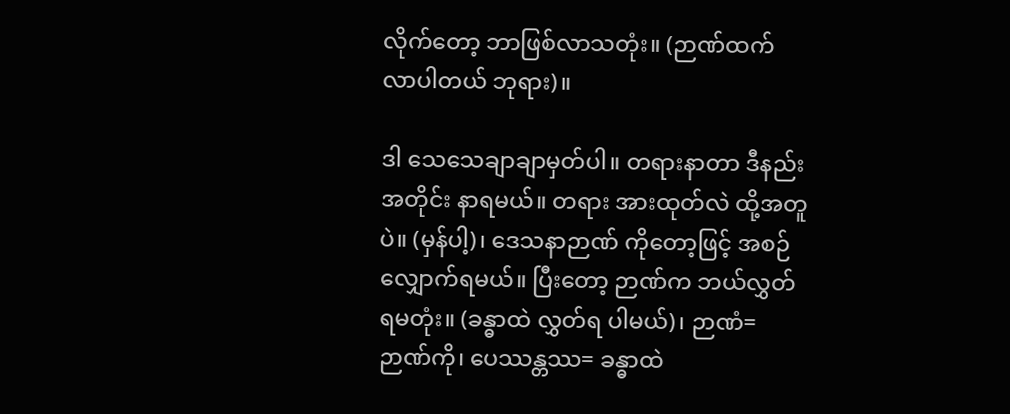လိုက်တော့ ဘာဖြစ်လာသတုံး။ (ဉာဏ်ထက် လာပါတယ် ဘုရား)။

ဒါ သေသေချာချာမှတ်ပါ။ တရားနာတာ ဒီနည်း အတိုင်း နာရမယ်။ တရား အားထုတ်လဲ ထို့အတူပဲ။ (မှန်ပါ့)၊ ဒေသနာဉာဏ် ကိုတော့ဖြင့် အစဉ် လျှောက်ရမယ်။ ပြီးတော့ ဉာဏ်က ဘယ်လွှတ် ရမတုံး။ (ခန္ဓာထဲ လွှတ်ရ ပါမယ်)၊ ဉာဏံ= ဉာဏ်ကို၊ ပေဿန္တဿ= ခန္ဓာထဲ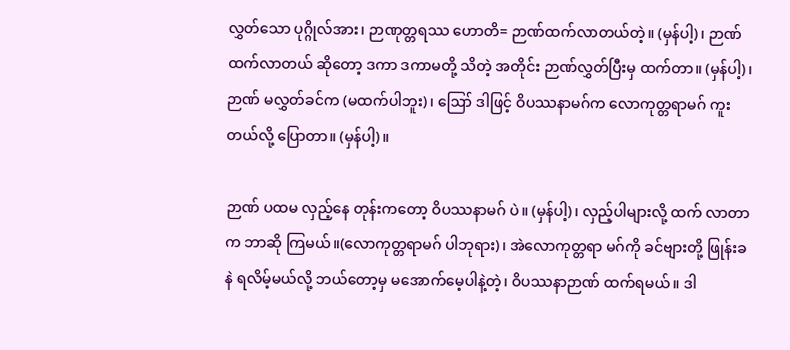လွှတ်သော ပုဂ္ဂိုလ်အား၊ ဉာဏုတ္တရဿ ဟောတိ= ဉာဏ်ထက်လာတယ်တဲ့။ (မှန်ပါ့)၊ ဉာဏ်ထက်လာတယ် ဆိုတော့ ဒကာ ဒကာမတို့ သိတဲ့ အတိုင်း ဉာဏ်လွှတ်ပြီးမှ ထက်တာ။ (မှန်ပါ့)၊ ဉာဏ် မလွှတ်ခင်က (မထက်ပါဘူး)၊ ဪ ဒါဖြင့် ဝိပဿနာမဂ်က လောကုတ္တရာမဂ် ကူးတယ်လို့ ပြောတာ။ (မှန်ပါ့)။

ဉာဏ် ပထမ လှည့်နေ တုန်းကတော့ ဝိပဿနာမဂ် ပဲ။ (မှန်ပါ့)၊ လှည့်ပါများလို့ ထက် လာတာက ဘာဆို ကြမယ်။(လောကုတ္တရာမဂ် ပါဘုရား)၊ အဲလောကုတ္တရာ မဂ်ကို ခင်ဗျားတို့ ဖြုန်းခနဲ ရလိမ့်မယ်လို့ ဘယ်တော့မှ မအောက်မေ့ပါနဲ့တဲ့၊ ဝိပဿနာဉာဏ် ထက်ရမယ်။ ဒါ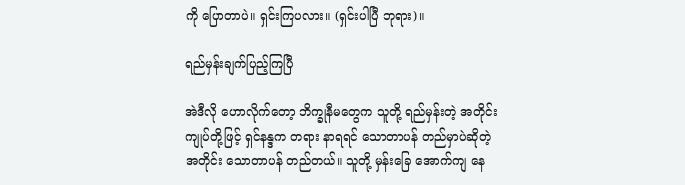ကို ပြောတာပဲ။ ရှင်းကြပလား။ (ရှင်းပါပြီ ဘုရား)။

ရည်မှန်းချက်ပြည့်ကြပြီ

အဲဒီလို ဟောလိုက်တော့ ဘိက္ခုနီမတွေက သူတို့ ရည်မှန်းတဲ့ အတိုင်း ကျုပ်တို့ဖြင့် ရှင်နန္ဒက တရား နာရရင် သောတာပန် တည်မှာပဲဆိုတဲ့ အတိုင်း သောတာပန် တည်တယ်။ သူတို့ မှန်းခြေ အောက်ကျ နေ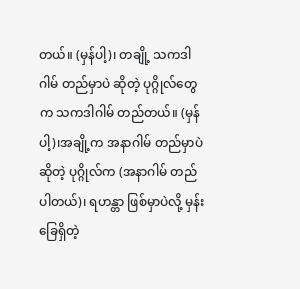တယ်။ (မှန်ပါ့)၊ တချို့ သကဒါဂါမ် တည်မှာပဲ ဆိုတဲ့ ပုဂ္ဂိုလ်တွေက သကဒါဂါမ် တည်တယ်။ (မှန်ပါ့)၊အချို့က အနာဂါမ် တည်မှာပဲ ဆိုတဲ့ ပုဂ္ဂိုလ်က (အနာဂါမ် တည်ပါတယ်)၊ ရဟန္တာ ဖြစ်မှာပဲလို့ မှန်းခြေရှိတဲ့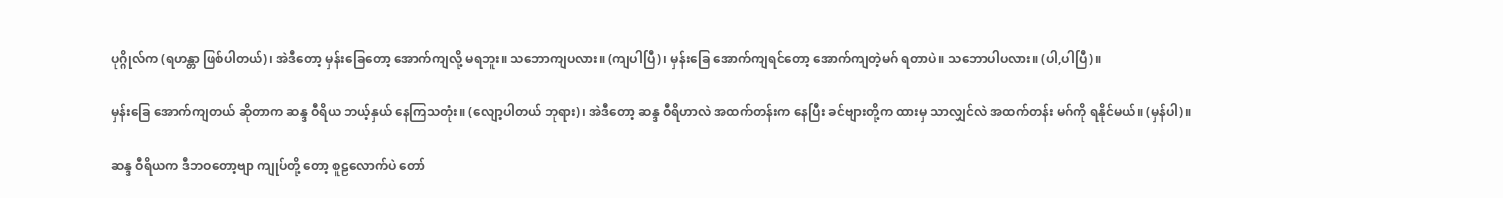ပုဂ္ဂိုလ်က (ရဟန္တာ ဖြစ်ပါတယ်)၊ အဲဒီတော့ မှန်းခြေတော့ အောက်ကျလို့ မရဘူး။ သဘောကျပလား။ (ကျပါပြီ)၊ မှန်းခြေ အောက်ကျရင်တော့ အောက်ကျတဲ့မဂ် ရတာပဲ။ သဘောပါပလား။ (ပါ,ပါပြီ)။

မှန်းခြေ အောက်ကျတယ် ဆိုတာက ဆန္ဒ ဝီရိယ ဘယ့်နှယ် နေကြသတုံး။ (လျော့ပါတယ် ဘုရား)၊ အဲဒီတော့ ဆန္ဒ ဝီရိဟာလဲ အထက်တန်းက နေပြီး ခင်ဗျားတို့က ထားမှ သာလျှင်လဲ အထက်တန်း မဂ်ကို ရနိုင်မယ်။ (မှန်ပါ)။

ဆန္ဒ ဝီရိယက ဒီဘဝတော့ဗျာ ကျုပ်တို့ တော့ စူဠလောက်ပဲ တော်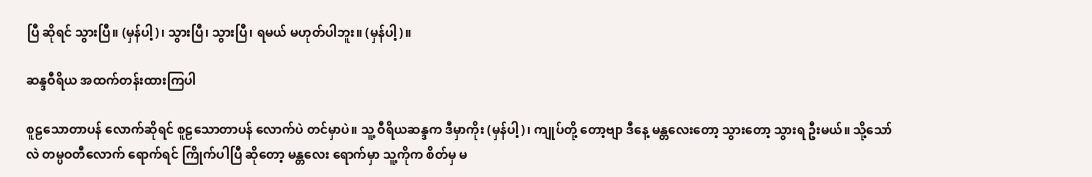ပြီ ဆိုရင် သွားပြီ။ (မှန်ပါ့)၊ သွားပြီ၊ သွားပြီ၊ ရမယ် မဟုတ်ပါဘူး။ (မှန်ပါ့)။

ဆန္ဒဝီရိယ အထက်တန်းထားကြပါ

စူဠသောတာပန် လောက်ဆိုရင် စူဠသောတာပန် လောက်ပဲ တင်မှာပဲ။ သူ့ ဝီရိယဆန္ဒက ဒီမှာကိုး (မှန်ပါ့)၊ ကျုပ်တို့ တော့ဗျာ ဒီနေ့ မန္တလေးတော့ သွားတော့ သွားရ ဦးမယ်။ သို့သော်လဲ တမ္ပဝတီလောက် ရောက်ရင် ကြိုက်ပါပြီ ဆိုတော့ မန္တလေး ရောက်မှာ သူ့ကိုက စိတ်မှ မ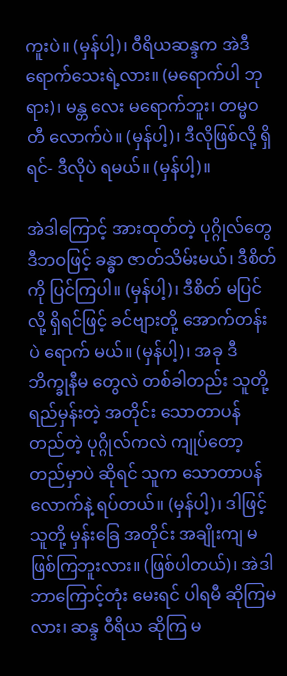ကူးပဲ။ (မှန်ပါ့)၊ ဝီရိယဆန္ဒက အဲဒီ ရောက်သေးရဲ့လား။ (မရောက်ပါ ဘုရား)၊ မန္တ လေး မရောက်ဘူး၊ တမ္မဝတီ လောက်ပဲ။ (မှန်ပါ့)၊ ဒီလိုဖြစ်လို့ ရှိရင်- ဒီလိုပဲ ရမယ်။ (မှန်ပါ့)။

အဲဒါကြောင့် အားထုတ်တဲ့ ပုဂ္ဂိုလ်တွေ ဒီဘဝဖြင့် ခန္ဓာ ဇာတ်သိမ်းမယ်၊ ဒီစိတ်ကို ပြင်ကြပါ။ (မှန်ပါ့)၊ ဒီစိတ် မပြင်လို့ ရှိရင်ဖြင့် ခင်ဗျားတို့ အောက်တန်းပဲ ရောက် မယ်။ (မှန်ပါ့)၊ အခု ဒီ ဘိက္ခုနီမ တွေလဲ တစ်ခါတည်း သူတို့ ရည်မှန်းတဲ့ အတိုင်း သောတာပန် တည်တဲ့ ပုဂ္ဂိုလ်ကလဲ ကျုပ်တော့ တည်မှာပဲ ဆိုရင် သူက သောတာပန် လောက်နဲ့ ရပ်တယ်။ (မှန်ပါ့)၊ ဒါဖြင့် သူတို့ မှန်းခြေ အတိုင်း အချိုးကျ မဖြစ်ကြဘူးလား။ (ဖြစ်ပါတယ်)၊ အဲဒါ ဘာကြောင့်တုံး မေးရင် ပါရမီ ဆိုကြမလား၊ ဆန္ဒ ဝီရိယ ဆိုကြ မ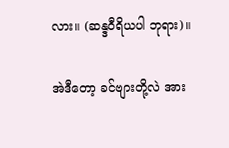လား။ (ဆန္ဒဝီရိယပါ ဘုရား)။

အဲဒီတော့ ခင်ဗျားတို့လဲ အား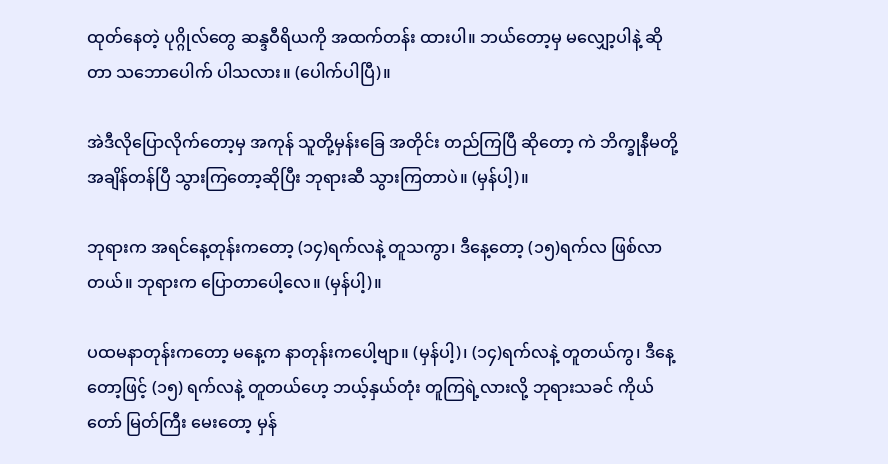ထုတ်နေတဲ့ ပုဂ္ဂိုလ်တွေ ဆန္ဒဝီရိယကို အထက်တန်း ထားပါ။ ဘယ်တော့မှ မလျှော့ပါနဲ့ ဆိုတာ သဘောပေါက် ပါသလား။ (ပေါက်ပါပြီ)။

အဲဒီလိုပြောလိုက်တော့မှ အကုန် သူတို့မှန်းခြေ အတိုင်း တည်ကြပြီ ဆိုတော့ ကဲ ဘိက္ခုနီမတို့ အချိန်တန်ပြီ သွားကြတော့ဆိုပြီး ဘုရားဆီ သွားကြတာပဲ။ (မှန်ပါ့)။

ဘုရားက အရင်နေ့တုန်းကတော့ (၁၄)ရက်လနဲ့ တူသကွာ၊ ဒီနေ့တော့ (၁၅)ရက်လ ဖြစ်လာတယ်။ ဘုရားက ပြောတာပေါ့လေ။ (မှန်ပါ့)။

ပထမနာတုန်းကတော့ မနေ့က နာတုန်းကပေါ့ဗျာ။ (မှန်ပါ့)၊ (၁၄)ရက်လနဲ့ တူတယ်ကွ၊ ဒီနေ့တော့ဖြင့် (၁၅) ရက်လနဲ့ တူတယ်ဟေ့ ဘယ့်နှယ်တုံး တူကြရဲ့လားလို့ ဘုရားသခင် ကိုယ်တော် မြတ်ကြီး မေးတော့ မှန်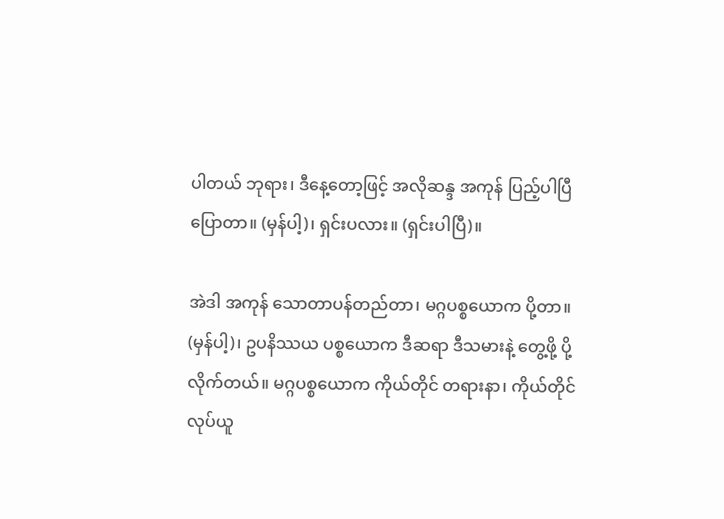ပါတယ် ဘုရား၊ ဒီနေ့တော့ဖြင့် အလိုဆန္ဒ အကုန် ပြည့်ပါပြီ ပြောတာ။ (မှန်ပါ့)၊ ရှင်းပလား။ (ရှင်းပါပြီ)။

အဲဒါ အကုန် သောတာပန်တည်တာ၊ မဂ္ဂပစ္စယောက ပို့တာ။ (မှန်ပါ့)၊ ဥပနိဿယ ပစ္စယောက ဒီဆရာ ဒီသမားနဲ့ တွေ့ဖို့ ပို့လိုက်တယ်။ မဂ္ဂပစ္စယောက ကိုယ်တိုင် တရားနာ၊ ကိုယ်တိုင် လုပ်ယူ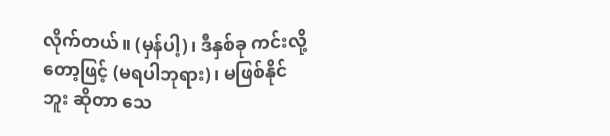လိုက်တယ်။ (မှန်ပါ့)၊ ဒီနှစ်ခု ကင်းလို့ တော့ဖြင့် (မရပါဘုရား)၊ မဖြစ်နိုင်ဘူး ဆိုတာ သေ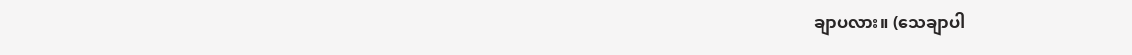ချာပလား။ (သေချာပါ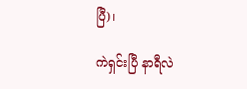ပြီ)၊

ကဲရှင်းပြီ နာရီလဲ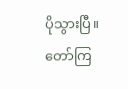ပိုသွားပြီ။ တော်ကြ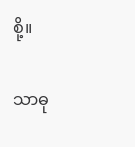စို့။

သာဓု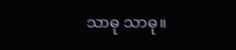သာဓု သာဓု။